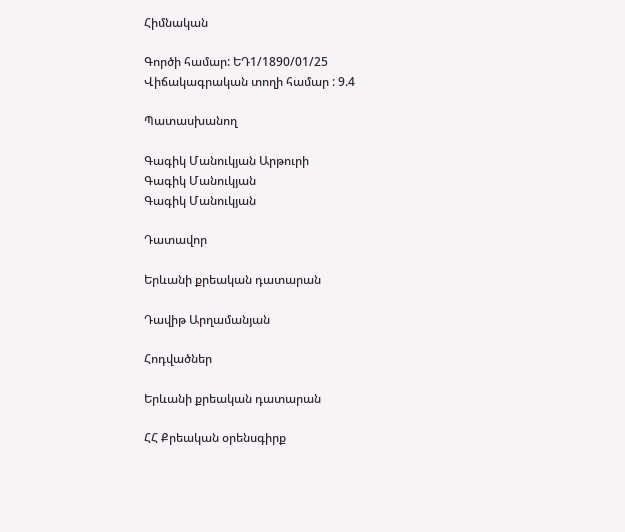Հիմնական

Գործի համար: ԵԴ1/1890/01/25
Վիճակագրական տողի համար : 9.4

Պատասխանող

Գագիկ Մանուկյան Արթուրի
Գագիկ Մանուկյան
Գագիկ Մանուկյան

Դատավոր

Երևանի քրեական դատարան

Դավիթ Արղամանյան

Հոդվածներ

Երևանի քրեական դատարան

ՀՀ Քրեական օրենսգիրք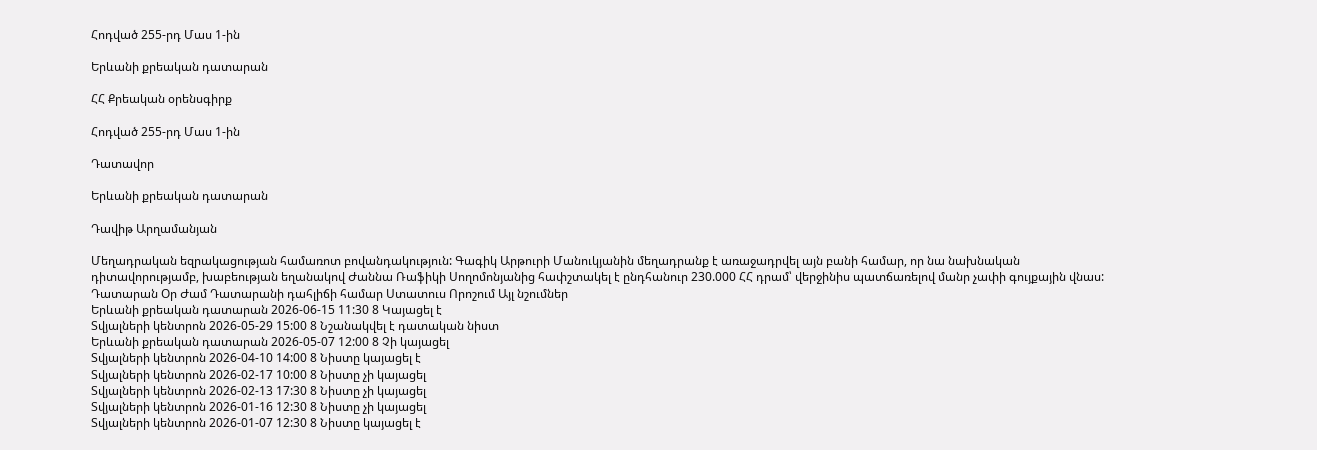Հոդված 255-րդ Մաս 1-ին

Երևանի քրեական դատարան

ՀՀ Քրեական օրենսգիրք

Հոդված 255-րդ Մաս 1-ին

Դատավոր

Երևանի քրեական դատարան

Դավիթ Արղամանյան

Մեղադրական եզրակացության համառոտ բովանդակություն: Գագիկ Արթուրի Մանուկյանին մեղադրանք է առաջադրվել այն բանի համար, որ նա նախնական դիտավորությամբ, խաբեության եղանակով Ժաննա Ռաֆիկի Սողոմոնյանից հափշտակել է ընդհանուր 230.000 ՀՀ դրամ՝ վերջինիս պատճառելով մանր չափի գույքային վնաս:
Դատարան Օր Ժամ Դատարանի դահլիճի համար Ստատուս Որոշում Այլ նշումներ
Երևանի քրեական դատարան 2026-06-15 11:30 8 Կայացել է
Տվյալների կենտրոն 2026-05-29 15:00 8 Նշանակվել է դատական նիստ
Երևանի քրեական դատարան 2026-05-07 12:00 8 Չի կայացել
Տվյալների կենտրոն 2026-04-10 14:00 8 Նիստը կայացել է
Տվյալների կենտրոն 2026-02-17 10:00 8 Նիստը չի կայացել
Տվյալների կենտրոն 2026-02-13 17:30 8 Նիստը չի կայացել
Տվյալների կենտրոն 2026-01-16 12:30 8 Նիստը չի կայացել
Տվյալների կենտրոն 2026-01-07 12:30 8 Նիստը կայացել է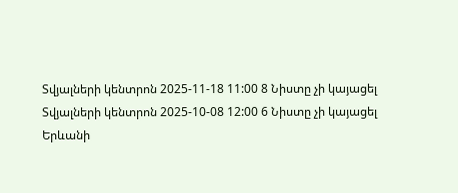Տվյալների կենտրոն 2025-11-18 11:00 8 Նիստը չի կայացել
Տվյալների կենտրոն 2025-10-08 12:00 6 Նիստը չի կայացել
Երևանի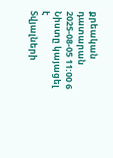քրեական դատարան 2025-08-05 11:00 6 Նիստը կայացել է
Տվյալների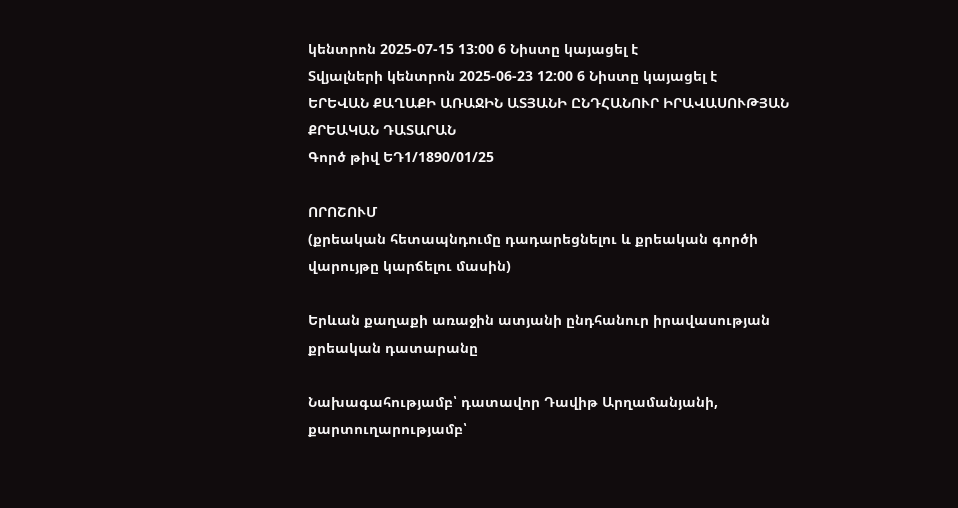կենտրոն 2025-07-15 13:00 6 Նիստը կայացել է
Տվյալների կենտրոն 2025-06-23 12:00 6 Նիստը կայացել է
ԵՐԵՎԱՆ ՔԱՂԱՔԻ ԱՌԱՋԻՆ ԱՏՅԱՆԻ ԸՆԴՀԱՆՈՒՐ ԻՐԱՎԱՍՈՒԹՅԱՆ ՔՐԵԱԿԱՆ ԴԱՏԱՐԱՆ
Գործ թիվ ԵԴ1/1890/01/25

ՈՐՈՇՈՒՄ
(քրեական հետապնդումը դադարեցնելու և քրեական գործի վարույթը կարճելու մասին)

Երևան քաղաքի առաջին ատյանի ընդհանուր իրավասության քրեական դատարանը

Նախագահությամբ՝ դատավոր Դավիթ Արղամանյանի,
քարտուղարությամբ՝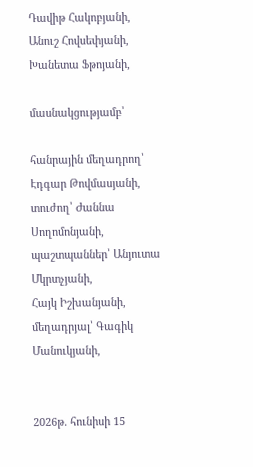Դավիթ Հակոբյանի,
Անուշ Հովսեփյանի,
Խանետա Ֆթոյանի,

մասնակցությամբ՝

հանրային մեղադրող՝ Էդգար Թովմասյանի,
տուժող՝ Ժաննա Սողոմոնյանի,
պաշտպաններ՝ Անյուտա Մկրտչյանի,
Հայկ Իշխանյանի,
մեղադրյալ՝ Գագիկ Մանուկյանի,


2026թ. հունիսի 15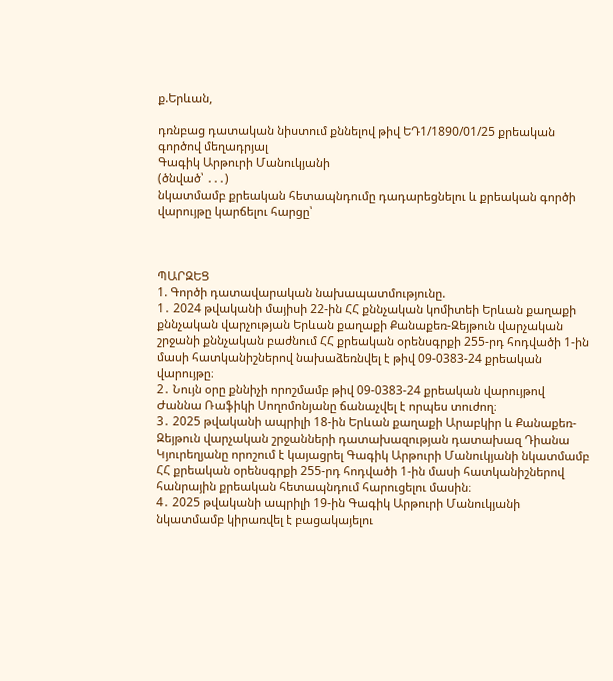ք.Երևան,

դռնբաց դատական նիստում քննելով թիվ ԵԴ1/1890/01/25 քրեական գործով մեղադրյալ
Գագիկ Արթուրի Մանուկյանի
(ծնված՝ ․․․)
նկատմամբ քրեական հետապնդումը դադարեցնելու և քրեական գործի վարույթը կարճելու հարցը՝



ՊԱՐԶԵՑ
1. Գործի դատավարական նախապատմությունը.
1․ 2024 թվականի մայիսի 22-ին ՀՀ քննչական կոմիտեի Երևան քաղաքի քննչական վարչության Երևան քաղաքի Քանաքեռ-Զեյթուն վարչական շրջանի քննչական բաժնում ՀՀ քրեական օրենսգրքի 255-րդ հոդվածի 1-ին մասի հատկանիշներով նախաձեռնվել է թիվ 09-0383-24 քրեական վարույթը։
2․ Նույն օրը քննիչի որոշմամբ թիվ 09-0383-24 քրեական վարույթով Ժաննա Ռաֆիկի Սողոմոնյանը ճանաչվել է որպես տուժող։
3․ 2025 թվականի ապրիլի 18-ին Երևան քաղաքի Արաբկիր և Քանաքեռ-Զեյթուն վարչական շրջանների դատախազության դատախազ Դիանա Կյուրեղյանը որոշում է կայացրել Գագիկ Արթուրի Մանուկյանի նկատմամբ ՀՀ քրեական օրենսգրքի 255-րդ հոդվածի 1-ին մասի հատկանիշներով հանրային քրեական հետապնդում հարուցելու մասին։
4․ 2025 թվականի ապրիլի 19-ին Գագիկ Արթուրի Մանուկյանի նկատմամբ կիրառվել է բացակայելու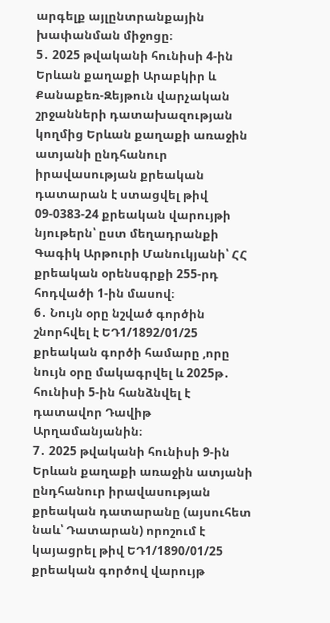արգելք այլընտրանքային խափանման միջոցը։
5․ 2025 թվականի հունիսի 4-ին Երևան քաղաքի Արաբկիր և Քանաքեռ-Զեյթուն վարչական շրջանների դատախազության կողմից Երևան քաղաքի առաջին ատյանի ընդհանուր իրավասության քրեական դատարան է ստացվել թիվ 09-0383-24 քրեական վարույթի նյութերն՝ ըստ մեղադրանքի Գագիկ Արթուրի Մանուկյանի՝ ՀՀ քրեական օրենսգրքի 255-րդ հոդվածի 1-ին մասով։
6․ Նույն օրը նշված գործին շնորհվել է ԵԴ1/1892/01/25 քրեական գործի համարը ,որը նույն օրը մակագրվել և 2025թ․ հունիսի 5-ին հանձնվել է դատավոր Դավիթ Արղամանյանին։
7․ 2025 թվականի հունիսի 9-ին Երևան քաղաքի առաջին ատյանի ընդհանուր իրավասության քրեական դատարանը (այսուհետ նաև՝ Դատարան) որոշում է կայացրել թիվ ԵԴ1/1890/01/25 քրեական գործով վարույթ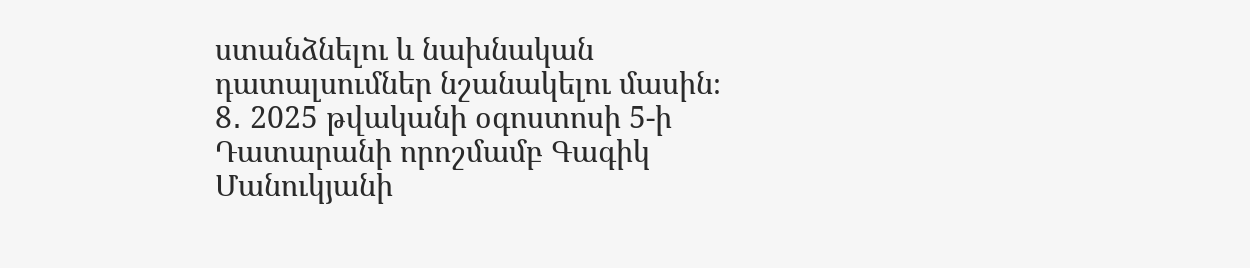ստանձնելու և նախնական դատալսումներ նշանակելու մասին։
8․ 2025 թվականի օգոստոսի 5-ի Դատարանի որոշմամբ Գագիկ Մանուկյանի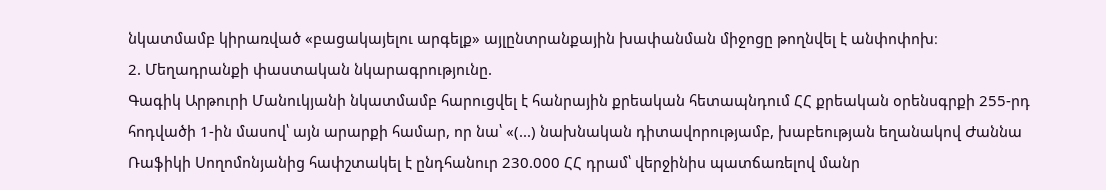նկատմամբ կիրառված «բացակայելու արգելք» այլընտրանքային խափանման միջոցը թողնվել է անփոփոխ։
2. Մեղադրանքի փաստական նկարագրությունը.
Գագիկ Արթուրի Մանուկյանի նկատմամբ հարուցվել է հանրային քրեական հետապնդում ՀՀ քրեական օրենսգրքի 255-րդ հոդվածի 1-ին մասով՝ այն արարքի համար, որ նա՝ «(...) նախնական դիտավորությամբ, խաբեության եղանակով Ժաննա Ռաֆիկի Սողոմոնյանից հափշտակել է ընդհանուր 230.000 ՀՀ դրամ՝ վերջինիս պատճառելով մանր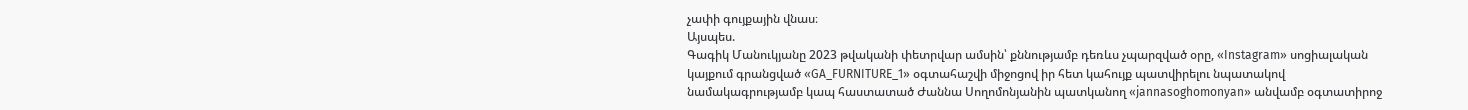չափի գույքային վնաս։
Այսպես.
Գագիկ Մանուկյանը 2023 թվականի փետրվար ամսին՝ քննությամբ դեռևս չպարզված օրը, «Instagram» սոցիալական կայքում գրանցված «GA_FURNITURE_1» օգտահաշվի միջոցով իր հետ կահույք պատվիրելու նպատակով նամակագրությամբ կապ հաստատած Ժաննա Սողոմոնյանին պատկանող «jannasoghomonyan» անվամբ օգտատիրոջ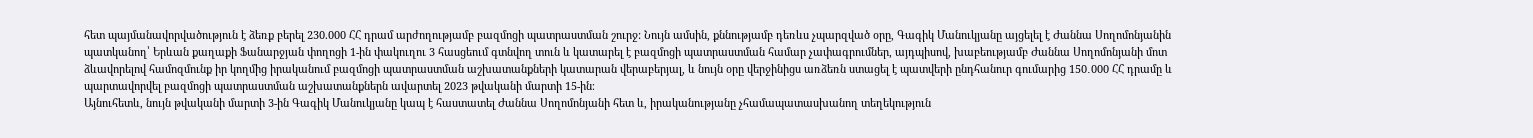հետ պայմանավորվածություն է ձեռք բերել 230.000 ՀՀ դրամ արժողությամբ բազմոցի պատրաստման շուրջ: Նույն ամսին, քննությամբ դեռևս չպարզված օրը, Գագիկ Մանուկյանը այցելել է Ժաննա Սողոմոնյանին պատկանող՝ Երևան քաղաքի Ֆանարջյան փողոցի 1-ին փակուղու 3 հասցեում գտնվող տուն և կատարել է բազմոցի պատրաստման համար չափագրումներ, այդպիսով, խաբեությամբ Ժաննա Սողոմոնյանի մոտ ձևավորելով համոզմունք իր կողմից իրականում բազմոցի պատրաստման աշխատանքների կատարան վերաբերյալ, և նույն օրը վերջինիցս առձեռն ստացել է պատվերի ընդհանուր գումարից 150․000 ՀՀ դրամը և պարտավորվել բազմոցի պատրաստման աշխատանքներն ավարտել 2023 թվականի մարտի 15-ին։
Այնուհետև, նույն թվականի մարտի 3-ին Գագիկ Մանուկյանը կապ է հաստատել Ժաննա Սողոմոնյանի հետ և, իրականությանը չհամապատասխանող տեղեկություն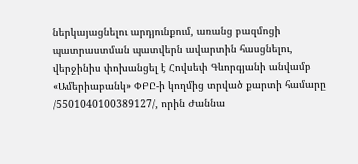ներկայացնելու արդյունքում, առանց բազմոցի պատրաստման պատվերն ավարտին հասցնելու, վերջինիս փոխանցել է Հովսեփ Գևորգյանի անվամբ «Ամերիաբանկ» ՓԲԸ-ի կողմից տրված քարտի համարը /5501040100389127/, որին Ժաննա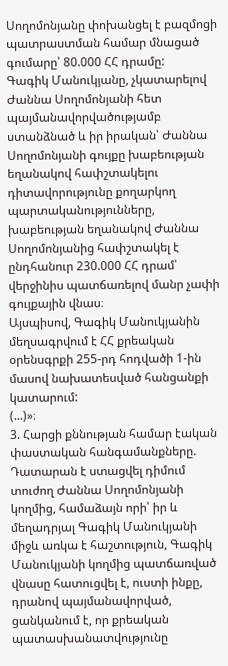Սողոմոնյանը փոխանցել է բազմոցի պատրաստման համար մնացած գումարը՝ 80.000 ՀՀ դրամը:
Գագիկ Մանուկյանը, չկատարելով Ժաննա Սողոմոնյանի հետ պայմանավորվածությամբ ստանձնած և իր իրական՝ Ժաննա Սողոմոնյանի գույքը խաբեության եղանակով հափշտակելու դիտավորությունը քողարկող պարտականությունները, խաբեության եղանակով Ժաննա Սողոմոնյանից հափշտակել է ընդհանուր 230.000 ՀՀ դրամ՝ վերջինիս պատճառելով մանր չափի գույքային վնաս։
Այսպիսով, Գագիկ Մանուկյանին մեղսագրվում է ՀՀ քրեական օրենսգրքի 255-րդ հոդվածի 1-ին մասով նախատեսված հանցանքի կատարում:
(...)»։
3. Հարցի քննության համար էական փաստական հանգամանքները.
Դատարան է ստացվել դիմում տուժող Ժաննա Սողոմոնյանի կողմից, համաձայն որի՝ իր և մեղադրյալ Գագիկ Մանուկյանի միջև առկա է հաշտություն, Գագիկ Մանուկյանի կողմից պատճառված վնասը հատուցվել է, ուստի ինքը, դրանով պայմանավորված, ցանկանում է, որ քրեական պատասխանատվությունը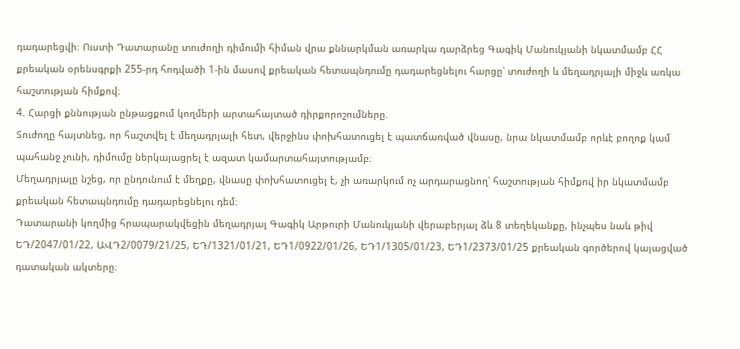դադարեցվի։ Ուստի Դատարանը տուժողի դիմումի հիման վրա քննարկման առարկա դարձրեց Գագիկ Մանուկյանի նկատմամբ ՀՀ քրեական օրենսգրքի 255-րդ հոդվածի 1-ին մասով քրեական հետապնդումը դադարեցնելու հարցը՝ տուժողի և մեղադրյալի միջև առկա հաշտության հիմքով։
4. Հարցի քննության ընթացքում կողմերի արտահայտած դիրքորոշումները.
Տուժողը հայտնեց, որ հաշտվել է մեղադրյալի հետ, վերջինս փոխհատուցել է պատճառված վնասը, նրա նկատմամբ որևէ բողոք կամ պահանջ չունի, դիմումը ներկայացրել է ազատ կամարտահայտությամբ։
Մեղադրյալը նշեց, որ ընդունում է մեղքը, վնասը փոխհատուցել է, չի առարկում ոչ արդարացնող՝ հաշտության հիմքով իր նկատմամբ քրեական հետապնդումը դադարեցնելու դեմ։
Դատարանի կողմից հրապարակվեցին մեղադրյալ Գագիկ Արթուրի Մանուկյանի վերաբերյալ ձև 8 տեղեկանքը, ինչպես նաև թիվ ԵԴ/2047/01/22, ԱՎԴ2/0079/21/25, ԵԴ/1321/01/21, ԵԴ1/0922/01/26, ԵԴ1/1305/01/23, ԵԴ1/2373/01/25 քրեական գործերով կայացված դատական ակտերը։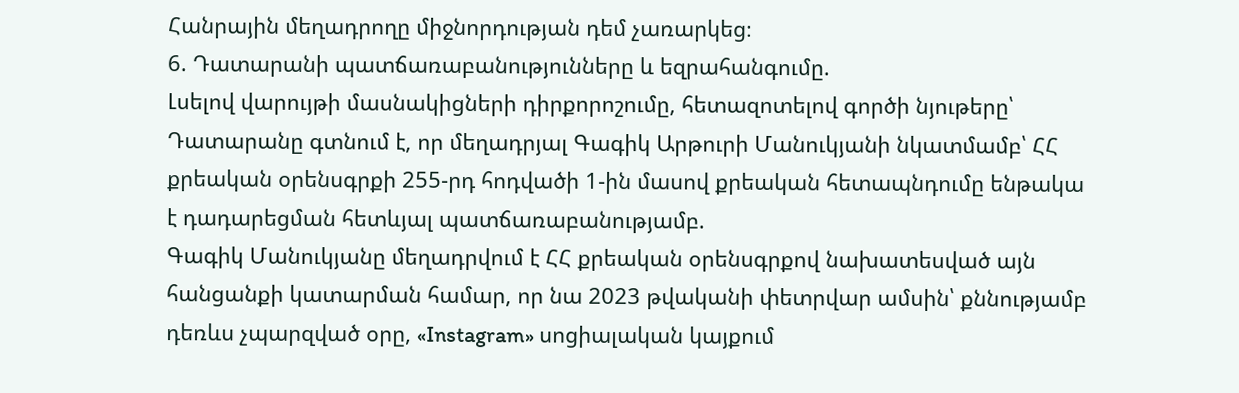Հանրային մեղադրողը միջնորդության դեմ չառարկեց։
6. Դատարանի պատճառաբանությունները և եզրահանգումը.
Լսելով վարույթի մասնակիցների դիրքորոշումը, հետազոտելով գործի նյութերը՝ Դատարանը գտնում է, որ մեղադրյալ Գագիկ Արթուրի Մանուկյանի նկատմամբ՝ ՀՀ քրեական օրենսգրքի 255-րդ հոդվածի 1-ին մասով քրեական հետապնդումը ենթակա է դադարեցման հետևյալ պատճառաբանությամբ.
Գագիկ Մանուկյանը մեղադրվում է ՀՀ քրեական օրենսգրքով նախատեսված այն հանցանքի կատարման համար, որ նա 2023 թվականի փետրվար ամսին՝ քննությամբ դեռևս չպարզված օրը, «Instagram» սոցիալական կայքում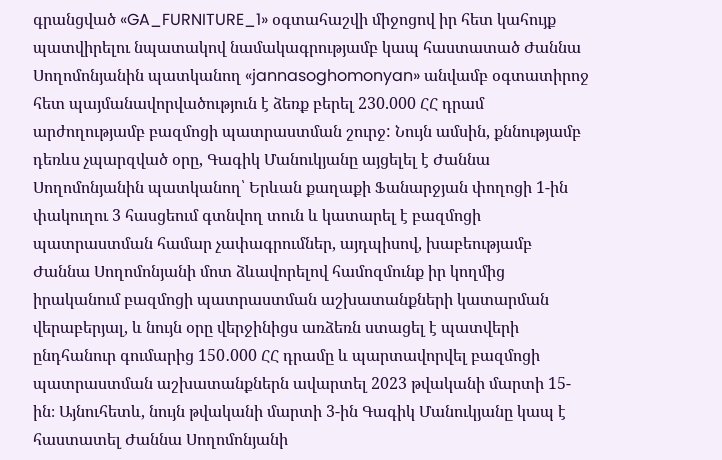գրանցված «GA_FURNITURE_1» օգտահաշվի միջոցով իր հետ կահույք պատվիրելու նպատակով նամակագրությամբ կապ հաստատած Ժաննա Սողոմոնյանին պատկանող «jannasoghomonyan» անվամբ օգտատիրոջ հետ պայմանավորվածություն է ձեռք բերել 230.000 ՀՀ դրամ արժողությամբ բազմոցի պատրաստման շուրջ: Նույն ամսին, քննությամբ դեռևս չպարզված օրը, Գագիկ Մանուկյանը այցելել է Ժաննա Սողոմոնյանին պատկանող՝ Երևան քաղաքի Ֆանարջյան փողոցի 1-ին փակուղու 3 հասցեում գտնվող տուն և կատարել է բազմոցի պատրաստման համար չափագրումներ, այդպիսով, խաբեությամբ Ժաննա Սողոմոնյանի մոտ ձևավորելով համոզմունք իր կողմից իրականում բազմոցի պատրաստման աշխատանքների կատարման վերաբերյալ, և նույն օրը վերջինիցս առձեռն ստացել է պատվերի ընդհանուր գումարից 150․000 ՀՀ դրամը և պարտավորվել բազմոցի պատրաստման աշխատանքներն ավարտել 2023 թվականի մարտի 15-ին։ Այնուհետև, նույն թվականի մարտի 3-ին Գագիկ Մանուկյանը կապ է հաստատել Ժաննա Սողոմոնյանի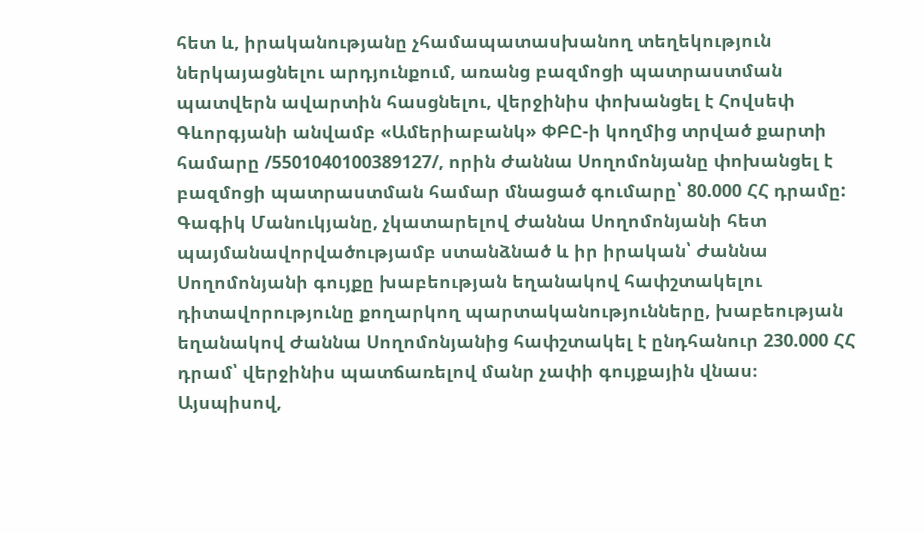հետ և, իրականությանը չհամապատասխանող տեղեկություն ներկայացնելու արդյունքում, առանց բազմոցի պատրաստման պատվերն ավարտին հասցնելու, վերջինիս փոխանցել է Հովսեփ Գևորգյանի անվամբ «Ամերիաբանկ» ՓԲԸ-ի կողմից տրված քարտի համարը /5501040100389127/, որին Ժաննա Սողոմոնյանը փոխանցել է բազմոցի պատրաստման համար մնացած գումարը՝ 80.000 ՀՀ դրամը: Գագիկ Մանուկյանը, չկատարելով Ժաննա Սողոմոնյանի հետ պայմանավորվածությամբ ստանձնած և իր իրական՝ Ժաննա Սողոմոնյանի գույքը խաբեության եղանակով հափշտակելու դիտավորությունը քողարկող պարտականությունները, խաբեության եղանակով Ժաննա Սողոմոնյանից հափշտակել է ընդհանուր 230.000 ՀՀ դրամ՝ վերջինիս պատճառելով մանր չափի գույքային վնաս։
Այսպիսով,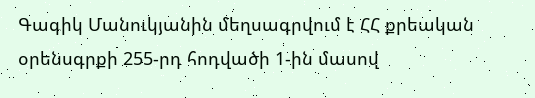Գագիկ Մանուկյանին մեղսագրվում է ՀՀ քրեական օրենսգրքի 255-րդ հոդվածի 1-ին մասով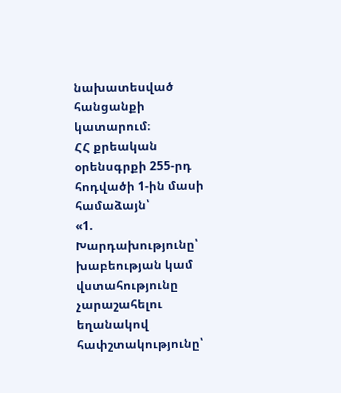նախատեսված հանցանքի կատարում։
ՀՀ քրեական օրենսգրքի 255-րդ հոդվածի 1-ին մասի համաձայն՝
«1. Խարդախությունը՝ խաբեության կամ վստահությունը չարաշահելու եղանակով հափշտակությունը՝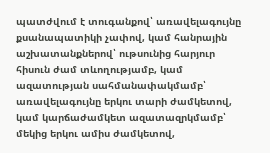պատժվում է տուգանքով՝ առավելագույնը քսանապատիկի չափով, կամ հանրային աշխատանքներով՝ ութսունից հարյուր հիսուն ժամ տևողությամբ, կամ ազատության սահմանափակմամբ՝ առավելագույնը երկու տարի ժամկետով, կամ կարճաժամկետ ազատազրկմամբ՝ մեկից երկու ամիս ժամկետով,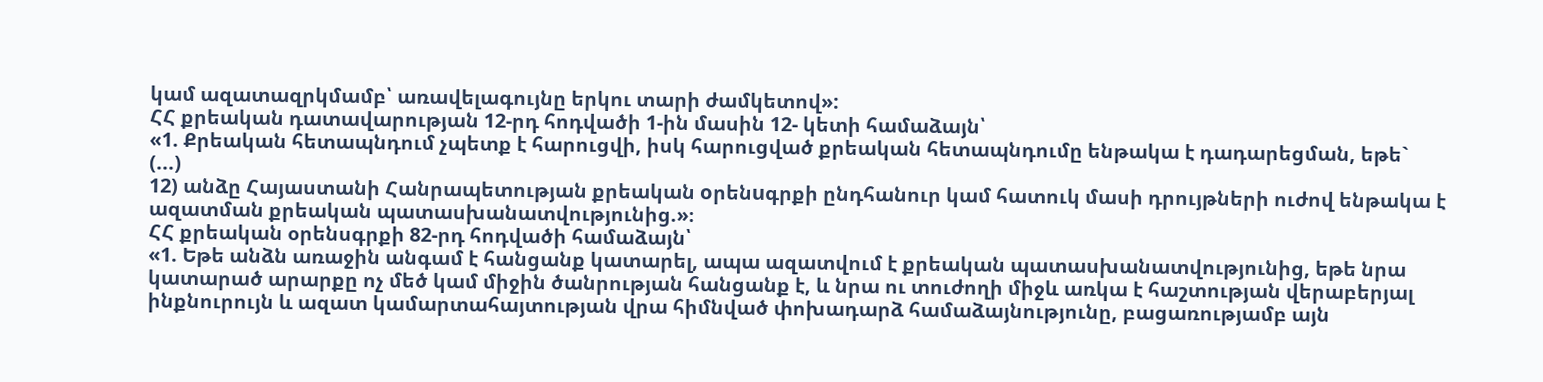կամ ազատազրկմամբ՝ առավելագույնը երկու տարի ժամկետով»:
ՀՀ քրեական դատավարության 12-րդ հոդվածի 1-ին մասին 12- կետի համաձայն՝
«1. Քրեական հետապնդում չպետք է հարուցվի, իսկ հարուցված քրեական հետապնդումը ենթակա է դադարեցման, եթե`
(...)
12) անձը Հայաստանի Հանրապետության քրեական oրենuգրքի ընդհանուր կամ հատուկ մասի դրույթների ուժով ենթակա է ազատման քրեական պատասխանատվությունից.»։
ՀՀ քրեական օրենսգրքի 82-րդ հոդվածի համաձայն՝
«1. Եթե անձն առաջին անգամ է հանցանք կատարել, ապա ազատվում է քրեական պատասխանատվությունից, եթե նրա կատարած արարքը ոչ մեծ կամ միջին ծանրության հանցանք է, և նրա ու տուժողի միջև առկա է հաշտության վերաբերյալ ինքնուրույն և ազատ կամարտահայտության վրա հիմնված փոխադարձ համաձայնությունը, բացառությամբ այն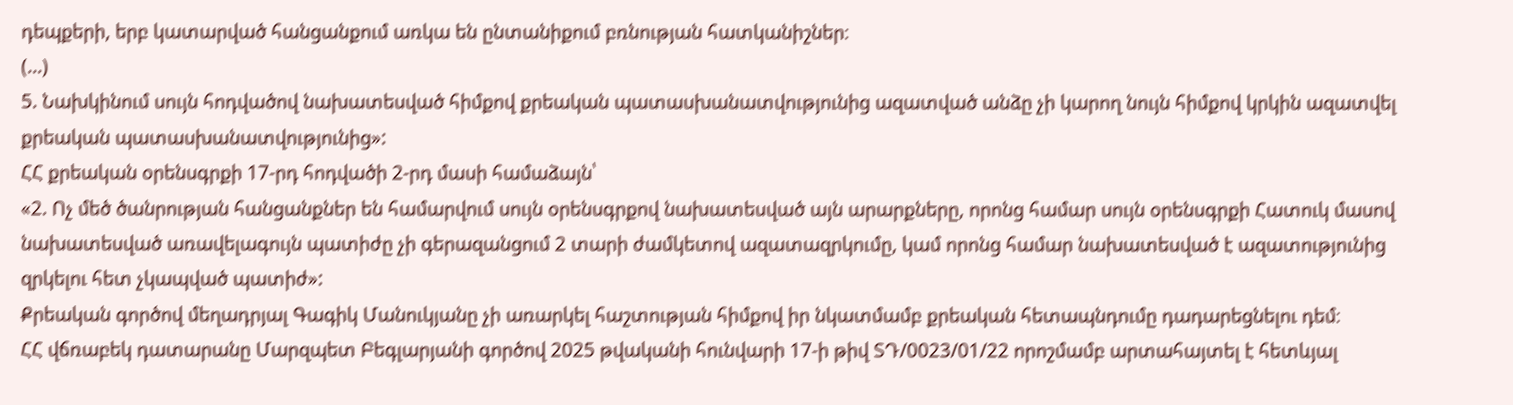դեպքերի, երբ կատարված հանցանքում առկա են ընտանիքում բռնության հատկանիշներ։
(…)
5. Նախկինում սույն հոդվածով նախատեսված հիմքով քրեական պատասխանատվությունից ազատված անձը չի կարող նույն հիմքով կրկին ազատվել քրեական պատասխանատվությունից»:
ՀՀ քրեական օրենսգրքի 17-րդ հոդվածի 2-րդ մասի համաձայն՝
«2. Ոչ մեծ ծանրության հանցանքներ են համարվում սույն օրենսգրքով նախատեսված այն արարքները, որոնց համար սույն օրենսգրքի Հատուկ մասով նախատեսված առավելագույն պատիժը չի գերազանցում 2 տարի ժամկետով ազատազրկումը, կամ որոնց համար նախատեսված է ազատությունից զրկելու հետ չկապված պատիժ»:
Քրեական գործով մեղադրյալ Գագիկ Մանուկյանը չի առարկել հաշտության հիմքով իր նկատմամբ քրեական հետապնդումը դադարեցնելու դեմ։
ՀՀ վճռաբեկ դատարանը Մարզպետ Բեգլարյանի գործով 2025 թվականի հունվարի 17-ի թիվ ՏԴ/0023/01/22 որոշմամբ արտահայտել է հետևյալ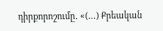դիրքորոշումը․ «(…) Քրեական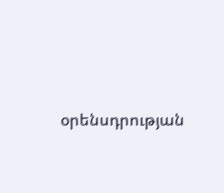օրենսդրության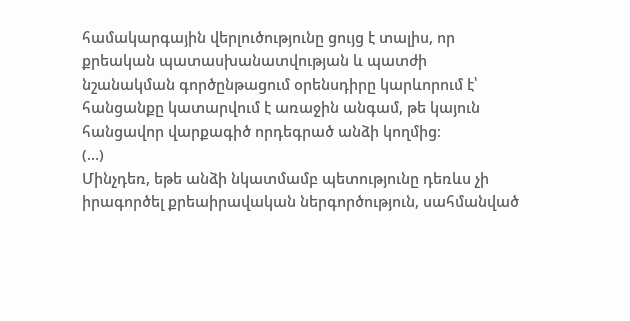համակարգային վերլուծությունը ցույց է տալիս, որ քրեական պատասխանատվության և պատժի նշանակման գործընթացում օրենսդիրը կարևորում է՝ հանցանքը կատարվում է առաջին անգամ, թե կայուն հանցավոր վարքագիծ որդեգրած անձի կողմից։
(…)
Մինչդեռ, եթե անձի նկատմամբ պետությունը դեռևս չի իրագործել քրեաիրավական ներգործություն, սահմանված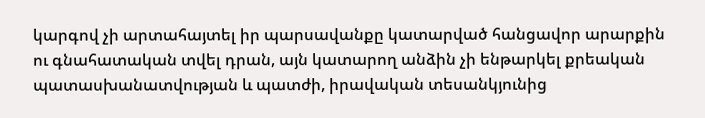կարգով չի արտահայտել իր պարսավանքը կատարված հանցավոր արարքին ու գնահատական տվել դրան, այն կատարող անձին չի ենթարկել քրեական պատասխանատվության և պատժի, իրավական տեսանկյունից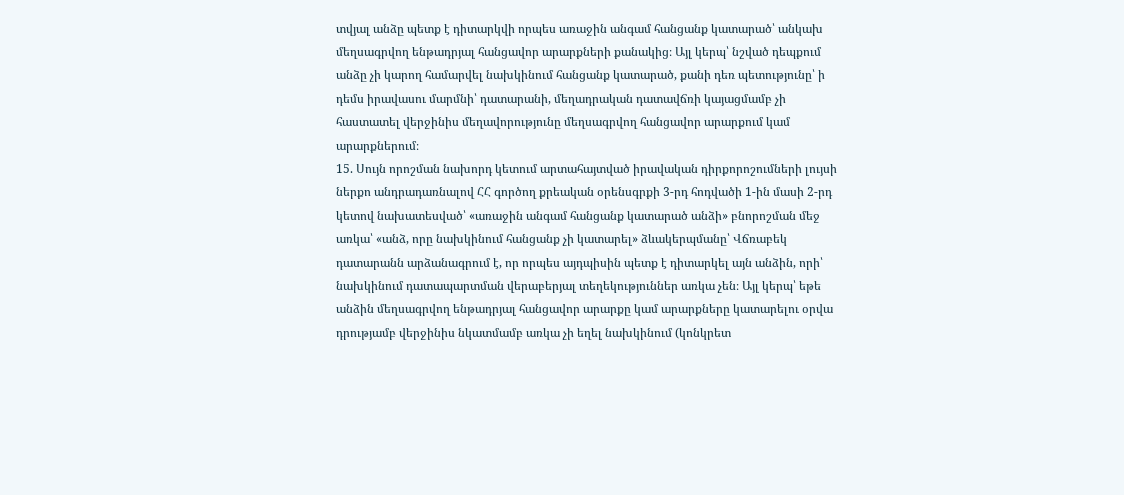տվյալ անձը պետք է դիտարկվի որպես առաջին անգամ հանցանք կատարած՝ անկախ մեղսագրվող ենթադրյալ հանցավոր արարքների քանակից։ Այլ կերպ՝ նշված դեպքում անձը չի կարող համարվել նախկինում հանցանք կատարած, քանի դեռ պետությունը՝ ի դեմս իրավասու մարմնի՝ դատարանի, մեղադրական դատավճռի կայացմամբ չի հաստատել վերջինիս մեղավորությունը մեղսագրվող հանցավոր արարքում կամ արարքներում։
15. Սույն որոշման նախորդ կետում արտահայտված իրավական դիրքորոշումների լույսի ներքո անդրադառնալով ՀՀ գործող քրեական օրենսգրքի 3-րդ հոդվածի 1-ին մասի 2-րդ կետով նախատեսված՝ «առաջին անգամ հանցանք կատարած անձի» բնորոշման մեջ առկա՝ «անձ, որը նախկինում հանցանք չի կատարել» ձևակերպմանը՝ Վճռաբեկ դատարանն արձանագրում է, որ որպես այդպիսին պետք է դիտարկել այն անձին, որի՝ նախկինում դատապարտման վերաբերյալ տեղեկություններ առկա չեն։ Այլ կերպ՝ եթե անձին մեղսագրվող ենթադրյալ հանցավոր արարքը կամ արարքները կատարելու օրվա դրությամբ վերջինիս նկատմամբ առկա չի եղել նախկինում (կոնկրետ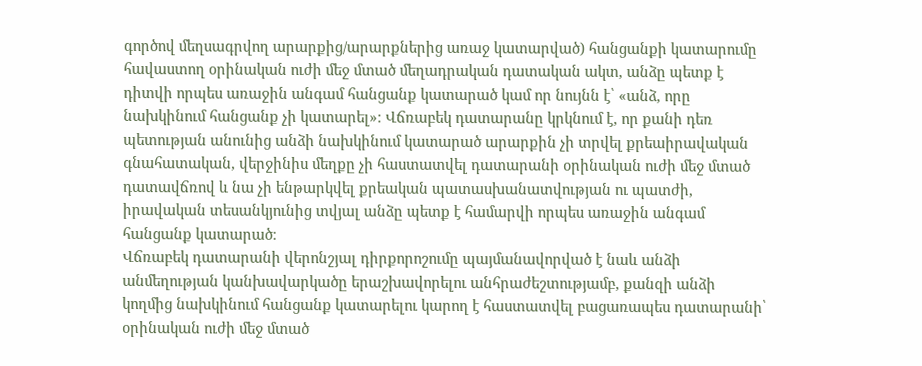գործով մեղսագրվող արարքից/արարքներից առաջ կատարված) հանցանքի կատարումը հավաստող օրինական ուժի մեջ մտած մեղադրական դատական ակտ, անձը պետք է դիտվի որպես առաջին անգամ հանցանք կատարած կամ որ նույնն է՝ «անձ, որը նախկինում հանցանք չի կատարել»։ Վճռաբեկ դատարանը կրկնում է, որ քանի դեռ պետության անունից անձի նախկինում կատարած արարքին չի տրվել քրեաիրավական գնահատական, վերջինիս մեղքը չի հաստատվել դատարանի օրինական ուժի մեջ մտած դատավճռով և նա չի ենթարկվել քրեական պատասխանատվության ու պատժի, իրավական տեսանկյունից տվյալ անձը պետք է համարվի որպես առաջին անգամ հանցանք կատարած։
Վճռաբեկ դատարանի վերոնշյալ դիրքորոշումը պայմանավորված է նաև անձի անմեղության կանխավարկածը երաշխավորելու անհրաժեշտությամբ, քանզի անձի կողմից նախկինում հանցանք կատարելու կարող է հաստատվել բացառապես դատարանի՝ օրինական ուժի մեջ մտած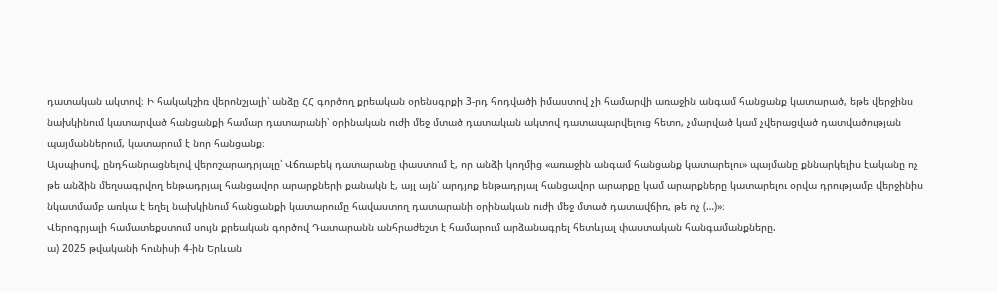դատական ակտով։ Ի հակակշիռ վերոնշյալի՝ անձը ՀՀ գործող քրեական օրենսգրքի 3-րդ հոդվածի իմաստով չի համարվի առաջին անգամ հանցանք կատարած, եթե վերջինս նախկինում կատարված հանցանքի համար դատարանի՝ օրինական ուժի մեջ մտած դատական ակտով դատապարվելուց հետո, չմարված կամ չվերացված դատվածության պայմաններում, կատարում է նոր հանցանք։
Այսպիսով, ընդհանրացնելով վերոշարադրյալը՝ Վճռաբեկ դատարանը փաստում է, որ անձի կողմից «առաջին անգամ հանցանք կատարելու» պայմանը քննարկելիս էականը ոչ թե անձին մեղսագրվող ենթադրյալ հանցավոր արարքների քանակն է, այլ այն՝ արդյոք ենթադրյալ հանցավոր արարքը կամ արարքները կատարելու օրվա դրությամբ վերջինիս նկատմամբ առկա է եղել նախկինում հանցանքի կատարումը հավաստող դատարանի օրինական ուժի մեջ մտած դատավճիռ, թե ոչ (…)»։
Վերոգրյալի համատեքստում սույն քրեական գործով Դատարանն անհրաժեշտ է համարում արձանագրել հետևյալ փաստական հանգամանքները.
ա) 2025 թվականի հունիսի 4-ին Երևան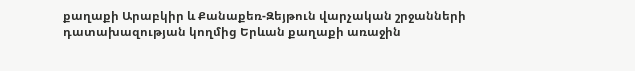քաղաքի Արաբկիր և Քանաքեռ-Զեյթուն վարչական շրջանների դատախազության կողմից Երևան քաղաքի առաջին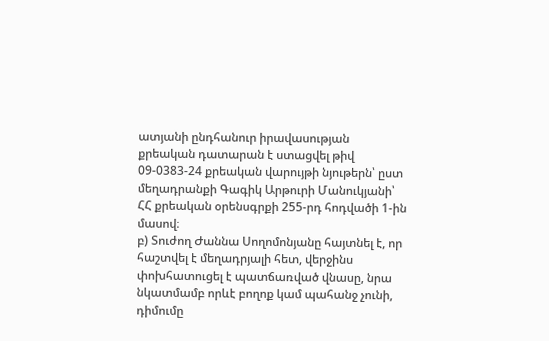ատյանի ընդհանուր իրավասության քրեական դատարան է ստացվել թիվ 09-0383-24 քրեական վարույթի նյութերն՝ ըստ մեղադրանքի Գագիկ Արթուրի Մանուկյանի՝ ՀՀ քրեական օրենսգրքի 255-րդ հոդվածի 1-ին մասով։
բ) Տուժող Ժաննա Սողոմոնյանը հայտնել է, որ հաշտվել է մեղադրյալի հետ, վերջինս փոխհատուցել է պատճառված վնասը, նրա նկատմամբ որևէ բողոք կամ պահանջ չունի, դիմումը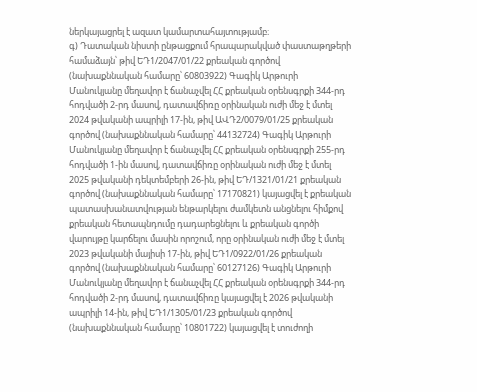ներկայացրել է ազատ կամարտահայտությամբ։
գ) Դատական նիստի ընթացքում հրապարակված փաստաթղթերի համաձայն՝ թիվ ԵԴ1/2047/01/22 քրեական գործով (նախաքննական համարը՝ 60803922) Գագիկ Արթուրի Մանուկյանը մեղավոր է ճանաչվել ՀՀ քրեական օրենսգրքի 344-րդ հոդվածի 2-րդ մասով, դատավճիռը օրինական ուժի մեջ է մտել 2024 թվականի ապրիլի 17-ին, թիվ ԱՎԴ2/0079/01/25 քրեական գործով (նախաքննական համարը՝ 44132724) Գագիկ Արթուրի Մանուկյանը մեղավոր է ճանաչվել ՀՀ քրեական օրենսգրքի 255-րդ հոդվածի 1-ին մասով, դատավճիռը օրինական ուժի մեջ է մտել 2025 թվականի դեկտեմբերի 26-ին, թիվ ԵԴ/1321/01/21 քրեական գործով (նախաքննական համարը՝ 17170821) կայացվել է քրեական պատասխանատվության ենթարկելու ժամկետն անցնելու հիմքով քրեական հետապնդումը դադարեցնելու և քրեական գործի վարույթը կարճելու մասին որոշում, որը օրինական ուժի մեջ է մտել 2023 թվականի մայիսի 17-ին, թիվ ԵԴ1/0922/01/26 քրեական գործով (նախաքննական համարը՝ 60127126) Գագիկ Արթուրի Մանուկյանը մեղավոր է ճանաչվել ՀՀ քրեական օրենսգրքի 344-րդ հոդվածի 2-րդ մասով, դատավճիռը կայացվել է 2026 թվականի ապրիլի 14-ին, թիվ ԵԴ1/1305/01/23 քրեական գործով (նախաքննական համարը՝ 10801722) կայացվել է տուժողի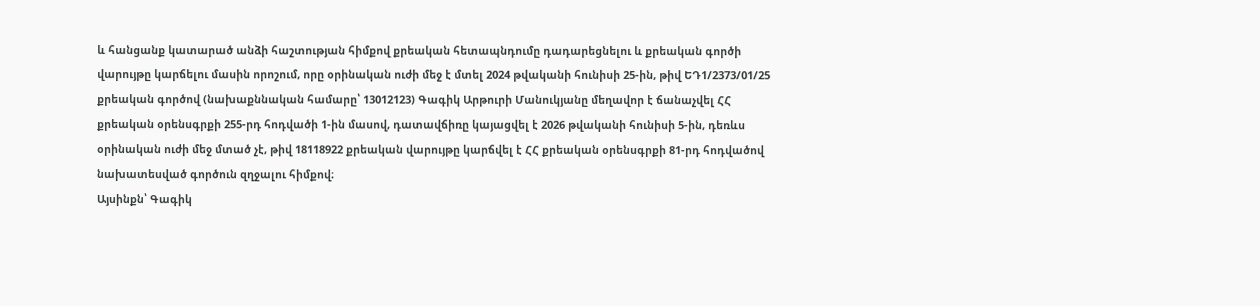և հանցանք կատարած անձի հաշտության հիմքով քրեական հետապնդումը դադարեցնելու և քրեական գործի վարույթը կարճելու մասին որոշում, որը օրինական ուժի մեջ է մտել 2024 թվականի հունիսի 25-ին, թիվ ԵԴ1/2373/01/25 քրեական գործով (նախաքննական համարը՝ 13012123) Գագիկ Արթուրի Մանուկյանը մեղավոր է ճանաչվել ՀՀ քրեական օրենսգրքի 255-րդ հոդվածի 1-ին մասով, դատավճիռը կայացվել է 2026 թվականի հունիսի 5-ին, դեռևս օրինական ուժի մեջ մտած չէ, թիվ 18118922 քրեական վարույթը կարճվել է ՀՀ քրեական օրենսգրքի 81-րդ հոդվածով նախատեսված գործուն զղջալու հիմքով։
Այսինքն՝ Գագիկ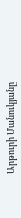Արթուրի Մանուկյանը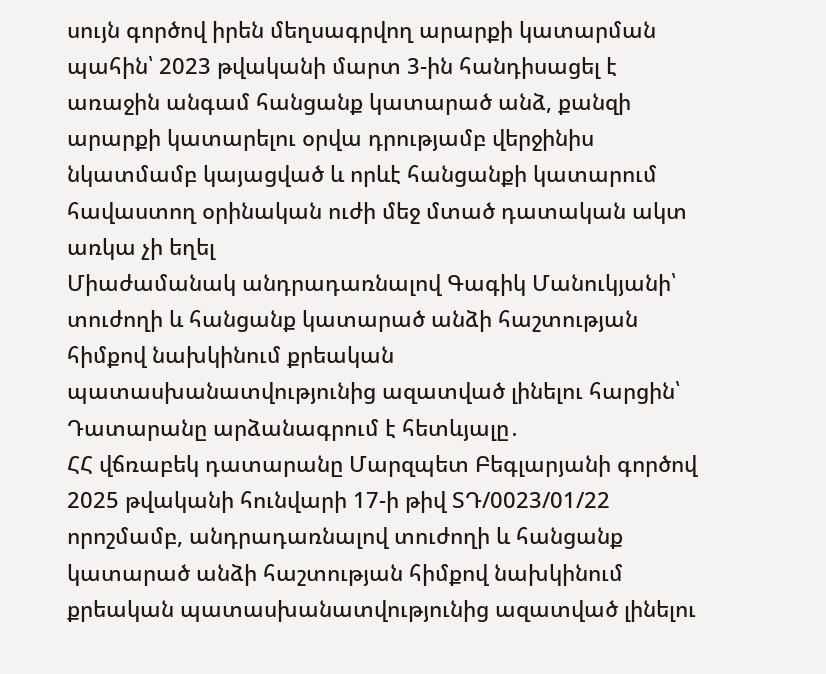սույն գործով իրեն մեղսագրվող արարքի կատարման պահին՝ 2023 թվականի մարտ 3-ին հանդիսացել է առաջին անգամ հանցանք կատարած անձ, քանզի արարքի կատարելու օրվա դրությամբ վերջինիս նկատմամբ կայացված և որևէ հանցանքի կատարում հավաստող օրինական ուժի մեջ մտած դատական ակտ առկա չի եղել
Միաժամանակ անդրադառնալով Գագիկ Մանուկյանի՝ տուժողի և հանցանք կատարած անձի հաշտության հիմքով նախկինում քրեական պատասխանատվությունից ազատված լինելու հարցին՝ Դատարանը արձանագրում է հետևյալը․
ՀՀ վճռաբեկ դատարանը Մարզպետ Բեգլարյանի գործով 2025 թվականի հունվարի 17-ի թիվ ՏԴ/0023/01/22 որոշմամբ, անդրադառնալով տուժողի և հանցանք կատարած անձի հաշտության հիմքով նախկինում քրեական պատասխանատվությունից ազատված լինելու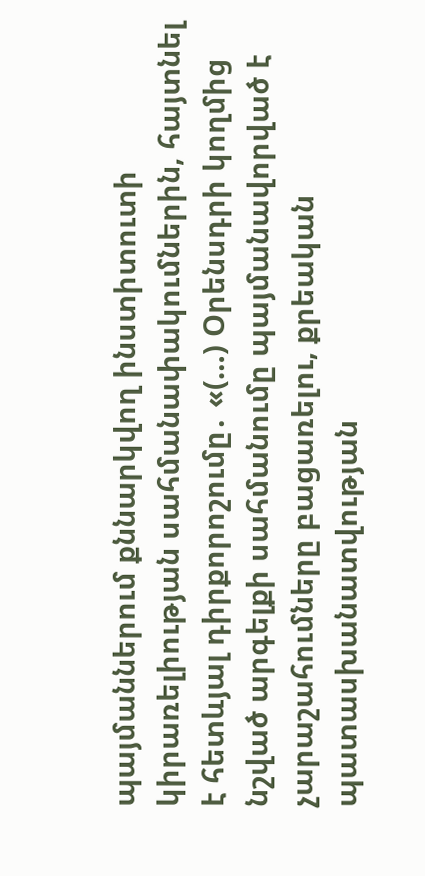պայմաններում քննարկվող ինստիտուտի կիրառելիության սահմանափակումներին, հայտնել է հետևյալ դիրքորոշումը․ «(…) Օրենսդրի կողմից նշված արգելքի սահմանումը պայմանավորված է չարաշահումները բացառելու, քրեական պատասխանատվության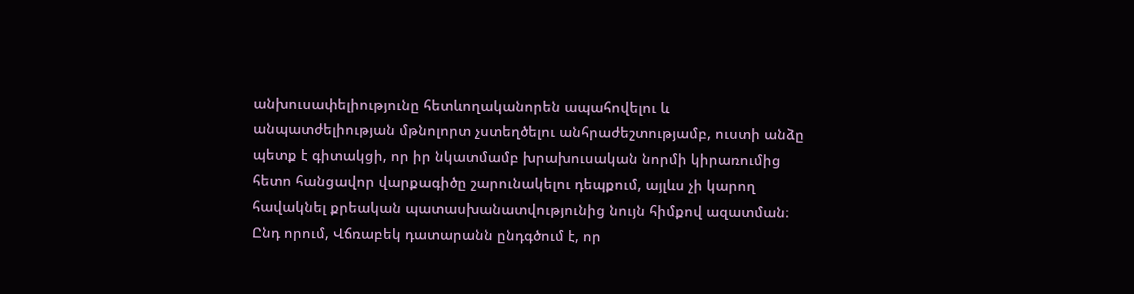անխուսափելիությունը հետևողականորեն ապահովելու և անպատժելիության մթնոլորտ չստեղծելու անհրաժեշտությամբ, ուստի անձը պետք է գիտակցի, որ իր նկատմամբ խրախուսական նորմի կիրառումից հետո հանցավոր վարքագիծը շարունակելու դեպքում, այլևս չի կարող հավակնել քրեական պատասխանատվությունից նույն հիմքով ազատման։
Ընդ որում, Վճռաբեկ դատարանն ընդգծում է, որ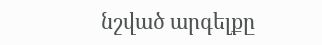նշված արգելքը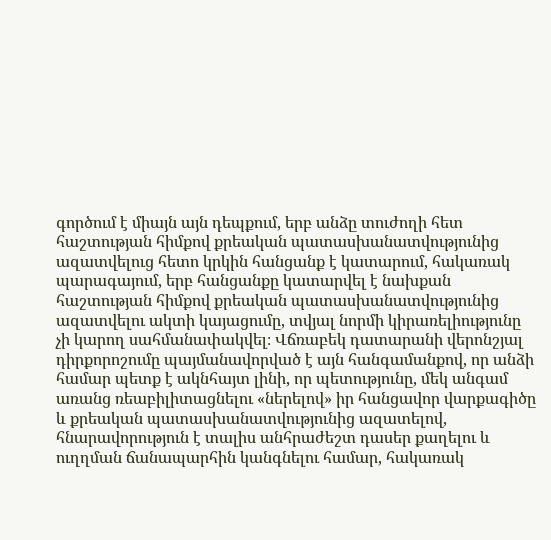գործում է միայն այն դեպքում, երբ անձը տուժողի հետ հաշտության հիմքով քրեական պատասխանատվությունից ազատվելուց հետո կրկին հանցանք է կատարում, հակառակ պարագայում, երբ հանցանքը կատարվել է նախքան հաշտության հիմքով քրեական պատասխանատվությունից ազատվելու ակտի կայացումը, տվյալ նորմի կիրառելիությունը չի կարող սահմանափակվել։ Վճռաբեկ դատարանի վերոնշյալ դիրքորոշումը պայմանավորված է այն հանգամանքով, որ անձի համար պետք է ակնհայտ լինի, որ պետությունը, մեկ անգամ առանց ռեաբիլիտացնելու «ներելով» իր հանցավոր վարքագիծը և քրեական պատասխանատվությունից ազատելով, հնարավորություն է տալիս անհրաժեշտ դասեր քաղելու և ուղղման ճանապարհին կանգնելու համար, հակառակ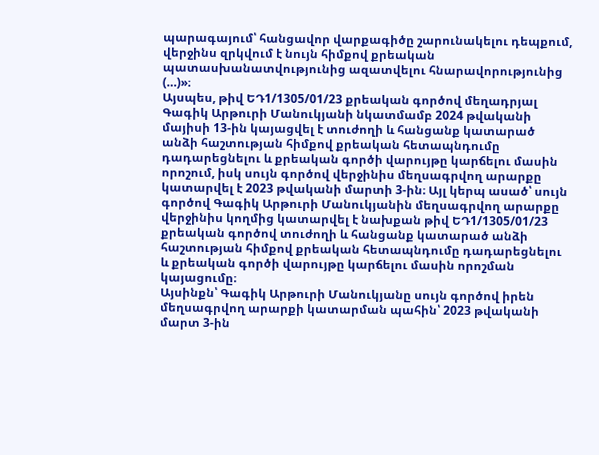պարագայում՝ հանցավոր վարքագիծը շարունակելու դեպքում, վերջինս զրկվում է նույն հիմքով քրեական պատասխանատվությունից ազատվելու հնարավորությունից (…)»։
Այսպես, թիվ ԵԴ1/1305/01/23 քրեական գործով մեղադրյալ Գագիկ Արթուրի Մանուկյանի նկատմամբ 2024 թվականի մայիսի 13-ին կայացվել է տուժողի և հանցանք կատարած անձի հաշտության հիմքով քրեական հետապնդումը դադարեցնելու և քրեական գործի վարույթը կարճելու մասին որոշում, իսկ սույն գործով վերջինիս մեղսագրվող արարքը կատարվել է 2023 թվականի մարտի 3-ին։ Այլ կերպ ասած՝ սույն գործով Գագիկ Արթուրի Մանուկյանին մեղսագրվող արարքը վերջինիս կողմից կատարվել է նախքան թիվ ԵԴ1/1305/01/23 քրեական գործով տուժողի և հանցանք կատարած անձի հաշտության հիմքով քրեական հետապնդումը դադարեցնելու և քրեական գործի վարույթը կարճելու մասին որոշման կայացումը։
Այսինքն՝ Գագիկ Արթուրի Մանուկյանը սույն գործով իրեն մեղսագրվող արարքի կատարման պահին՝ 2023 թվականի մարտ 3-ին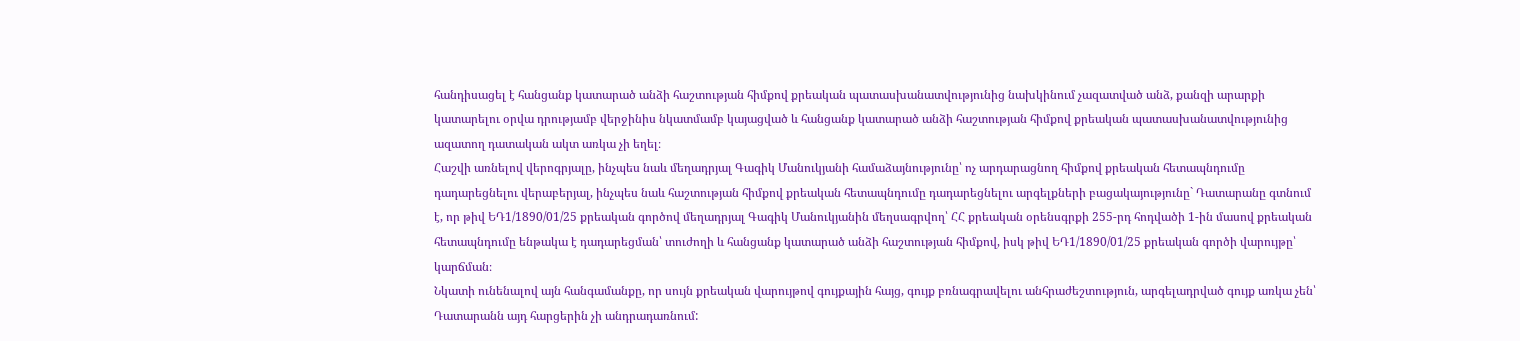հանդիսացել է հանցանք կատարած անձի հաշտության հիմքով քրեական պատասխանատվությունից նախկինում չազատված անձ, քանզի արարքի կատարելու օրվա դրությամբ վերջինիս նկատմամբ կայացված և հանցանք կատարած անձի հաշտության հիմքով քրեական պատասխանատվությունից ազատող դատական ակտ առկա չի եղել։
Հաշվի առնելով վերոգրյալը, ինչպես նաև մեղադրյալ Գագիկ Մանուկյանի համաձայնությունը՝ ոչ արդարացնող հիմքով քրեական հետապնդումը դադարեցնելու վերաբերյալ, ինչպես նաև հաշտության հիմքով քրեական հետապնդումը դադարեցնելու արգելքների բացակայությունը` Դատարանը գտնում է, որ թիվ ԵԴ1/1890/01/25 քրեական գործով մեղադրյալ Գագիկ Մանուկյանին մեղսագրվող՝ ՀՀ քրեական օրենսգրքի 255-րդ հոդվածի 1-ին մասով քրեական հետապնդումը ենթակա է դադարեցման՝ տուժողի և հանցանք կատարած անձի հաշտության հիմքով, իսկ թիվ ԵԴ1/1890/01/25 քրեական գործի վարույթը՝ կարճման։
Նկատի ունենալով այն հանգամանքը, որ սույն քրեական վարույթով գույքային հայց, գույք բռնագրավելու անհրաժեշտություն, արգելադրված գույք առկա չեն՝ Դատարանն այդ հարցերին չի անդրադառնում: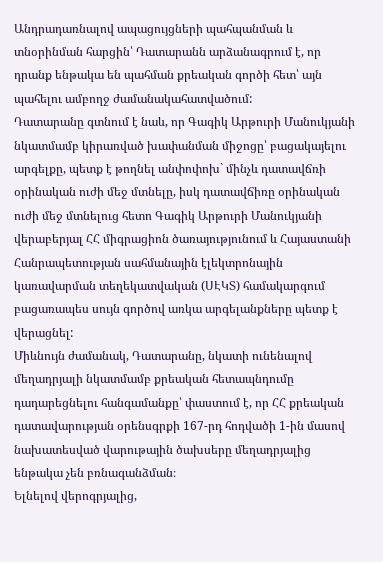Անդրադառնալով ապացույցների պահպանման և տնօրինման հարցին՝ Դատարանն արձանագրում է, որ դրանք ենթակա են պահման քրեական գործի հետ՝ այն պահելու ամբողջ ժամանակահատվածում:
Դատարանը գտնում է նաև, որ Գագիկ Արթուրի Մանուկյանի նկատմամբ կիրառված խափանման միջոցը՝ բացակայելու արգելքը, պետք է թողնել անփոփոխ` մինչև դատավճռի օրինական ուժի մեջ մտնելը, իսկ դատավճիռը օրինական ուժի մեջ մտնելուց հետո Գագիկ Արթուրի Մանուկյանի վերաբերյալ ՀՀ միգրացիոն ծառայությունում և Հայաստանի Հանրապետության սահմանային էլեկտրոնային կառավարման տեղեկատվական (ՍԷԿՏ) համակարգում բացառապես սույն գործով առկա արգելանքները պետք է վերացնել:
Միևնույն ժամանակ, Դատարանը, նկատի ունենալով մեղադրյալի նկատմամբ քրեական հետապնդումը դադարեցնելու հանգամանքը՝ փաստում է, որ ՀՀ քրեական դատավարության օրենսգրքի 167-րդ հոդվածի 1-ին մասով նախատեսված վարութային ծախսերը մեղադրյալից ենթակա չեն բռնագանձման։
Ելնելով վերոգրյալից,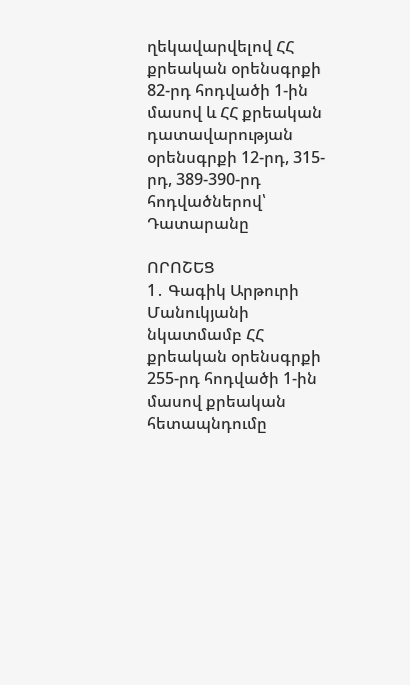ղեկավարվելով ՀՀ քրեական օրենսգրքի 82-րդ հոդվածի 1-ին մասով և ՀՀ քրեական դատավարության օրենսգրքի 12-րդ, 315-րդ, 389-390-րդ հոդվածներով՝ Դատարանը

ՈՐՈՇԵՑ
1․ Գագիկ Արթուրի Մանուկյանի նկատմամբ ՀՀ քրեական օրենսգրքի 255-րդ հոդվածի 1-ին մասով քրեական հետապնդումը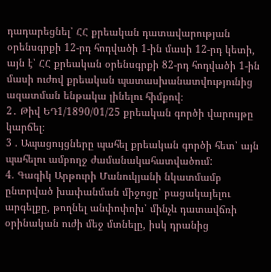դադարեցնել՝ ՀՀ քրեական դատավարության օրենսգրքի 12-րդ հոդվածի 1-ին մասի 12-րդ կետի, այն է՝ ՀՀ քրեական օրենսգրքի 82-րդ հոդվածի 1-ին մասի ուժով քրեական պատասխանատվությունից ազատման ենթակա լինելու հիմքով։
2․ Թիվ ԵԴ1/1890/01/25 քրեական գործի վարույթը կարճել։
3 . Ապացույցները պահել քրեական գործի հետ՝ այն պահելու ամբողջ ժամանակահատվածում:
4. Գագիկ Արթուրի Մանուկյանի նկատմամբ ընտրված խափանման միջոցը՝ բացակայելու արգելքը, թողնել անփոփոխ՝ մինչև դատավճռի օրինական ուժի մեջ մտնելը, իսկ դրանից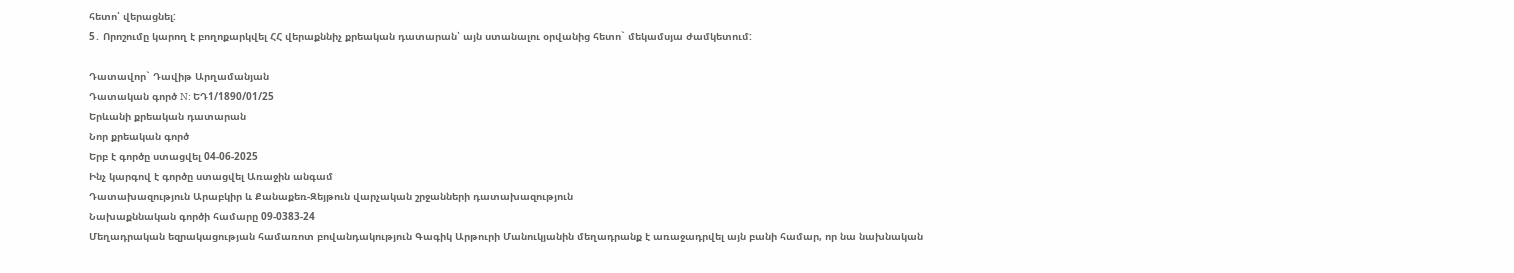հետո՝ վերացնել:
5․ Որոշումը կարող է բողոքարկվել ՀՀ վերաքննիչ քրեական դատարան՝ այն ստանալու օրվանից հետո` մեկամսյա ժամկետում:

Դատավոր` Դավիթ Արղամանյան
Դատական գործ N: ԵԴ1/1890/01/25
Երևանի քրեական դատարան
Նոր քրեական գործ
Երբ է գործը ստացվել 04-06-2025
Ինչ կարգով է գործը ստացվել Առաջին անգամ
Դատախազություն Արաբկիր և Քանաքեռ-Զեյթուն վարչական շրջանների դատախազություն
Նախաքննական գործի համարը 09-0383-24
Մեղադրական եզրակացության համառոտ բովանդակություն Գագիկ Արթուրի Մանուկյանին մեղադրանք է առաջադրվել այն բանի համար, որ նա նախնական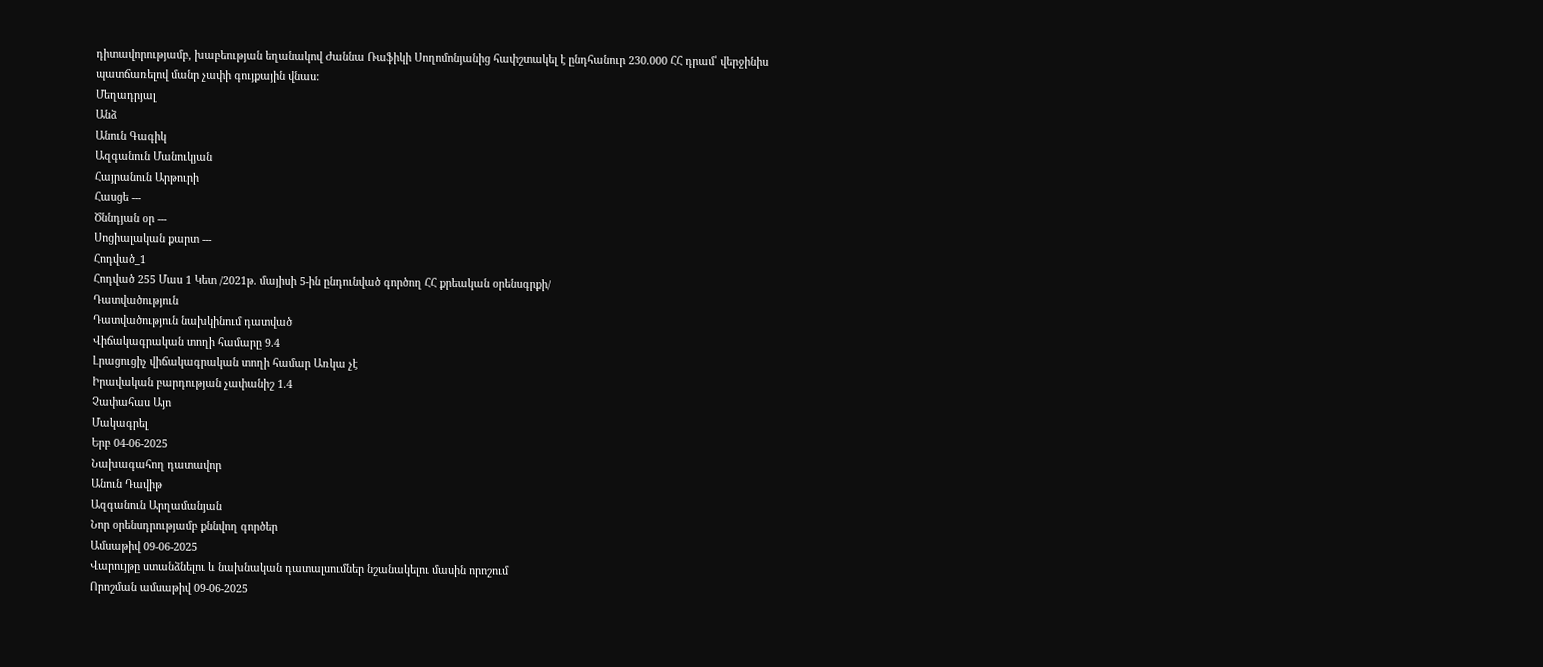դիտավորությամբ, խաբեության եղանակով Ժաննա Ռաֆիկի Սողոմոնյանից հափշտակել է ընդհանուր 230.000 ՀՀ դրամ՝ վերջինիս պատճառելով մանր չափի գույքային վնաս:
Մեղադրյալ
Անձ
Անուն Գագիկ
Ազգանուն Մանուկյան
Հայրանուն Արթուրի
Հասցե ---
Ծննդյան օր ---
Սոցիալական քարտ ---
Հոդված_1
Հոդված 255 Մաս 1 Կետ /2021թ. մայիսի 5-ին ընդունված գործող ՀՀ քրեական օրենսգրքի/
Դատվածություն
Դատվածություն նախկինում դատված
Վիճակագրական տողի համարը 9.4
Լրացուցիչ վիճակագրական տողի համար Առկա չէ
Իրավական բարդության չափանիշ 1.4
Չափահաս Այո
Մակագրել
Երբ 04-06-2025
Նախագահող դատավոր
Անուն Դավիթ
Ազգանուն Արղամանյան
Նոր օրենսդրությամբ քննվող գործեր
Ամսաթիվ 09-06-2025
Վարույթը ստանձնելու և նախնական դատալսումներ նշանակելու մասին որոշում
Որոշման ամսաթիվ 09-06-2025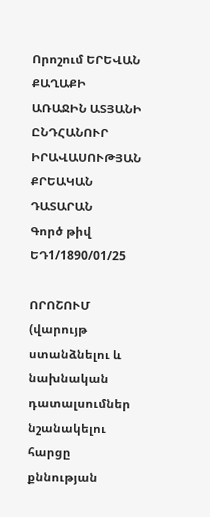Որոշում ԵՐԵՎԱՆ ՔԱՂԱՔԻ ԱՌԱՋԻՆ ԱՏՅԱՆԻ ԸՆԴՀԱՆՈՒՐ ԻՐԱՎԱՍՈՒԹՅԱՆ
ՔՐԵԱԿԱՆ ԴԱՏԱՐԱՆ
Գործ թիվ ԵԴ1/1890/01/25

ՈՐՈՇՈՒՄ
(վարույթ ստանձնելու և նախնական դատալսումներ նշանակելու հարցը քննության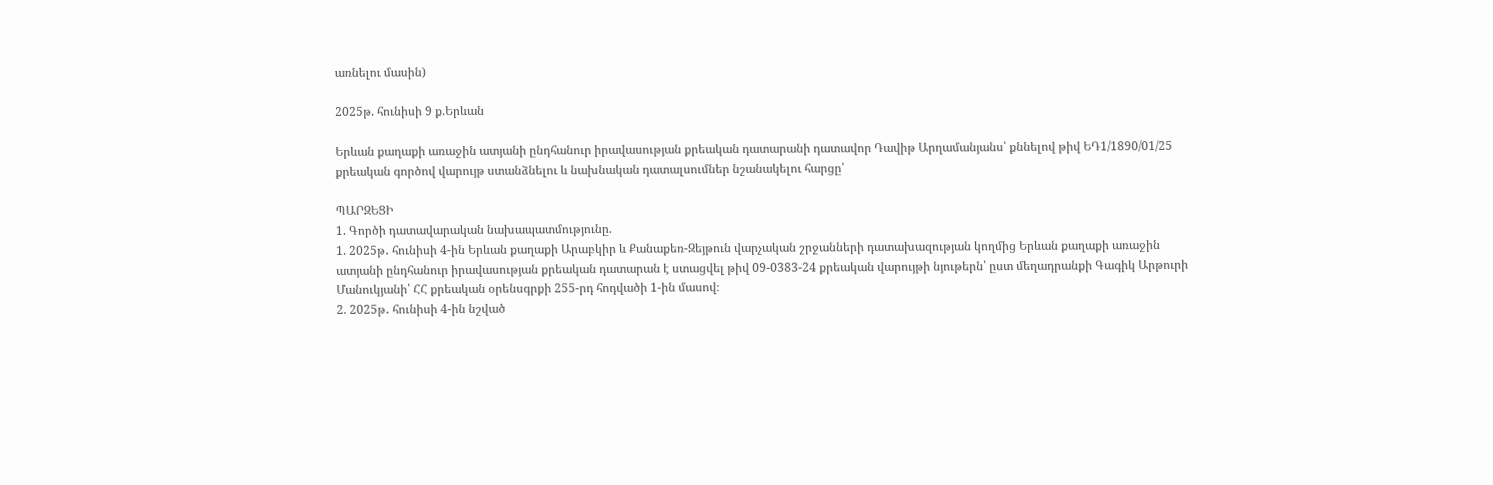առնելու մասին)

2025թ. հունիսի 9 ք.Երևան

Երևան քաղաքի առաջին ատյանի ընդհանուր իրավասության քրեական դատարանի դատավոր Դավիթ Արղամանյանս՝ քննելով թիվ ԵԴ1/1890/01/25 քրեական գործով վարույթ ստանձնելու և նախնական դատալսումներ նշանակելու հարցը՝

ՊԱՐԶԵՑԻ
1. Գործի դատավարական նախապատմությունը.
1. 2025թ․ հունիսի 4-ին Երևան քաղաքի Արաբկիր և Քանաքեռ-Զեյթուն վարչական շրջանների դատախազության կողմից Երևան քաղաքի առաջին ատյանի ընդհանուր իրավասության քրեական դատարան է ստացվել թիվ 09-0383-24 քրեական վարույթի նյութերն՝ ըստ մեղադրանքի Գագիկ Արթուրի Մանուկյանի՝ ՀՀ քրեական օրենսգրքի 255-րդ հոդվածի 1-ին մասով։
2. 2025թ․ հունիսի 4-ին նշված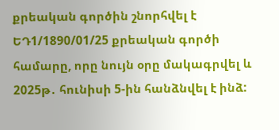քրեական գործին շնորհվել է ԵԴ1/1890/01/25 քրեական գործի համարը, որը նույն օրը մակագրվել և 2025թ․ հունիսի 5-ին հանձնվել է ինձ: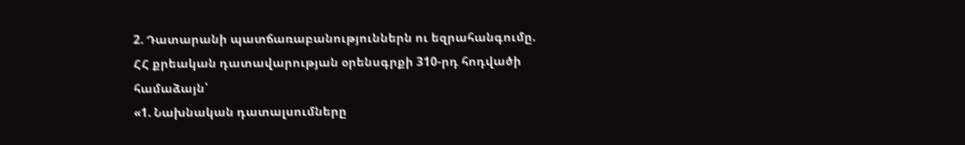2. Դատարանի պատճառաբանություններն ու եզրահանգումը.
ՀՀ քրեական դատավարության օրենսգրքի 310-րդ հոդվածի համաձայն՝
«1. Նախնական դատալսումները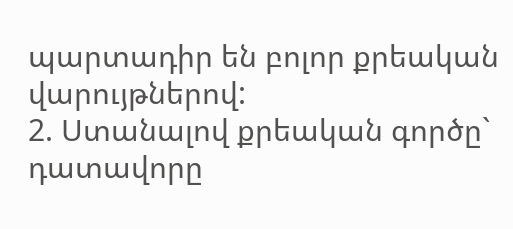պարտադիր են բոլոր քրեական վարույթներով:
2. Ստանալով քրեական գործը` դատավորը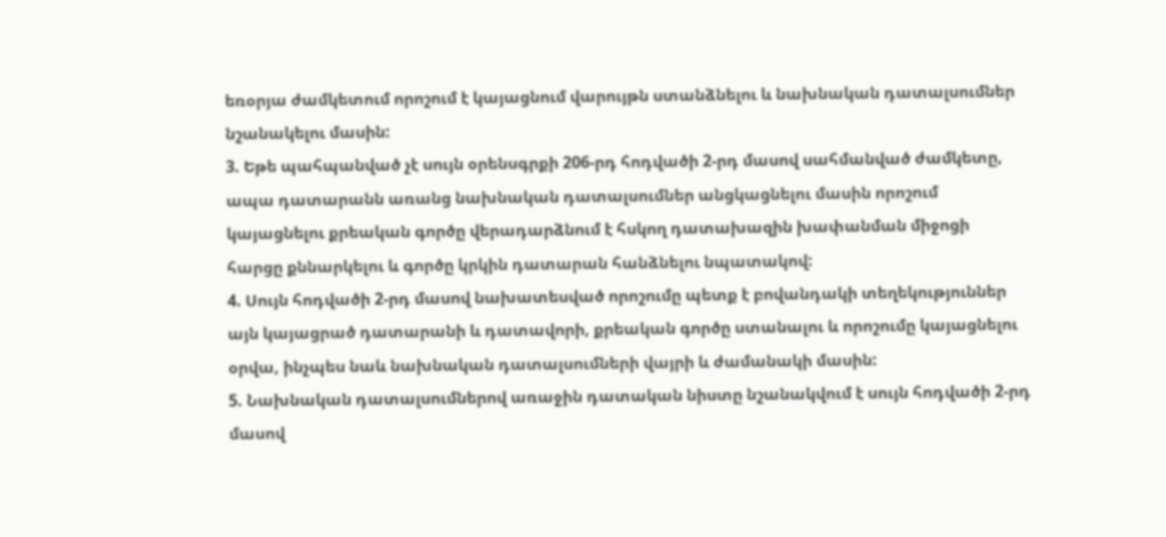եռօրյա ժամկետում որոշում է կայացնում վարույթն ստանձնելու և նախնական դատալսումներ նշանակելու մասին:
3. Եթե պահպանված չէ սույն օրենսգրքի 206-րդ հոդվածի 2-րդ մասով սահմանված ժամկետը, ապա դատարանն առանց նախնական դատալսումներ անցկացնելու մասին որոշում կայացնելու քրեական գործը վերադարձնում է հսկող դատախազին խափանման միջոցի հարցը քննարկելու և գործը կրկին դատարան հանձնելու նպատակով:
4. Սույն հոդվածի 2-րդ մասով նախատեսված որոշումը պետք է բովանդակի տեղեկություններ այն կայացրած դատարանի և դատավորի, քրեական գործը ստանալու և որոշումը կայացնելու օրվա, ինչպես նաև նախնական դատալսումների վայրի և ժամանակի մասին:
5. Նախնական դատալսումներով առաջին դատական նիստը նշանակվում է սույն հոդվածի 2-րդ մասով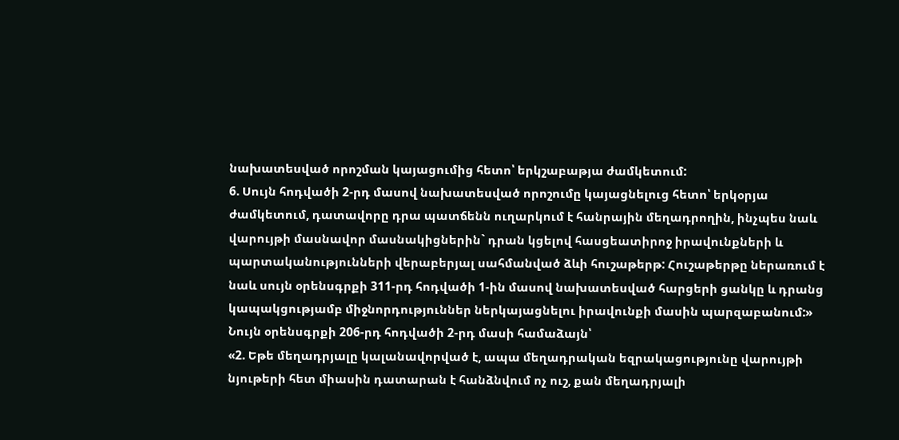նախատեսված որոշման կայացումից հետո՝ երկշաբաթյա ժամկետում:
6. Սույն հոդվածի 2-րդ մասով նախատեսված որոշումը կայացնելուց հետո՝ երկօրյա ժամկետում, դատավորը դրա պատճենն ուղարկում է հանրային մեղադրողին, ինչպես նաև վարույթի մասնավոր մասնակիցներին` դրան կցելով հասցեատիրոջ իրավունքների և պարտականությունների վերաբերյալ սահմանված ձևի հուշաթերթ: Հուշաթերթը ներառում է նաև սույն օրենսգրքի 311-րդ հոդվածի 1-ին մասով նախատեսված հարցերի ցանկը և դրանց կապակցությամբ միջնորդություններ ներկայացնելու իրավունքի մասին պարզաբանում:»
Նույն օրենսգրքի 206-րդ հոդվածի 2-րդ մասի համաձայն՝
«2. Եթե մեղադրյալը կալանավորված է, ապա մեղադրական եզրակացությունը վարույթի նյութերի հետ միասին դատարան է հանձնվում ոչ ուշ, քան մեղադրյալի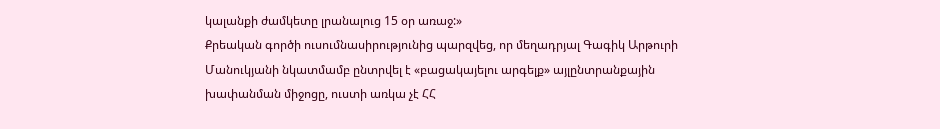կալանքի ժամկետը լրանալուց 15 օր առաջ:»
Քրեական գործի ուսումնասիրությունից պարզվեց, որ մեղադրյալ Գագիկ Արթուրի Մանուկյանի նկատմամբ ընտրվել է «բացակայելու արգելք» այլընտրանքային խափանման միջոցը, ուստի առկա չէ ՀՀ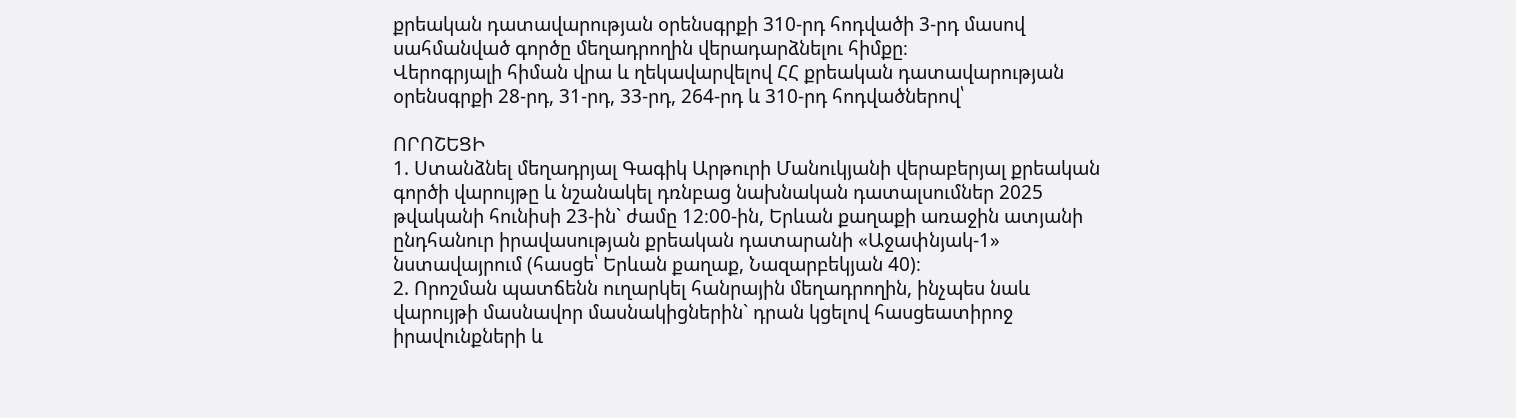քրեական դատավարության օրենսգրքի 310-րդ հոդվածի 3-րդ մասով սահմանված գործը մեղադրողին վերադարձնելու հիմքը։
Վերոգրյալի հիման վրա և ղեկավարվելով ՀՀ քրեական դատավարության օրենսգրքի 28-րդ, 31-րդ, 33-րդ, 264-րդ և 310-րդ հոդվածներով՝

ՈՐՈՇԵՑԻ
1. Ստանձնել մեղադրյալ Գագիկ Արթուրի Մանուկյանի վերաբերյալ քրեական գործի վարույթը և նշանակել դռնբաց նախնական դատալսումներ 2025 թվականի հունիսի 23-ին` ժամը 12։00-ին, Երևան քաղաքի առաջին ատյանի ընդհանուր իրավասության քրեական դատարանի «Աջափնյակ-1» նստավայրում (հասցե՝ Երևան քաղաք, Նազարբեկյան 40)։
2. Որոշման պատճենն ուղարկել հանրային մեղադրողին, ինչպես նաև վարույթի մասնավոր մասնակիցներին` դրան կցելով հասցեատիրոջ իրավունքների և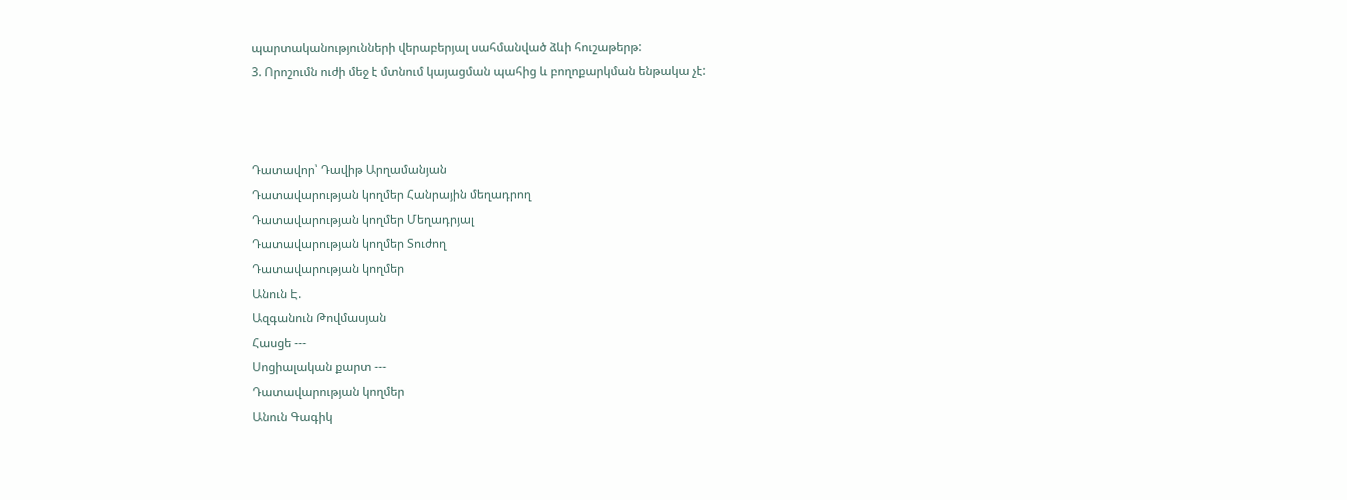պարտականությունների վերաբերյալ սահմանված ձևի հուշաթերթ:
3. Որոշումն ուժի մեջ է մտնում կայացման պահից և բողոքարկման ենթակա չէ:



Դատավոր՝ Դավիթ Արղամանյան
Դատավարության կողմեր Հանրային մեղադրող
Դատավարության կողմեր Մեղադրյալ
Դատավարության կողմեր Տուժող
Դատավարության կողմեր
Անուն Է.
Ազգանուն Թովմասյան
Հասցե ---
Սոցիալական քարտ ---
Դատավարության կողմեր
Անուն Գագիկ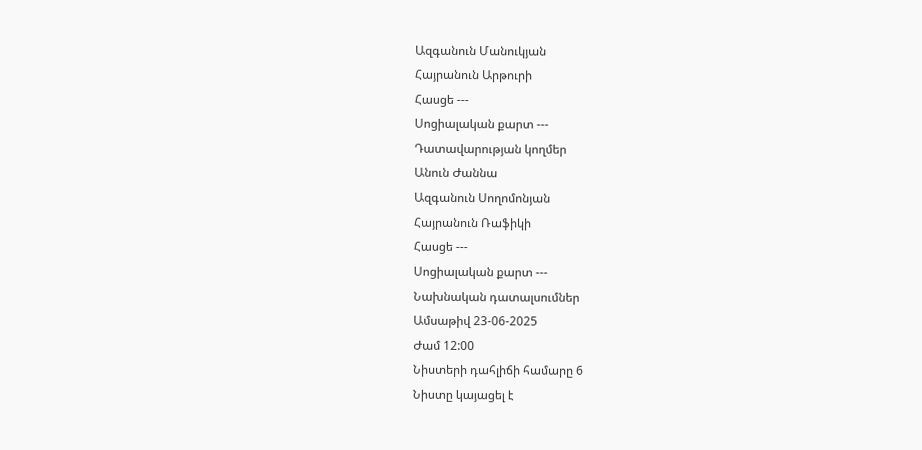Ազգանուն Մանուկյան
Հայրանուն Արթուրի
Հասցե ---
Սոցիալական քարտ ---
Դատավարության կողմեր
Անուն Ժաննա
Ազգանուն Սողոմոնյան
Հայրանուն Ռաֆիկի
Հասցե ---
Սոցիալական քարտ ---
Նախնական դատալսումներ
Ամսաթիվ 23-06-2025
Ժամ 12:00
Նիստերի դահլիճի համարը 6
Նիստը կայացել է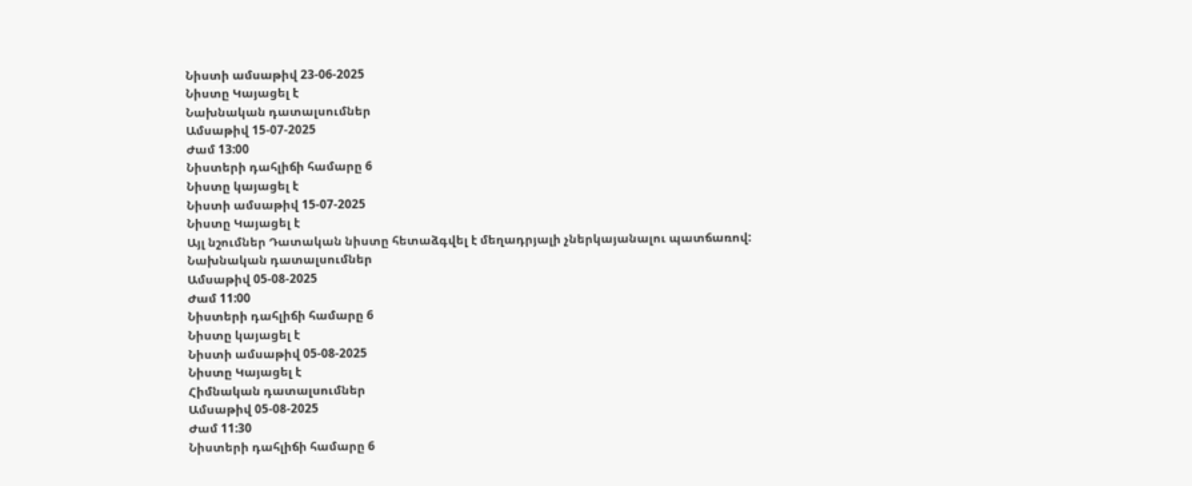Նիստի ամսաթիվ 23-06-2025
Նիստը Կայացել է
Նախնական դատալսումներ
Ամսաթիվ 15-07-2025
Ժամ 13:00
Նիստերի դահլիճի համարը 6
Նիստը կայացել է
Նիստի ամսաթիվ 15-07-2025
Նիստը Կայացել է
Այլ նշումներ Դատական նիստը հետաձգվել է մեղադրյալի չներկայանալու պատճառով:
Նախնական դատալսումներ
Ամսաթիվ 05-08-2025
Ժամ 11:00
Նիստերի դահլիճի համարը 6
Նիստը կայացել է
Նիստի ամսաթիվ 05-08-2025
Նիստը Կայացել է
Հիմնական դատալսումներ
Ամսաթիվ 05-08-2025
Ժամ 11:30
Նիստերի դահլիճի համարը 6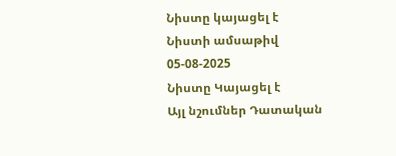Նիստը կայացել է
Նիստի ամսաթիվ 05-08-2025
Նիստը Կայացել է
Այլ նշումներ Դատական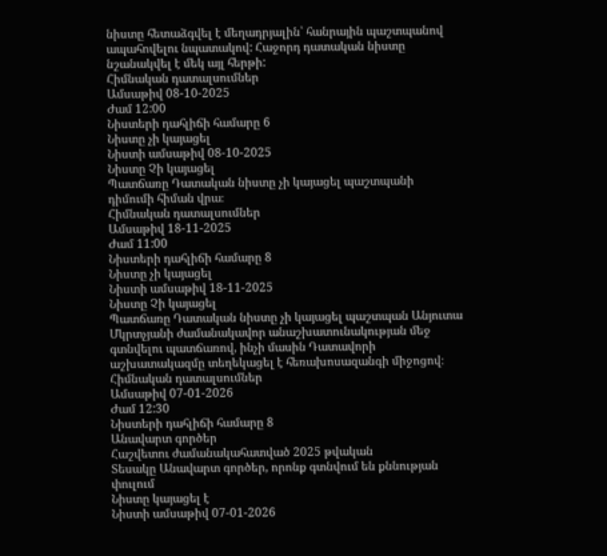նիստը հետաձգվել է մեղադրյալին՝ հանրային պաշտպանով ապահովելու նպատակով: Հաջորդ դատական նիստը նշանակվել է մեկ այլ հերթի:
Հիմնական դատալսումներ
Ամսաթիվ 08-10-2025
Ժամ 12:00
Նիստերի դահլիճի համարը 6
Նիստը չի կայացել
Նիստի ամսաթիվ 08-10-2025
Նիստը Չի կայացել
Պատճառը Դատական նիստը չի կայացել պաշտպանի դիմումի հիման վրա։
Հիմնական դատալսումներ
Ամսաթիվ 18-11-2025
Ժամ 11:00
Նիստերի դահլիճի համարը 8
Նիստը չի կայացել
Նիստի ամսաթիվ 18-11-2025
Նիստը Չի կայացել
Պատճառը Դատական նիստը չի կայացել պաշտպան Անյուտա Մկրտչյանի ժամանակավոր անաշխատունակության մեջ գտնվելու պատճառով, ինչի մասին Դատավորի աշխատակազմը տեղեկացել է հեռախոսազանգի միջոցով։
Հիմնական դատալսումներ
Ամսաթիվ 07-01-2026
Ժամ 12:30
Նիստերի դահլիճի համարը 8
Անավարտ գործեր
Հաշվետու ժամանակահատված 2025 թվական
Տեսակը Անավարտ գործեր, որոնք գտնվում են քննության փուլում
Նիստը կայացել է
Նիստի ամսաթիվ 07-01-2026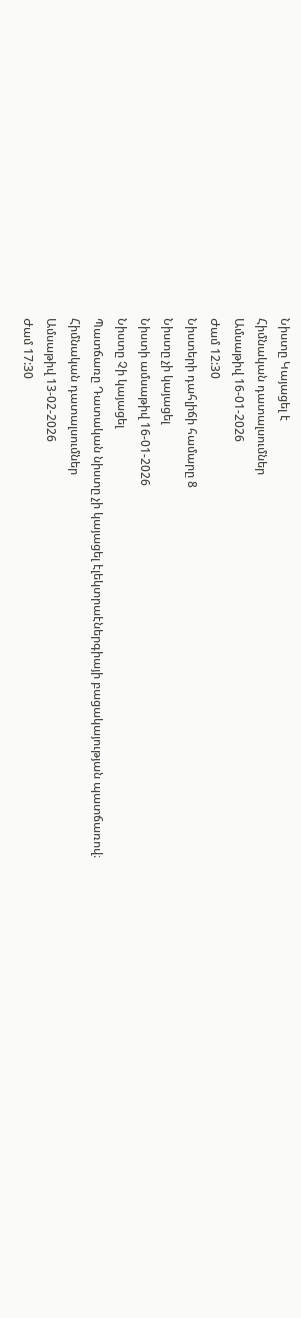Նիստը Կայացել է
Հիմնական դատալսումներ
Ամսաթիվ 16-01-2026
Ժամ 12:30
Նիստերի դահլիճի համարը 8
Նիստը չի կայացել
Նիստի ամսաթիվ 16-01-2026
Նիստը Չի կայացել
Պատճառը Դատական նիստը չի կայացել էլեկտրաէներգիայի բացակայության պատճառով։
Հիմնական դատալսումներ
Ամսաթիվ 13-02-2026
Ժամ 17:30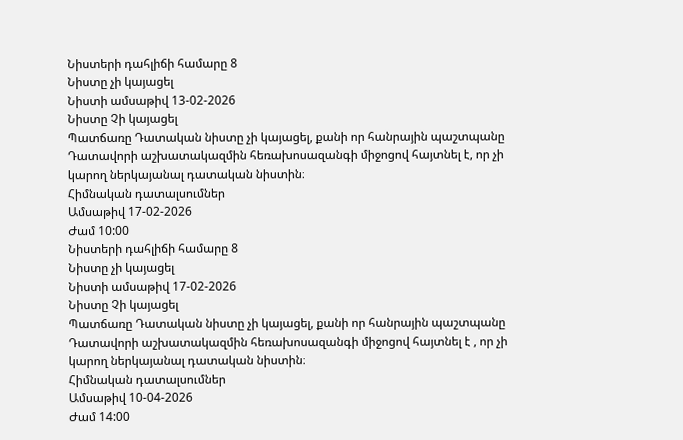Նիստերի դահլիճի համարը 8
Նիստը չի կայացել
Նիստի ամսաթիվ 13-02-2026
Նիստը Չի կայացել
Պատճառը Դատական նիստը չի կայացել, քանի որ հանրային պաշտպանը Դատավորի աշխատակազմին հեռախոսազանգի միջոցով հայտնել է, որ չի կարող ներկայանալ դատական նիստին։
Հիմնական դատալսումներ
Ամսաթիվ 17-02-2026
Ժամ 10:00
Նիստերի դահլիճի համարը 8
Նիստը չի կայացել
Նիստի ամսաթիվ 17-02-2026
Նիստը Չի կայացել
Պատճառը Դատական նիստը չի կայացել, քանի որ հանրային պաշտպանը Դատավորի աշխատակազմին հեռախոսազանգի միջոցով հայտնել է , որ չի կարող ներկայանալ դատական նիստին։
Հիմնական դատալսումներ
Ամսաթիվ 10-04-2026
Ժամ 14:00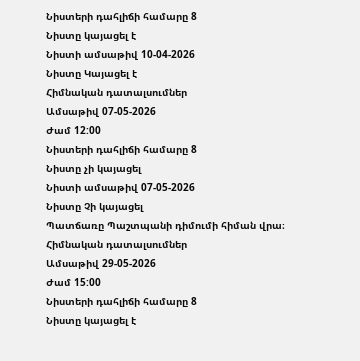Նիստերի դահլիճի համարը 8
Նիստը կայացել է
Նիստի ամսաթիվ 10-04-2026
Նիստը Կայացել է
Հիմնական դատալսումներ
Ամսաթիվ 07-05-2026
Ժամ 12:00
Նիստերի դահլիճի համարը 8
Նիստը չի կայացել
Նիստի ամսաթիվ 07-05-2026
Նիստը Չի կայացել
Պատճառը Պաշտպանի դիմումի հիման վրա։
Հիմնական դատալսումներ
Ամսաթիվ 29-05-2026
Ժամ 15:00
Նիստերի դահլիճի համարը 8
Նիստը կայացել է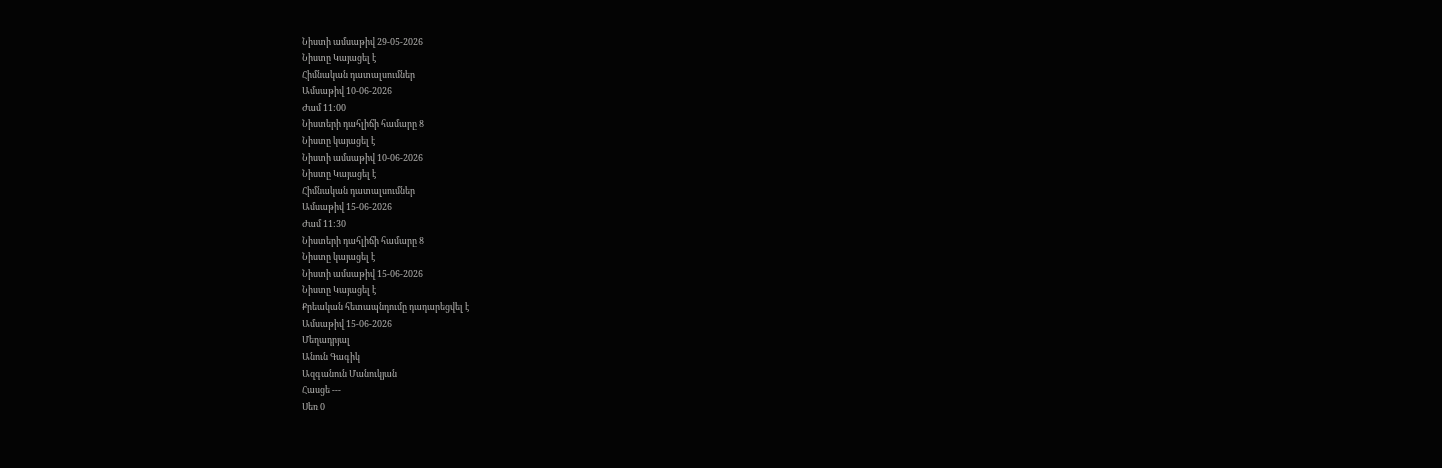Նիստի ամսաթիվ 29-05-2026
Նիստը Կայացել է
Հիմնական դատալսումներ
Ամսաթիվ 10-06-2026
Ժամ 11:00
Նիստերի դահլիճի համարը 8
Նիստը կայացել է
Նիստի ամսաթիվ 10-06-2026
Նիստը Կայացել է
Հիմնական դատալսումներ
Ամսաթիվ 15-06-2026
Ժամ 11:30
Նիստերի դահլիճի համարը 8
Նիստը կայացել է
Նիստի ամսաթիվ 15-06-2026
Նիստը Կայացել է
Քրեական հետապնդումը դադարեցվել է
Ամսաթիվ 15-06-2026
Մեղադրյալ
Անուն Գագիկ
Ազգանուն Մանուկյան
Հասցե ---
Սեռ 0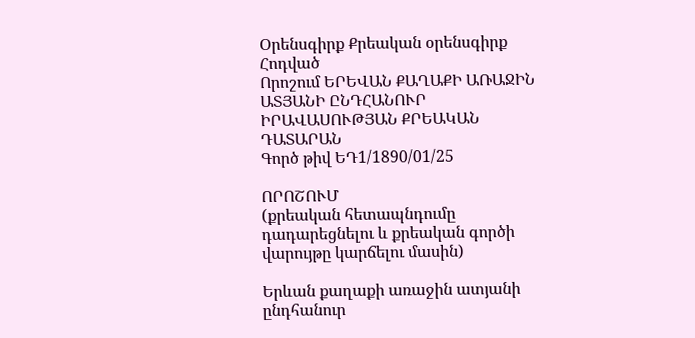Օրենսգիրք Քրեական օրենսգիրք
Հոդված
Որոշում ԵՐԵՎԱՆ ՔԱՂԱՔԻ ԱՌԱՋԻՆ ԱՏՅԱՆԻ ԸՆԴՀԱՆՈՒՐ ԻՐԱՎԱՍՈՒԹՅԱՆ ՔՐԵԱԿԱՆ ԴԱՏԱՐԱՆ
Գործ թիվ ԵԴ1/1890/01/25

ՈՐՈՇՈՒՄ
(քրեական հետապնդումը դադարեցնելու և քրեական գործի վարույթը կարճելու մասին)

Երևան քաղաքի առաջին ատյանի ընդհանուր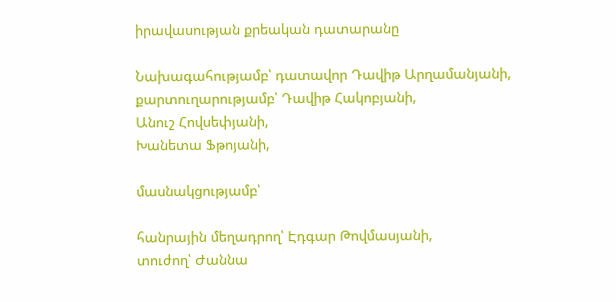իրավասության քրեական դատարանը

Նախագահությամբ՝ դատավոր Դավիթ Արղամանյանի,
քարտուղարությամբ՝ Դավիթ Հակոբյանի,
Անուշ Հովսեփյանի,
Խանետա Ֆթոյանի,

մասնակցությամբ՝

հանրային մեղադրող՝ Էդգար Թովմասյանի,
տուժող՝ Ժաննա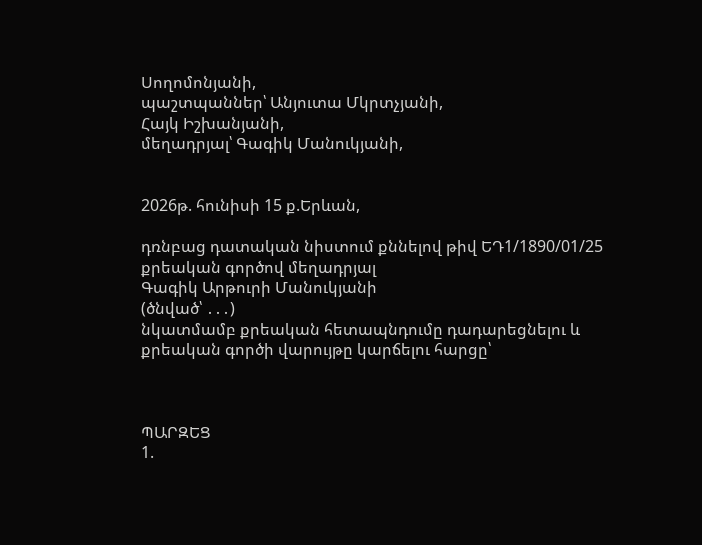Սողոմոնյանի,
պաշտպաններ՝ Անյուտա Մկրտչյանի,
Հայկ Իշխանյանի,
մեղադրյալ՝ Գագիկ Մանուկյանի,


2026թ. հունիսի 15 ք.Երևան,

դռնբաց դատական նիստում քննելով թիվ ԵԴ1/1890/01/25 քրեական գործով մեղադրյալ
Գագիկ Արթուրի Մանուկյանի
(ծնված՝ ․․․)
նկատմամբ քրեական հետապնդումը դադարեցնելու և քրեական գործի վարույթը կարճելու հարցը՝



ՊԱՐԶԵՑ
1.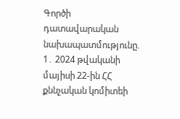Գործի դատավարական նախապատմությունը.
1․ 2024 թվականի մայիսի 22-ին ՀՀ քննչական կոմիտեի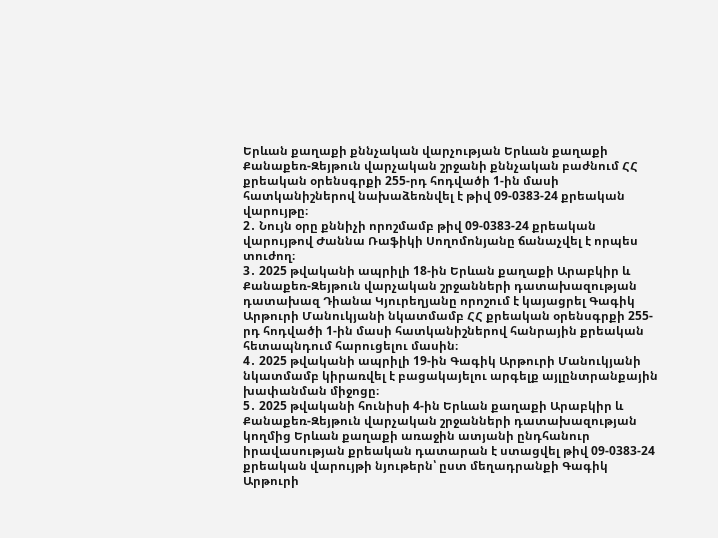Երևան քաղաքի քննչական վարչության Երևան քաղաքի Քանաքեռ-Զեյթուն վարչական շրջանի քննչական բաժնում ՀՀ քրեական օրենսգրքի 255-րդ հոդվածի 1-ին մասի հատկանիշներով նախաձեռնվել է թիվ 09-0383-24 քրեական վարույթը։
2․ Նույն օրը քննիչի որոշմամբ թիվ 09-0383-24 քրեական վարույթով Ժաննա Ռաֆիկի Սողոմոնյանը ճանաչվել է որպես տուժող։
3․ 2025 թվականի ապրիլի 18-ին Երևան քաղաքի Արաբկիր և Քանաքեռ-Զեյթուն վարչական շրջանների դատախազության դատախազ Դիանա Կյուրեղյանը որոշում է կայացրել Գագիկ Արթուրի Մանուկյանի նկատմամբ ՀՀ քրեական օրենսգրքի 255-րդ հոդվածի 1-ին մասի հատկանիշներով հանրային քրեական հետապնդում հարուցելու մասին։
4․ 2025 թվականի ապրիլի 19-ին Գագիկ Արթուրի Մանուկյանի նկատմամբ կիրառվել է բացակայելու արգելք այլընտրանքային խափանման միջոցը։
5․ 2025 թվականի հունիսի 4-ին Երևան քաղաքի Արաբկիր և Քանաքեռ-Զեյթուն վարչական շրջանների դատախազության կողմից Երևան քաղաքի առաջին ատյանի ընդհանուր իրավասության քրեական դատարան է ստացվել թիվ 09-0383-24 քրեական վարույթի նյութերն՝ ըստ մեղադրանքի Գագիկ Արթուրի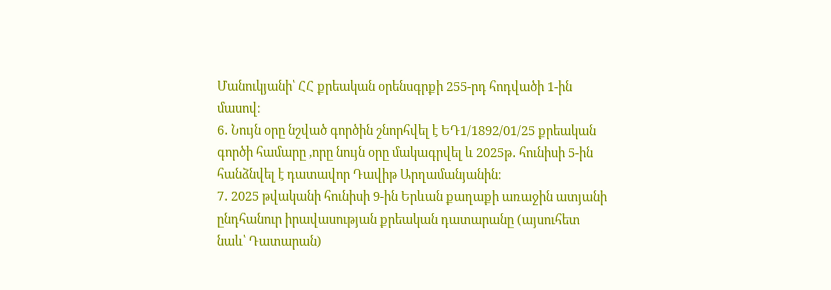Մանուկյանի՝ ՀՀ քրեական օրենսգրքի 255-րդ հոդվածի 1-ին մասով։
6․ Նույն օրը նշված գործին շնորհվել է ԵԴ1/1892/01/25 քրեական գործի համարը ,որը նույն օրը մակագրվել և 2025թ․ հունիսի 5-ին հանձնվել է դատավոր Դավիթ Արղամանյանին։
7․ 2025 թվականի հունիսի 9-ին Երևան քաղաքի առաջին ատյանի ընդհանուր իրավասության քրեական դատարանը (այսուհետ նաև՝ Դատարան)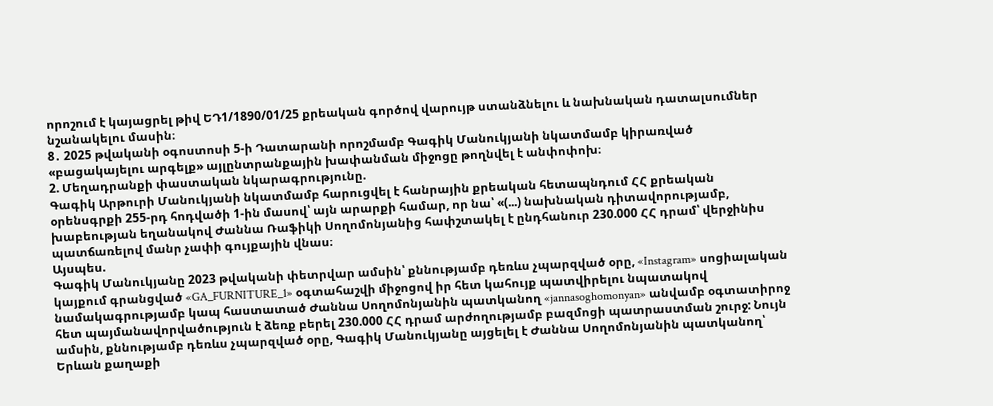որոշում է կայացրել թիվ ԵԴ1/1890/01/25 քրեական գործով վարույթ ստանձնելու և նախնական դատալսումներ նշանակելու մասին։
8․ 2025 թվականի օգոստոսի 5-ի Դատարանի որոշմամբ Գագիկ Մանուկյանի նկատմամբ կիրառված «բացակայելու արգելք» այլընտրանքային խափանման միջոցը թողնվել է անփոփոխ։
2. Մեղադրանքի փաստական նկարագրությունը.
Գագիկ Արթուրի Մանուկյանի նկատմամբ հարուցվել է հանրային քրեական հետապնդում ՀՀ քրեական օրենսգրքի 255-րդ հոդվածի 1-ին մասով՝ այն արարքի համար, որ նա՝ «(...) նախնական դիտավորությամբ, խաբեության եղանակով Ժաննա Ռաֆիկի Սողոմոնյանից հափշտակել է ընդհանուր 230.000 ՀՀ դրամ՝ վերջինիս պատճառելով մանր չափի գույքային վնաս։
Այսպես.
Գագիկ Մանուկյանը 2023 թվականի փետրվար ամսին՝ քննությամբ դեռևս չպարզված օրը, «Instagram» սոցիալական կայքում գրանցված «GA_FURNITURE_1» օգտահաշվի միջոցով իր հետ կահույք պատվիրելու նպատակով նամակագրությամբ կապ հաստատած Ժաննա Սողոմոնյանին պատկանող «jannasoghomonyan» անվամբ օգտատիրոջ հետ պայմանավորվածություն է ձեռք բերել 230.000 ՀՀ դրամ արժողությամբ բազմոցի պատրաստման շուրջ: Նույն ամսին, քննությամբ դեռևս չպարզված օրը, Գագիկ Մանուկյանը այցելել է Ժաննա Սողոմոնյանին պատկանող՝ Երևան քաղաքի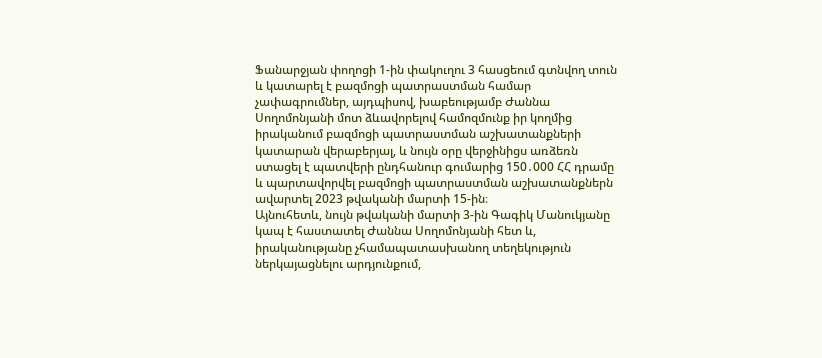Ֆանարջյան փողոցի 1-ին փակուղու 3 հասցեում գտնվող տուն և կատարել է բազմոցի պատրաստման համար չափագրումներ, այդպիսով, խաբեությամբ Ժաննա Սողոմոնյանի մոտ ձևավորելով համոզմունք իր կողմից իրականում բազմոցի պատրաստման աշխատանքների կատարան վերաբերյալ, և նույն օրը վերջինիցս առձեռն ստացել է պատվերի ընդհանուր գումարից 150․000 ՀՀ դրամը և պարտավորվել բազմոցի պատրաստման աշխատանքներն ավարտել 2023 թվականի մարտի 15-ին։
Այնուհետև, նույն թվականի մարտի 3-ին Գագիկ Մանուկյանը կապ է հաստատել Ժաննա Սողոմոնյանի հետ և, իրականությանը չհամապատասխանող տեղեկություն ներկայացնելու արդյունքում,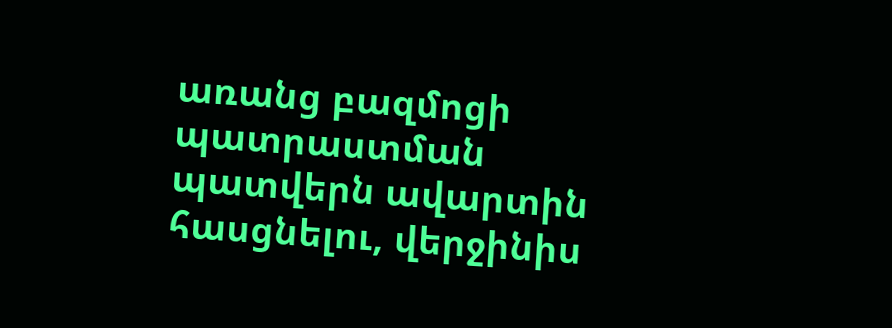առանց բազմոցի պատրաստման պատվերն ավարտին հասցնելու, վերջինիս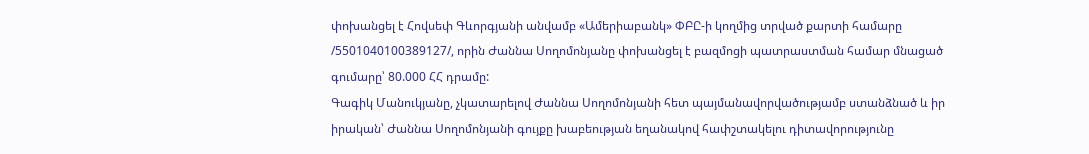փոխանցել է Հովսեփ Գևորգյանի անվամբ «Ամերիաբանկ» ՓԲԸ-ի կողմից տրված քարտի համարը /5501040100389127/, որին Ժաննա Սողոմոնյանը փոխանցել է բազմոցի պատրաստման համար մնացած գումարը՝ 80.000 ՀՀ դրամը:
Գագիկ Մանուկյանը, չկատարելով Ժաննա Սողոմոնյանի հետ պայմանավորվածությամբ ստանձնած և իր իրական՝ Ժաննա Սողոմոնյանի գույքը խաբեության եղանակով հափշտակելու դիտավորությունը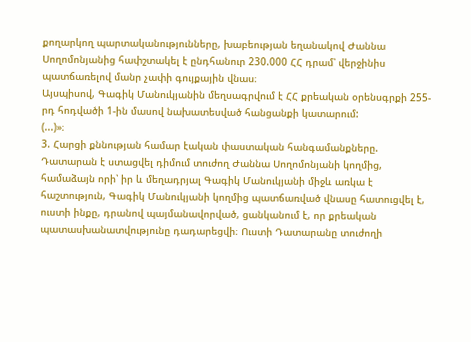քողարկող պարտականությունները, խաբեության եղանակով Ժաննա Սողոմոնյանից հափշտակել է ընդհանուր 230.000 ՀՀ դրամ՝ վերջինիս պատճառելով մանր չափի գույքային վնաս։
Այսպիսով, Գագիկ Մանուկյանին մեղսագրվում է ՀՀ քրեական օրենսգրքի 255-րդ հոդվածի 1-ին մասով նախատեսված հանցանքի կատարում:
(...)»։
3. Հարցի քննության համար էական փաստական հանգամանքները.
Դատարան է ստացվել դիմում տուժող Ժաննա Սողոմոնյանի կողմից, համաձայն որի՝ իր և մեղադրյալ Գագիկ Մանուկյանի միջև առկա է հաշտություն, Գագիկ Մանուկյանի կողմից պատճառված վնասը հատուցվել է, ուստի ինքը, դրանով պայմանավորված, ցանկանում է, որ քրեական պատասխանատվությունը դադարեցվի։ Ուստի Դատարանը տուժողի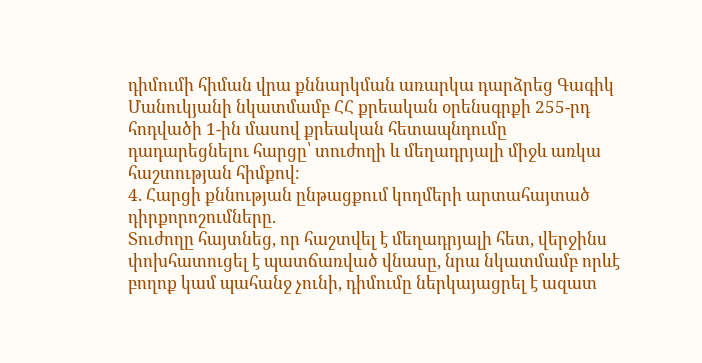դիմումի հիման վրա քննարկման առարկա դարձրեց Գագիկ Մանուկյանի նկատմամբ ՀՀ քրեական օրենսգրքի 255-րդ հոդվածի 1-ին մասով քրեական հետապնդումը դադարեցնելու հարցը՝ տուժողի և մեղադրյալի միջև առկա հաշտության հիմքով։
4. Հարցի քննության ընթացքում կողմերի արտահայտած դիրքորոշումները.
Տուժողը հայտնեց, որ հաշտվել է մեղադրյալի հետ, վերջինս փոխհատուցել է պատճառված վնասը, նրա նկատմամբ որևէ բողոք կամ պահանջ չունի, դիմումը ներկայացրել է ազատ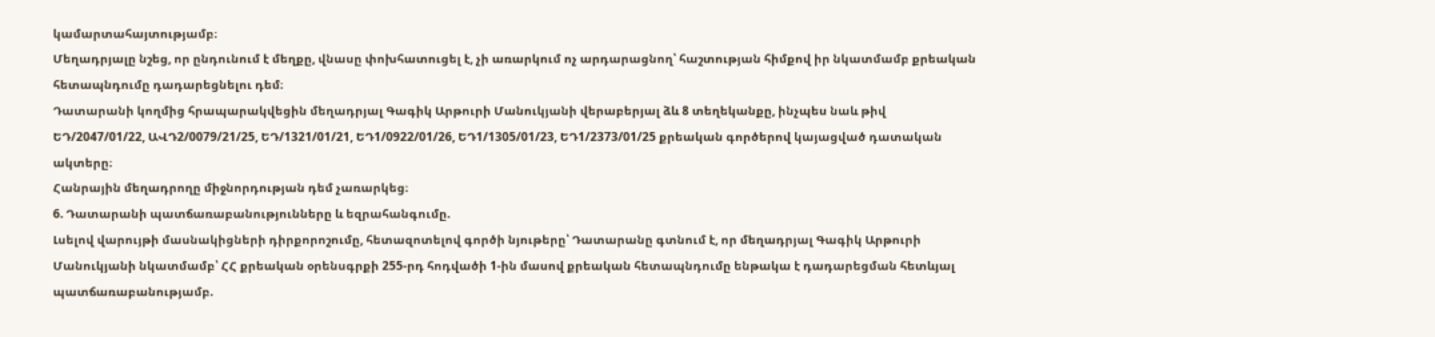կամարտահայտությամբ։
Մեղադրյալը նշեց, որ ընդունում է մեղքը, վնասը փոխհատուցել է, չի առարկում ոչ արդարացնող՝ հաշտության հիմքով իր նկատմամբ քրեական հետապնդումը դադարեցնելու դեմ։
Դատարանի կողմից հրապարակվեցին մեղադրյալ Գագիկ Արթուրի Մանուկյանի վերաբերյալ ձև 8 տեղեկանքը, ինչպես նաև թիվ ԵԴ/2047/01/22, ԱՎԴ2/0079/21/25, ԵԴ/1321/01/21, ԵԴ1/0922/01/26, ԵԴ1/1305/01/23, ԵԴ1/2373/01/25 քրեական գործերով կայացված դատական ակտերը։
Հանրային մեղադրողը միջնորդության դեմ չառարկեց։
6. Դատարանի պատճառաբանությունները և եզրահանգումը.
Լսելով վարույթի մասնակիցների դիրքորոշումը, հետազոտելով գործի նյութերը՝ Դատարանը գտնում է, որ մեղադրյալ Գագիկ Արթուրի Մանուկյանի նկատմամբ՝ ՀՀ քրեական օրենսգրքի 255-րդ հոդվածի 1-ին մասով քրեական հետապնդումը ենթակա է դադարեցման հետևյալ պատճառաբանությամբ.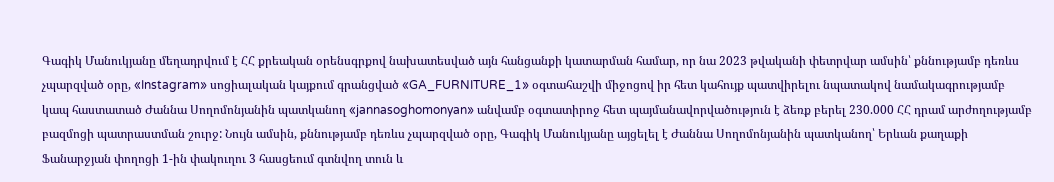Գագիկ Մանուկյանը մեղադրվում է ՀՀ քրեական օրենսգրքով նախատեսված այն հանցանքի կատարման համար, որ նա 2023 թվականի փետրվար ամսին՝ քննությամբ դեռևս չպարզված օրը, «Instagram» սոցիալական կայքում գրանցված «GA_FURNITURE_1» օգտահաշվի միջոցով իր հետ կահույք պատվիրելու նպատակով նամակագրությամբ կապ հաստատած Ժաննա Սողոմոնյանին պատկանող «jannasoghomonyan» անվամբ օգտատիրոջ հետ պայմանավորվածություն է ձեռք բերել 230.000 ՀՀ դրամ արժողությամբ բազմոցի պատրաստման շուրջ: Նույն ամսին, քննությամբ դեռևս չպարզված օրը, Գագիկ Մանուկյանը այցելել է Ժաննա Սողոմոնյանին պատկանող՝ Երևան քաղաքի Ֆանարջյան փողոցի 1-ին փակուղու 3 հասցեում գտնվող տուն և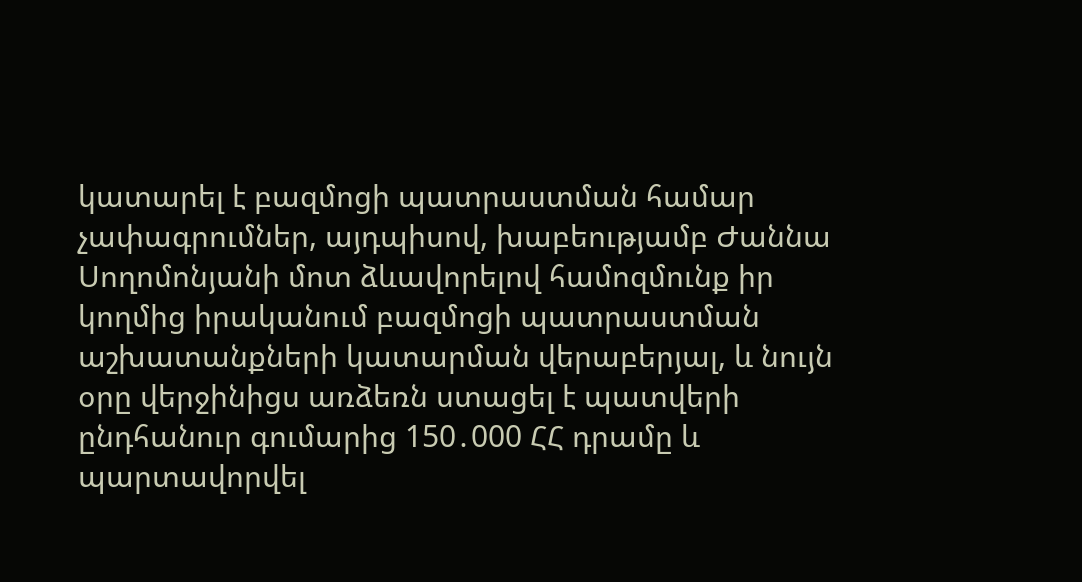կատարել է բազմոցի պատրաստման համար չափագրումներ, այդպիսով, խաբեությամբ Ժաննա Սողոմոնյանի մոտ ձևավորելով համոզմունք իր կողմից իրականում բազմոցի պատրաստման աշխատանքների կատարման վերաբերյալ, և նույն օրը վերջինիցս առձեռն ստացել է պատվերի ընդհանուր գումարից 150․000 ՀՀ դրամը և պարտավորվել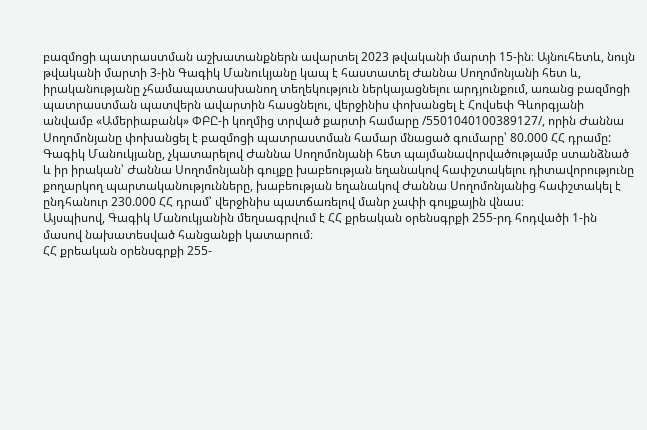բազմոցի պատրաստման աշխատանքներն ավարտել 2023 թվականի մարտի 15-ին։ Այնուհետև, նույն թվականի մարտի 3-ին Գագիկ Մանուկյանը կապ է հաստատել Ժաննա Սողոմոնյանի հետ և, իրականությանը չհամապատասխանող տեղեկություն ներկայացնելու արդյունքում, առանց բազմոցի պատրաստման պատվերն ավարտին հասցնելու, վերջինիս փոխանցել է Հովսեփ Գևորգյանի անվամբ «Ամերիաբանկ» ՓԲԸ-ի կողմից տրված քարտի համարը /5501040100389127/, որին Ժաննա Սողոմոնյանը փոխանցել է բազմոցի պատրաստման համար մնացած գումարը՝ 80.000 ՀՀ դրամը: Գագիկ Մանուկյանը, չկատարելով Ժաննա Սողոմոնյանի հետ պայմանավորվածությամբ ստանձնած և իր իրական՝ Ժաննա Սողոմոնյանի գույքը խաբեության եղանակով հափշտակելու դիտավորությունը քողարկող պարտականությունները, խաբեության եղանակով Ժաննա Սողոմոնյանից հափշտակել է ընդհանուր 230.000 ՀՀ դրամ՝ վերջինիս պատճառելով մանր չափի գույքային վնաս։
Այսպիսով, Գագիկ Մանուկյանին մեղսագրվում է ՀՀ քրեական օրենսգրքի 255-րդ հոդվածի 1-ին մասով նախատեսված հանցանքի կատարում։
ՀՀ քրեական օրենսգրքի 255-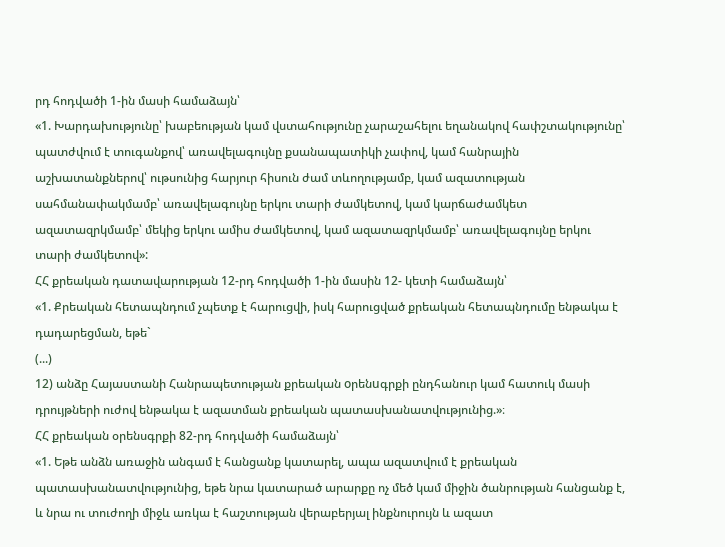րդ հոդվածի 1-ին մասի համաձայն՝
«1. Խարդախությունը՝ խաբեության կամ վստահությունը չարաշահելու եղանակով հափշտակությունը՝
պատժվում է տուգանքով՝ առավելագույնը քսանապատիկի չափով, կամ հանրային աշխատանքներով՝ ութսունից հարյուր հիսուն ժամ տևողությամբ, կամ ազատության սահմանափակմամբ՝ առավելագույնը երկու տարի ժամկետով, կամ կարճաժամկետ ազատազրկմամբ՝ մեկից երկու ամիս ժամկետով, կամ ազատազրկմամբ՝ առավելագույնը երկու տարի ժամկետով»:
ՀՀ քրեական դատավարության 12-րդ հոդվածի 1-ին մասին 12- կետի համաձայն՝
«1. Քրեական հետապնդում չպետք է հարուցվի, իսկ հարուցված քրեական հետապնդումը ենթակա է դադարեցման, եթե`
(...)
12) անձը Հայաստանի Հանրապետության քրեական oրենuգրքի ընդհանուր կամ հատուկ մասի դրույթների ուժով ենթակա է ազատման քրեական պատասխանատվությունից.»։
ՀՀ քրեական օրենսգրքի 82-րդ հոդվածի համաձայն՝
«1. Եթե անձն առաջին անգամ է հանցանք կատարել, ապա ազատվում է քրեական պատասխանատվությունից, եթե նրա կատարած արարքը ոչ մեծ կամ միջին ծանրության հանցանք է, և նրա ու տուժողի միջև առկա է հաշտության վերաբերյալ ինքնուրույն և ազատ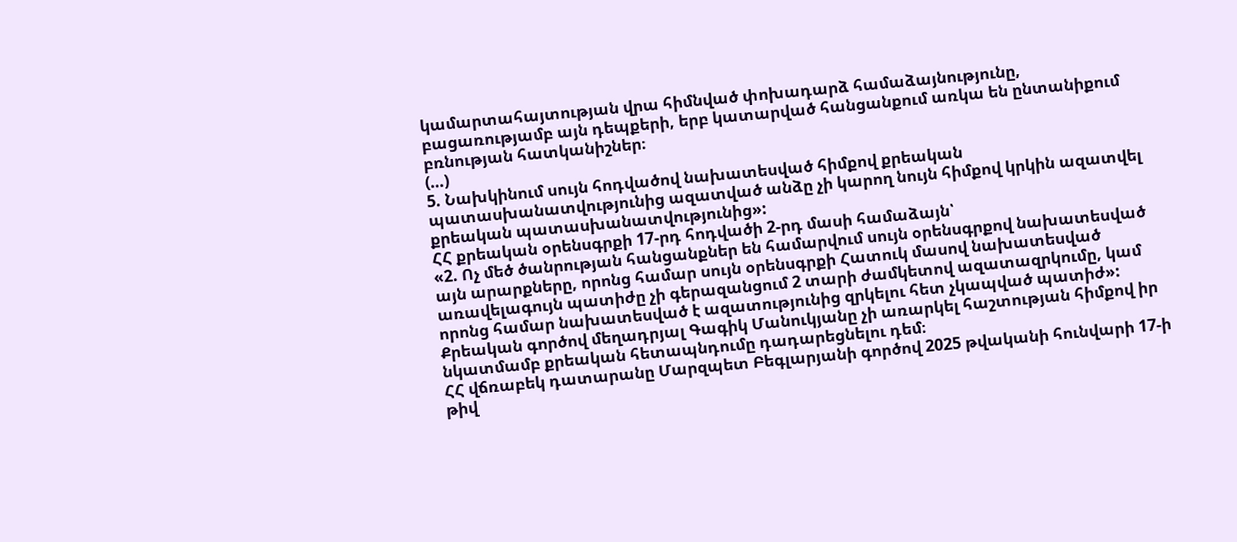կամարտահայտության վրա հիմնված փոխադարձ համաձայնությունը, բացառությամբ այն դեպքերի, երբ կատարված հանցանքում առկա են ընտանիքում բռնության հատկանիշներ։
(…)
5. Նախկինում սույն հոդվածով նախատեսված հիմքով քրեական պատասխանատվությունից ազատված անձը չի կարող նույն հիմքով կրկին ազատվել քրեական պատասխանատվությունից»:
ՀՀ քրեական օրենսգրքի 17-րդ հոդվածի 2-րդ մասի համաձայն՝
«2. Ոչ մեծ ծանրության հանցանքներ են համարվում սույն օրենսգրքով նախատեսված այն արարքները, որոնց համար սույն օրենսգրքի Հատուկ մասով նախատեսված առավելագույն պատիժը չի գերազանցում 2 տարի ժամկետով ազատազրկումը, կամ որոնց համար նախատեսված է ազատությունից զրկելու հետ չկապված պատիժ»:
Քրեական գործով մեղադրյալ Գագիկ Մանուկյանը չի առարկել հաշտության հիմքով իր նկատմամբ քրեական հետապնդումը դադարեցնելու դեմ։
ՀՀ վճռաբեկ դատարանը Մարզպետ Բեգլարյանի գործով 2025 թվականի հունվարի 17-ի թիվ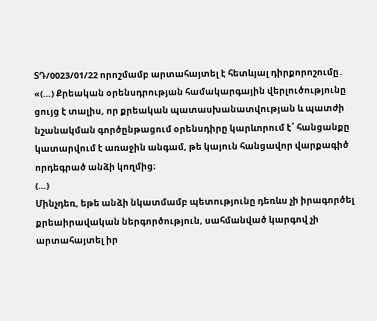ՏԴ/0023/01/22 որոշմամբ արտահայտել է հետևյալ դիրքորոշումը․ «(…) Քրեական օրենսդրության համակարգային վերլուծությունը ցույց է տալիս, որ քրեական պատասխանատվության և պատժի նշանակման գործընթացում օրենսդիրը կարևորում է՝ հանցանքը կատարվում է առաջին անգամ, թե կայուն հանցավոր վարքագիծ որդեգրած անձի կողմից։
(…)
Մինչդեռ, եթե անձի նկատմամբ պետությունը դեռևս չի իրագործել քրեաիրավական ներգործություն, սահմանված կարգով չի արտահայտել իր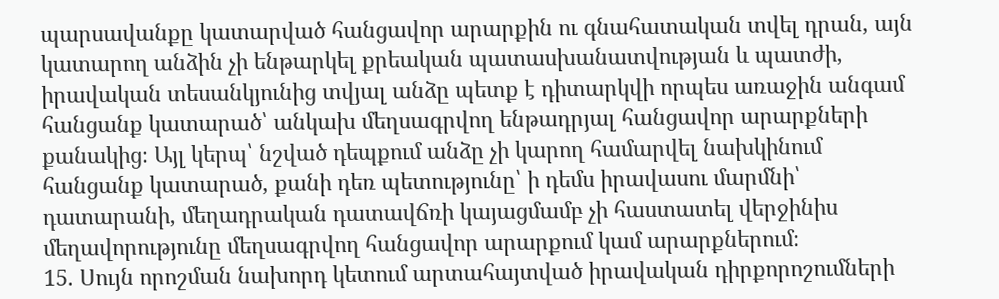պարսավանքը կատարված հանցավոր արարքին ու գնահատական տվել դրան, այն կատարող անձին չի ենթարկել քրեական պատասխանատվության և պատժի, իրավական տեսանկյունից տվյալ անձը պետք է դիտարկվի որպես առաջին անգամ հանցանք կատարած՝ անկախ մեղսագրվող ենթադրյալ հանցավոր արարքների քանակից։ Այլ կերպ՝ նշված դեպքում անձը չի կարող համարվել նախկինում հանցանք կատարած, քանի դեռ պետությունը՝ ի դեմս իրավասու մարմնի՝ դատարանի, մեղադրական դատավճռի կայացմամբ չի հաստատել վերջինիս մեղավորությունը մեղսագրվող հանցավոր արարքում կամ արարքներում։
15. Սույն որոշման նախորդ կետում արտահայտված իրավական դիրքորոշումների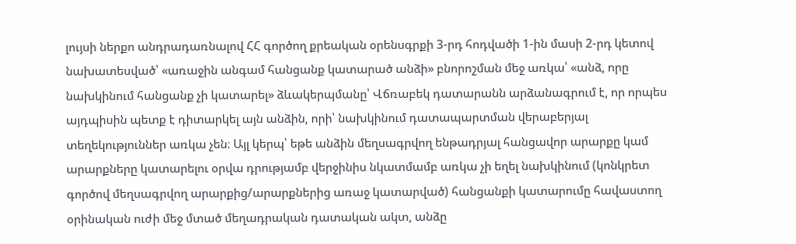լույսի ներքո անդրադառնալով ՀՀ գործող քրեական օրենսգրքի 3-րդ հոդվածի 1-ին մասի 2-րդ կետով նախատեսված՝ «առաջին անգամ հանցանք կատարած անձի» բնորոշման մեջ առկա՝ «անձ, որը նախկինում հանցանք չի կատարել» ձևակերպմանը՝ Վճռաբեկ դատարանն արձանագրում է, որ որպես այդպիսին պետք է դիտարկել այն անձին, որի՝ նախկինում դատապարտման վերաբերյալ տեղեկություններ առկա չեն։ Այլ կերպ՝ եթե անձին մեղսագրվող ենթադրյալ հանցավոր արարքը կամ արարքները կատարելու օրվա դրությամբ վերջինիս նկատմամբ առկա չի եղել նախկինում (կոնկրետ գործով մեղսագրվող արարքից/արարքներից առաջ կատարված) հանցանքի կատարումը հավաստող օրինական ուժի մեջ մտած մեղադրական դատական ակտ, անձը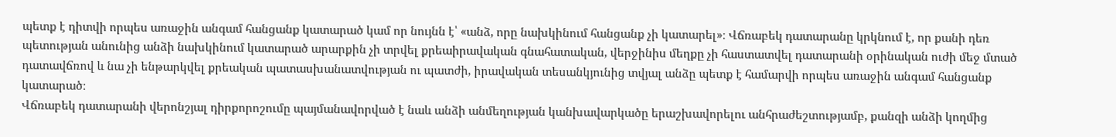պետք է դիտվի որպես առաջին անգամ հանցանք կատարած կամ որ նույնն է՝ «անձ, որը նախկինում հանցանք չի կատարել»։ Վճռաբեկ դատարանը կրկնում է, որ քանի դեռ պետության անունից անձի նախկինում կատարած արարքին չի տրվել քրեաիրավական գնահատական, վերջինիս մեղքը չի հաստատվել դատարանի օրինական ուժի մեջ մտած դատավճռով և նա չի ենթարկվել քրեական պատասխանատվության ու պատժի, իրավական տեսանկյունից տվյալ անձը պետք է համարվի որպես առաջին անգամ հանցանք կատարած։
Վճռաբեկ դատարանի վերոնշյալ դիրքորոշումը պայմանավորված է նաև անձի անմեղության կանխավարկածը երաշխավորելու անհրաժեշտությամբ, քանզի անձի կողմից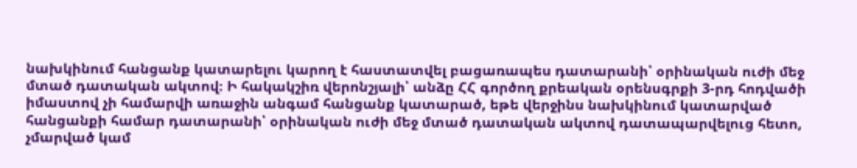նախկինում հանցանք կատարելու կարող է հաստատվել բացառապես դատարանի՝ օրինական ուժի մեջ մտած դատական ակտով։ Ի հակակշիռ վերոնշյալի՝ անձը ՀՀ գործող քրեական օրենսգրքի 3-րդ հոդվածի իմաստով չի համարվի առաջին անգամ հանցանք կատարած, եթե վերջինս նախկինում կատարված հանցանքի համար դատարանի՝ օրինական ուժի մեջ մտած դատական ակտով դատապարվելուց հետո, չմարված կամ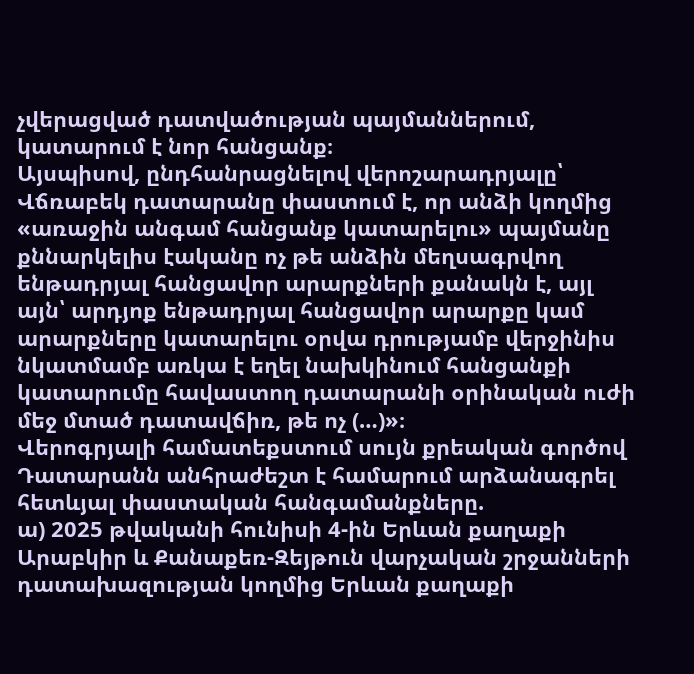չվերացված դատվածության պայմաններում, կատարում է նոր հանցանք։
Այսպիսով, ընդհանրացնելով վերոշարադրյալը՝ Վճռաբեկ դատարանը փաստում է, որ անձի կողմից «առաջին անգամ հանցանք կատարելու» պայմանը քննարկելիս էականը ոչ թե անձին մեղսագրվող ենթադրյալ հանցավոր արարքների քանակն է, այլ այն՝ արդյոք ենթադրյալ հանցավոր արարքը կամ արարքները կատարելու օրվա դրությամբ վերջինիս նկատմամբ առկա է եղել նախկինում հանցանքի կատարումը հավաստող դատարանի օրինական ուժի մեջ մտած դատավճիռ, թե ոչ (…)»։
Վերոգրյալի համատեքստում սույն քրեական գործով Դատարանն անհրաժեշտ է համարում արձանագրել հետևյալ փաստական հանգամանքները.
ա) 2025 թվականի հունիսի 4-ին Երևան քաղաքի Արաբկիր և Քանաքեռ-Զեյթուն վարչական շրջանների դատախազության կողմից Երևան քաղաքի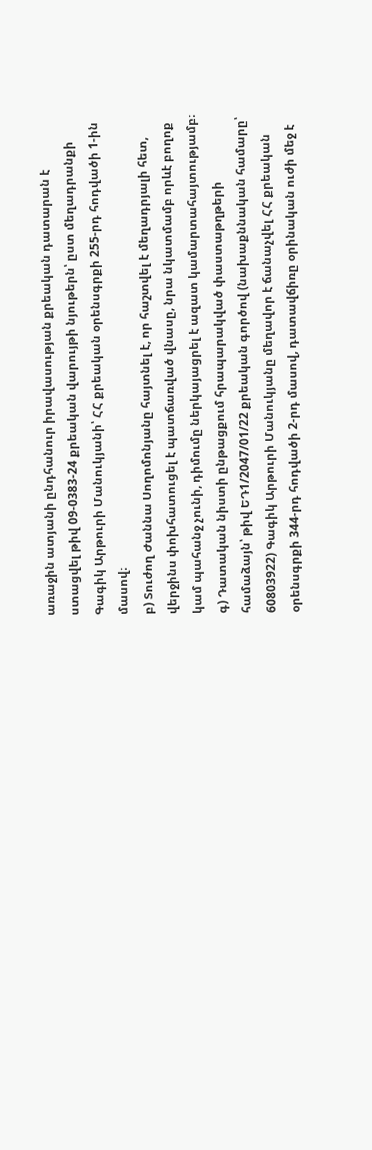առաջին ատյանի ընդհանուր իրավասության քրեական դատարան է ստացվել թիվ 09-0383-24 քրեական վարույթի նյութերն՝ ըստ մեղադրանքի Գագիկ Արթուրի Մանուկյանի՝ ՀՀ քրեական օրենսգրքի 255-րդ հոդվածի 1-ին մասով։
բ) Տուժող Ժաննա Սողոմոնյանը հայտնել է, որ հաշտվել է մեղադրյալի հետ, վերջինս փոխհատուցել է պատճառված վնասը, նրա նկատմամբ որևէ բողոք կամ պահանջ չունի, դիմումը ներկայացրել է ազատ կամարտահայտությամբ։
գ) Դատական նիստի ընթացքում հրապարակված փաստաթղթերի համաձայն՝ թիվ ԵԴ1/2047/01/22 քրեական գործով (նախաքննական համարը՝ 60803922) Գագիկ Արթուրի Մանուկյանը մեղավոր է ճանաչվել ՀՀ քրեական օրենսգրքի 344-րդ հոդվածի 2-րդ մասով, դատավճիռը օրինական ուժի մեջ է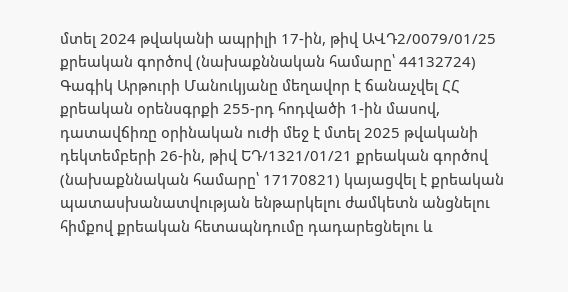մտել 2024 թվականի ապրիլի 17-ին, թիվ ԱՎԴ2/0079/01/25 քրեական գործով (նախաքննական համարը՝ 44132724) Գագիկ Արթուրի Մանուկյանը մեղավոր է ճանաչվել ՀՀ քրեական օրենսգրքի 255-րդ հոդվածի 1-ին մասով, դատավճիռը օրինական ուժի մեջ է մտել 2025 թվականի դեկտեմբերի 26-ին, թիվ ԵԴ/1321/01/21 քրեական գործով (նախաքննական համարը՝ 17170821) կայացվել է քրեական պատասխանատվության ենթարկելու ժամկետն անցնելու հիմքով քրեական հետապնդումը դադարեցնելու և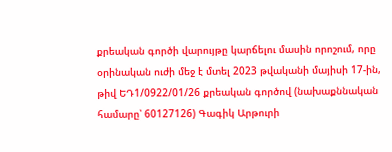քրեական գործի վարույթը կարճելու մասին որոշում, որը օրինական ուժի մեջ է մտել 2023 թվականի մայիսի 17-ին, թիվ ԵԴ1/0922/01/26 քրեական գործով (նախաքննական համարը՝ 60127126) Գագիկ Արթուրի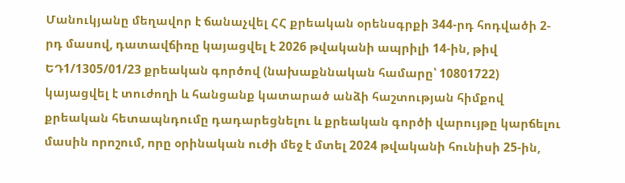Մանուկյանը մեղավոր է ճանաչվել ՀՀ քրեական օրենսգրքի 344-րդ հոդվածի 2-րդ մասով, դատավճիռը կայացվել է 2026 թվականի ապրիլի 14-ին, թիվ ԵԴ1/1305/01/23 քրեական գործով (նախաքննական համարը՝ 10801722) կայացվել է տուժողի և հանցանք կատարած անձի հաշտության հիմքով քրեական հետապնդումը դադարեցնելու և քրեական գործի վարույթը կարճելու մասին որոշում, որը օրինական ուժի մեջ է մտել 2024 թվականի հունիսի 25-ին,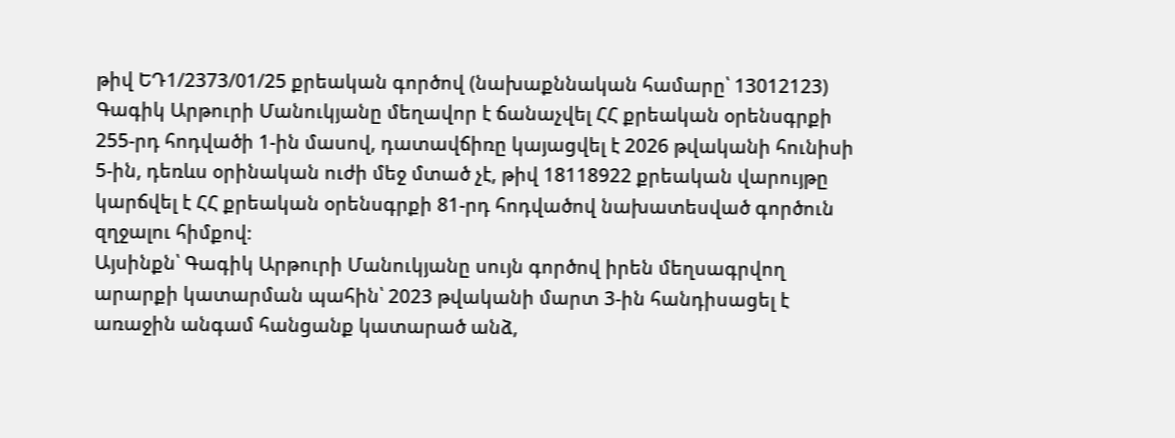թիվ ԵԴ1/2373/01/25 քրեական գործով (նախաքննական համարը՝ 13012123) Գագիկ Արթուրի Մանուկյանը մեղավոր է ճանաչվել ՀՀ քրեական օրենսգրքի 255-րդ հոդվածի 1-ին մասով, դատավճիռը կայացվել է 2026 թվականի հունիսի 5-ին, դեռևս օրինական ուժի մեջ մտած չէ, թիվ 18118922 քրեական վարույթը կարճվել է ՀՀ քրեական օրենսգրքի 81-րդ հոդվածով նախատեսված գործուն զղջալու հիմքով։
Այսինքն՝ Գագիկ Արթուրի Մանուկյանը սույն գործով իրեն մեղսագրվող արարքի կատարման պահին՝ 2023 թվականի մարտ 3-ին հանդիսացել է առաջին անգամ հանցանք կատարած անձ,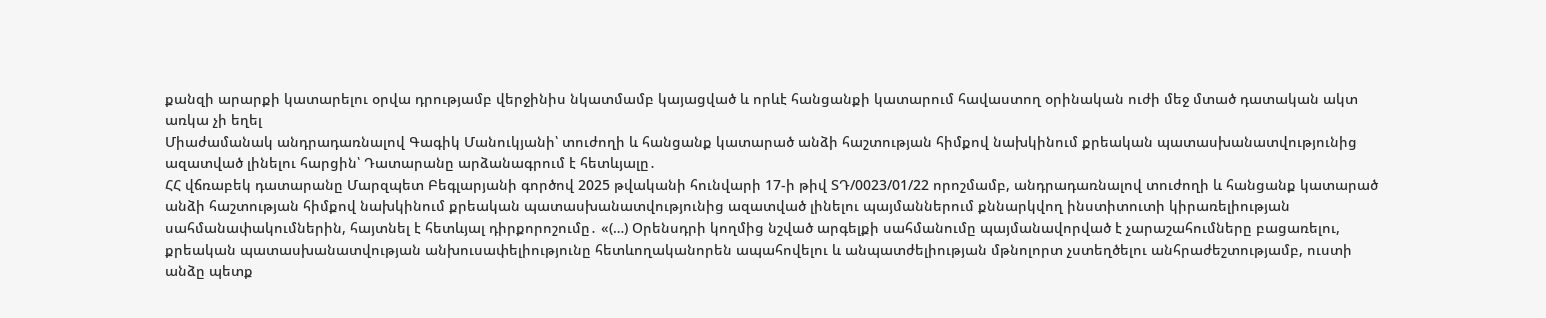քանզի արարքի կատարելու օրվա դրությամբ վերջինիս նկատմամբ կայացված և որևէ հանցանքի կատարում հավաստող օրինական ուժի մեջ մտած դատական ակտ առկա չի եղել
Միաժամանակ անդրադառնալով Գագիկ Մանուկյանի՝ տուժողի և հանցանք կատարած անձի հաշտության հիմքով նախկինում քրեական պատասխանատվությունից ազատված լինելու հարցին՝ Դատարանը արձանագրում է հետևյալը․
ՀՀ վճռաբեկ դատարանը Մարզպետ Բեգլարյանի գործով 2025 թվականի հունվարի 17-ի թիվ ՏԴ/0023/01/22 որոշմամբ, անդրադառնալով տուժողի և հանցանք կատարած անձի հաշտության հիմքով նախկինում քրեական պատասխանատվությունից ազատված լինելու պայմաններում քննարկվող ինստիտուտի կիրառելիության սահմանափակումներին, հայտնել է հետևյալ դիրքորոշումը․ «(…) Օրենսդրի կողմից նշված արգելքի սահմանումը պայմանավորված է չարաշահումները բացառելու, քրեական պատասխանատվության անխուսափելիությունը հետևողականորեն ապահովելու և անպատժելիության մթնոլորտ չստեղծելու անհրաժեշտությամբ, ուստի անձը պետք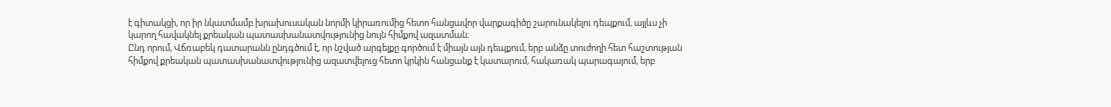է գիտակցի, որ իր նկատմամբ խրախուսական նորմի կիրառումից հետո հանցավոր վարքագիծը շարունակելու դեպքում, այլևս չի կարող հավակնել քրեական պատասխանատվությունից նույն հիմքով ազատման։
Ընդ որում, Վճռաբեկ դատարանն ընդգծում է, որ նշված արգելքը գործում է միայն այն դեպքում, երբ անձը տուժողի հետ հաշտության հիմքով քրեական պատասխանատվությունից ազատվելուց հետո կրկին հանցանք է կատարում, հակառակ պարագայում, երբ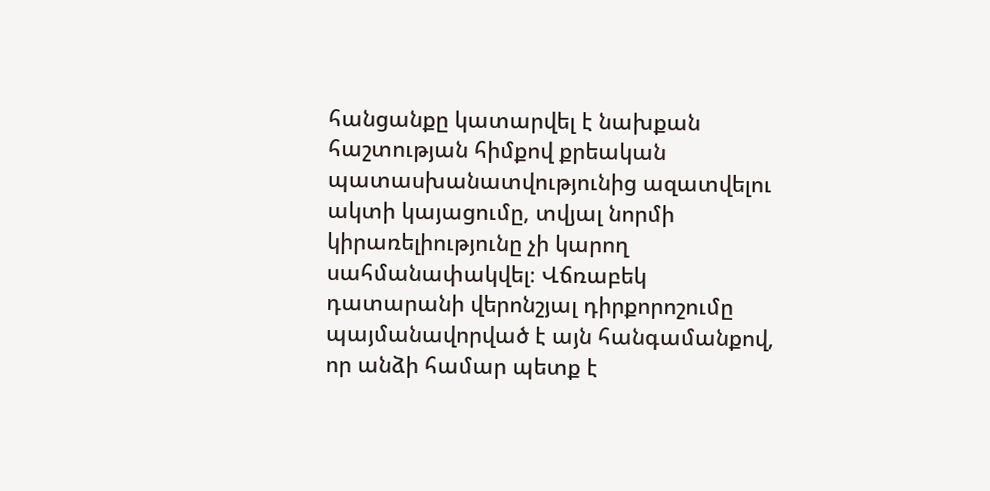հանցանքը կատարվել է նախքան հաշտության հիմքով քրեական պատասխանատվությունից ազատվելու ակտի կայացումը, տվյալ նորմի կիրառելիությունը չի կարող սահմանափակվել։ Վճռաբեկ դատարանի վերոնշյալ դիրքորոշումը պայմանավորված է այն հանգամանքով, որ անձի համար պետք է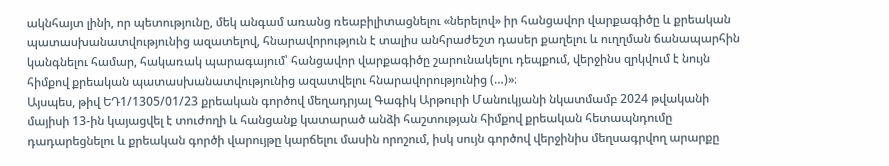ակնհայտ լինի, որ պետությունը, մեկ անգամ առանց ռեաբիլիտացնելու «ներելով» իր հանցավոր վարքագիծը և քրեական պատասխանատվությունից ազատելով, հնարավորություն է տալիս անհրաժեշտ դասեր քաղելու և ուղղման ճանապարհին կանգնելու համար, հակառակ պարագայում՝ հանցավոր վարքագիծը շարունակելու դեպքում, վերջինս զրկվում է նույն հիմքով քրեական պատասխանատվությունից ազատվելու հնարավորությունից (…)»։
Այսպես, թիվ ԵԴ1/1305/01/23 քրեական գործով մեղադրյալ Գագիկ Արթուրի Մանուկյանի նկատմամբ 2024 թվականի մայիսի 13-ին կայացվել է տուժողի և հանցանք կատարած անձի հաշտության հիմքով քրեական հետապնդումը դադարեցնելու և քրեական գործի վարույթը կարճելու մասին որոշում, իսկ սույն գործով վերջինիս մեղսագրվող արարքը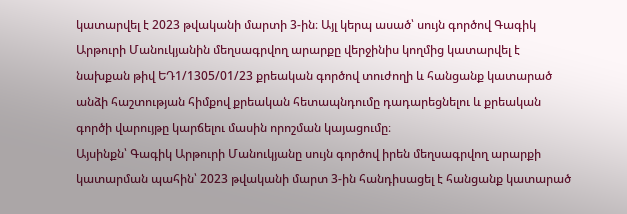կատարվել է 2023 թվականի մարտի 3-ին։ Այլ կերպ ասած՝ սույն գործով Գագիկ Արթուրի Մանուկյանին մեղսագրվող արարքը վերջինիս կողմից կատարվել է նախքան թիվ ԵԴ1/1305/01/23 քրեական գործով տուժողի և հանցանք կատարած անձի հաշտության հիմքով քրեական հետապնդումը դադարեցնելու և քրեական գործի վարույթը կարճելու մասին որոշման կայացումը։
Այսինքն՝ Գագիկ Արթուրի Մանուկյանը սույն գործով իրեն մեղսագրվող արարքի կատարման պահին՝ 2023 թվականի մարտ 3-ին հանդիսացել է հանցանք կատարած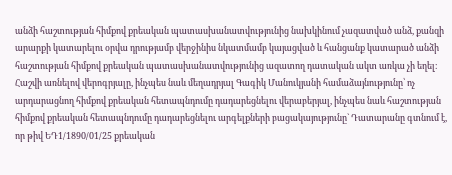անձի հաշտության հիմքով քրեական պատասխանատվությունից նախկինում չազատված անձ, քանզի արարքի կատարելու օրվա դրությամբ վերջինիս նկատմամբ կայացված և հանցանք կատարած անձի հաշտության հիմքով քրեական պատասխանատվությունից ազատող դատական ակտ առկա չի եղել։
Հաշվի առնելով վերոգրյալը, ինչպես նաև մեղադրյալ Գագիկ Մանուկյանի համաձայնությունը՝ ոչ արդարացնող հիմքով քրեական հետապնդումը դադարեցնելու վերաբերյալ, ինչպես նաև հաշտության հիմքով քրեական հետապնդումը դադարեցնելու արգելքների բացակայությունը` Դատարանը գտնում է, որ թիվ ԵԴ1/1890/01/25 քրեական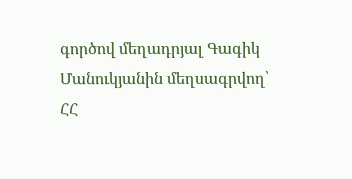գործով մեղադրյալ Գագիկ Մանուկյանին մեղսագրվող՝ ՀՀ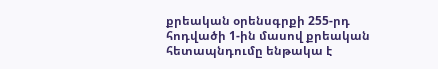քրեական օրենսգրքի 255-րդ հոդվածի 1-ին մասով քրեական հետապնդումը ենթակա է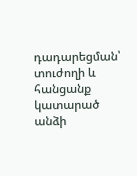դադարեցման՝ տուժողի և հանցանք կատարած անձի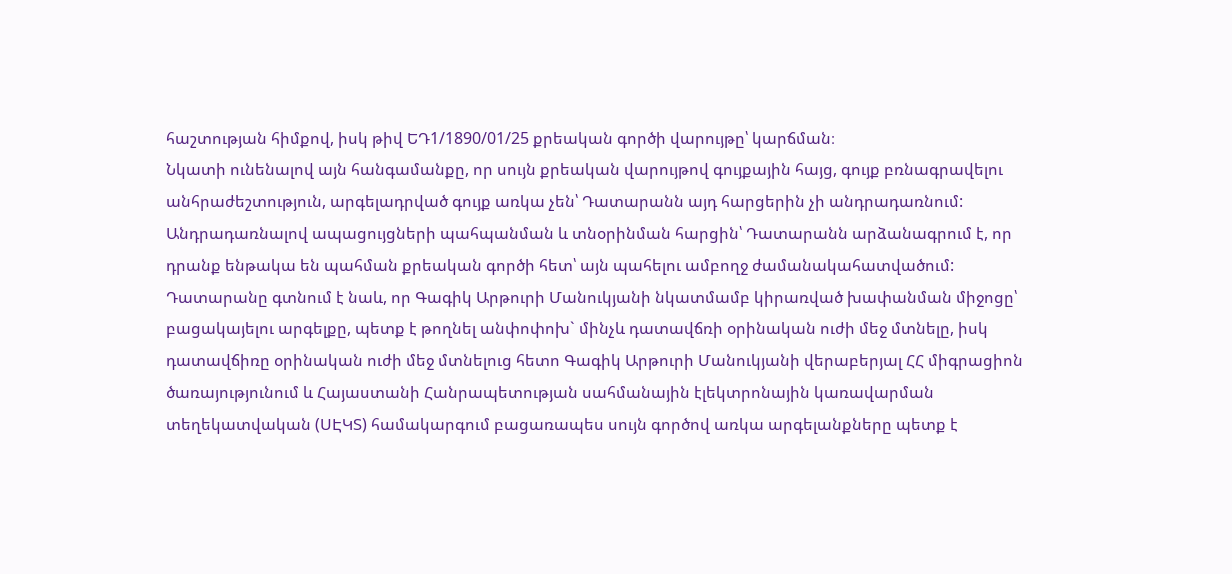հաշտության հիմքով, իսկ թիվ ԵԴ1/1890/01/25 քրեական գործի վարույթը՝ կարճման։
Նկատի ունենալով այն հանգամանքը, որ սույն քրեական վարույթով գույքային հայց, գույք բռնագրավելու անհրաժեշտություն, արգելադրված գույք առկա չեն՝ Դատարանն այդ հարցերին չի անդրադառնում:
Անդրադառնալով ապացույցների պահպանման և տնօրինման հարցին՝ Դատարանն արձանագրում է, որ դրանք ենթակա են պահման քրեական գործի հետ՝ այն պահելու ամբողջ ժամանակահատվածում:
Դատարանը գտնում է նաև, որ Գագիկ Արթուրի Մանուկյանի նկատմամբ կիրառված խափանման միջոցը՝ բացակայելու արգելքը, պետք է թողնել անփոփոխ` մինչև դատավճռի օրինական ուժի մեջ մտնելը, իսկ դատավճիռը օրինական ուժի մեջ մտնելուց հետո Գագիկ Արթուրի Մանուկյանի վերաբերյալ ՀՀ միգրացիոն ծառայությունում և Հայաստանի Հանրապետության սահմանային էլեկտրոնային կառավարման տեղեկատվական (ՍԷԿՏ) համակարգում բացառապես սույն գործով առկա արգելանքները պետք է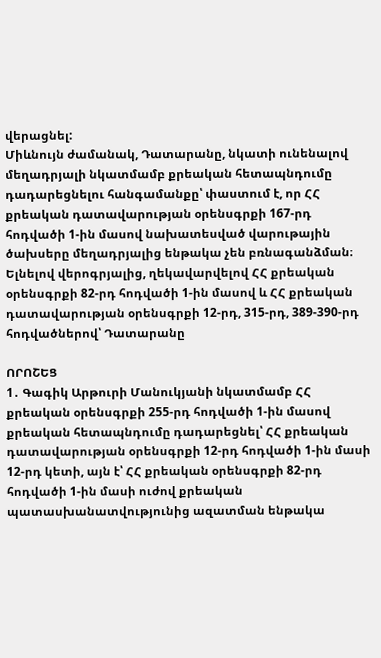վերացնել:
Միևնույն ժամանակ, Դատարանը, նկատի ունենալով մեղադրյալի նկատմամբ քրեական հետապնդումը դադարեցնելու հանգամանքը՝ փաստում է, որ ՀՀ քրեական դատավարության օրենսգրքի 167-րդ հոդվածի 1-ին մասով նախատեսված վարութային ծախսերը մեղադրյալից ենթակա չեն բռնագանձման։
Ելնելով վերոգրյալից, ղեկավարվելով ՀՀ քրեական օրենսգրքի 82-րդ հոդվածի 1-ին մասով և ՀՀ քրեական դատավարության օրենսգրքի 12-րդ, 315-րդ, 389-390-րդ հոդվածներով՝ Դատարանը

ՈՐՈՇԵՑ
1․ Գագիկ Արթուրի Մանուկյանի նկատմամբ ՀՀ քրեական օրենսգրքի 255-րդ հոդվածի 1-ին մասով քրեական հետապնդումը դադարեցնել՝ ՀՀ քրեական դատավարության օրենսգրքի 12-րդ հոդվածի 1-ին մասի 12-րդ կետի, այն է՝ ՀՀ քրեական օրենսգրքի 82-րդ հոդվածի 1-ին մասի ուժով քրեական պատասխանատվությունից ազատման ենթակա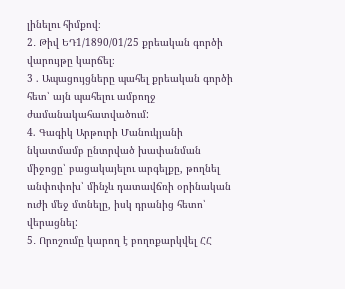լինելու հիմքով։
2․ Թիվ ԵԴ1/1890/01/25 քրեական գործի վարույթը կարճել։
3 . Ապացույցները պահել քրեական գործի հետ՝ այն պահելու ամբողջ ժամանակահատվածում:
4. Գագիկ Արթուրի Մանուկյանի նկատմամբ ընտրված խափանման միջոցը՝ բացակայելու արգելքը, թողնել անփոփոխ՝ մինչև դատավճռի օրինական ուժի մեջ մտնելը, իսկ դրանից հետո՝ վերացնել:
5․ Որոշումը կարող է բողոքարկվել ՀՀ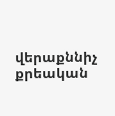վերաքննիչ քրեական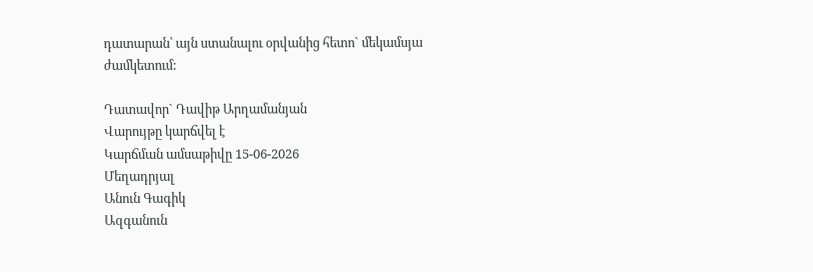դատարան՝ այն ստանալու օրվանից հետո` մեկամսյա ժամկետում:

Դատավոր` Դավիթ Արղամանյան
Վարույթը կարճվել է
Կարճման ամսաթիվը 15-06-2026
Մեղադրյալ
Անուն Գագիկ
Ազգանուն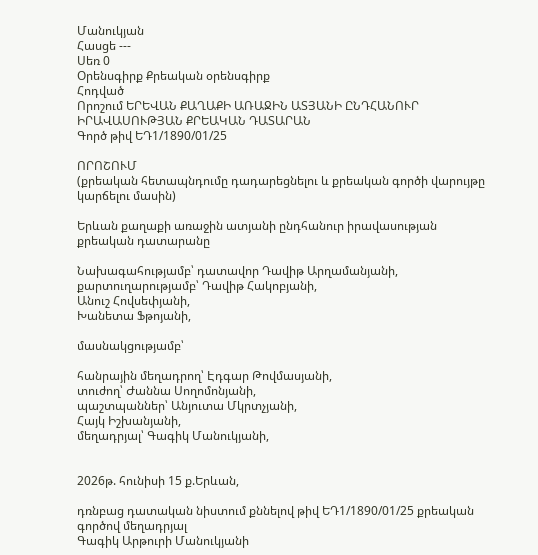Մանուկյան
Հասցե ---
Սեռ 0
Օրենսգիրք Քրեական օրենսգիրք
Հոդված
Որոշում ԵՐԵՎԱՆ ՔԱՂԱՔԻ ԱՌԱՋԻՆ ԱՏՅԱՆԻ ԸՆԴՀԱՆՈՒՐ ԻՐԱՎԱՍՈՒԹՅԱՆ ՔՐԵԱԿԱՆ ԴԱՏԱՐԱՆ
Գործ թիվ ԵԴ1/1890/01/25

ՈՐՈՇՈՒՄ
(քրեական հետապնդումը դադարեցնելու և քրեական գործի վարույթը կարճելու մասին)

Երևան քաղաքի առաջին ատյանի ընդհանուր իրավասության քրեական դատարանը

Նախագահությամբ՝ դատավոր Դավիթ Արղամանյանի,
քարտուղարությամբ՝ Դավիթ Հակոբյանի,
Անուշ Հովսեփյանի,
Խանետա Ֆթոյանի,

մասնակցությամբ՝

հանրային մեղադրող՝ Էդգար Թովմասյանի,
տուժող՝ Ժաննա Սողոմոնյանի,
պաշտպաններ՝ Անյուտա Մկրտչյանի,
Հայկ Իշխանյանի,
մեղադրյալ՝ Գագիկ Մանուկյանի,


2026թ. հունիսի 15 ք.Երևան,

դռնբաց դատական նիստում քննելով թիվ ԵԴ1/1890/01/25 քրեական գործով մեղադրյալ
Գագիկ Արթուրի Մանուկյանի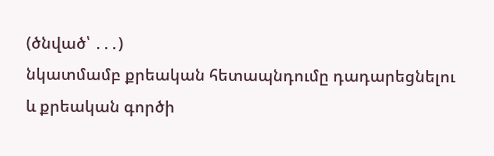(ծնված՝ ․․․)
նկատմամբ քրեական հետապնդումը դադարեցնելու և քրեական գործի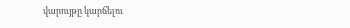վարույթը կարճելու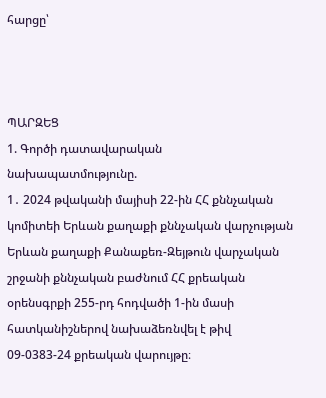հարցը՝



ՊԱՐԶԵՑ
1. Գործի դատավարական նախապատմությունը.
1․ 2024 թվականի մայիսի 22-ին ՀՀ քննչական կոմիտեի Երևան քաղաքի քննչական վարչության Երևան քաղաքի Քանաքեռ-Զեյթուն վարչական շրջանի քննչական բաժնում ՀՀ քրեական օրենսգրքի 255-րդ հոդվածի 1-ին մասի հատկանիշներով նախաձեռնվել է թիվ 09-0383-24 քրեական վարույթը։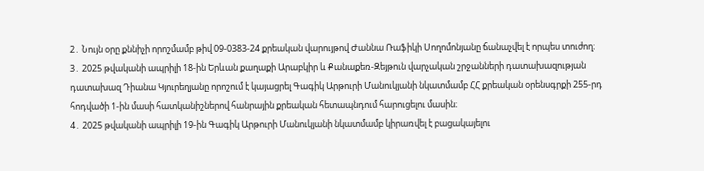2․ Նույն օրը քննիչի որոշմամբ թիվ 09-0383-24 քրեական վարույթով Ժաննա Ռաֆիկի Սողոմոնյանը ճանաչվել է որպես տուժող։
3․ 2025 թվականի ապրիլի 18-ին Երևան քաղաքի Արաբկիր և Քանաքեռ-Զեյթուն վարչական շրջանների դատախազության դատախազ Դիանա Կյուրեղյանը որոշում է կայացրել Գագիկ Արթուրի Մանուկյանի նկատմամբ ՀՀ քրեական օրենսգրքի 255-րդ հոդվածի 1-ին մասի հատկանիշներով հանրային քրեական հետապնդում հարուցելու մասին։
4․ 2025 թվականի ապրիլի 19-ին Գագիկ Արթուրի Մանուկյանի նկատմամբ կիրառվել է բացակայելու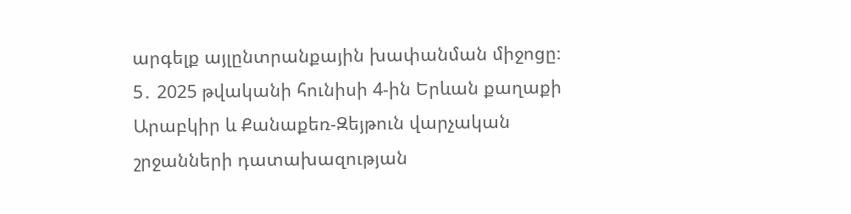արգելք այլընտրանքային խափանման միջոցը։
5․ 2025 թվականի հունիսի 4-ին Երևան քաղաքի Արաբկիր և Քանաքեռ-Զեյթուն վարչական շրջանների դատախազության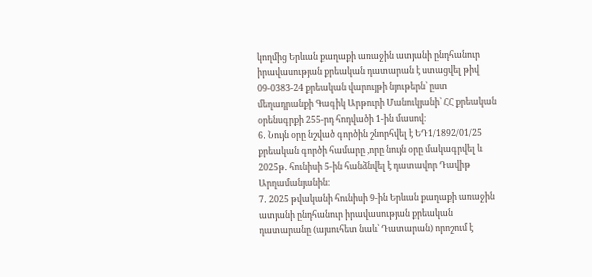կողմից Երևան քաղաքի առաջին ատյանի ընդհանուր իրավասության քրեական դատարան է ստացվել թիվ 09-0383-24 քրեական վարույթի նյութերն՝ ըստ մեղադրանքի Գագիկ Արթուրի Մանուկյանի՝ ՀՀ քրեական օրենսգրքի 255-րդ հոդվածի 1-ին մասով։
6․ Նույն օրը նշված գործին շնորհվել է ԵԴ1/1892/01/25 քրեական գործի համարը ,որը նույն օրը մակագրվել և 2025թ․ հունիսի 5-ին հանձնվել է դատավոր Դավիթ Արղամանյանին։
7․ 2025 թվականի հունիսի 9-ին Երևան քաղաքի առաջին ատյանի ընդհանուր իրավասության քրեական դատարանը (այսուհետ նաև՝ Դատարան) որոշում է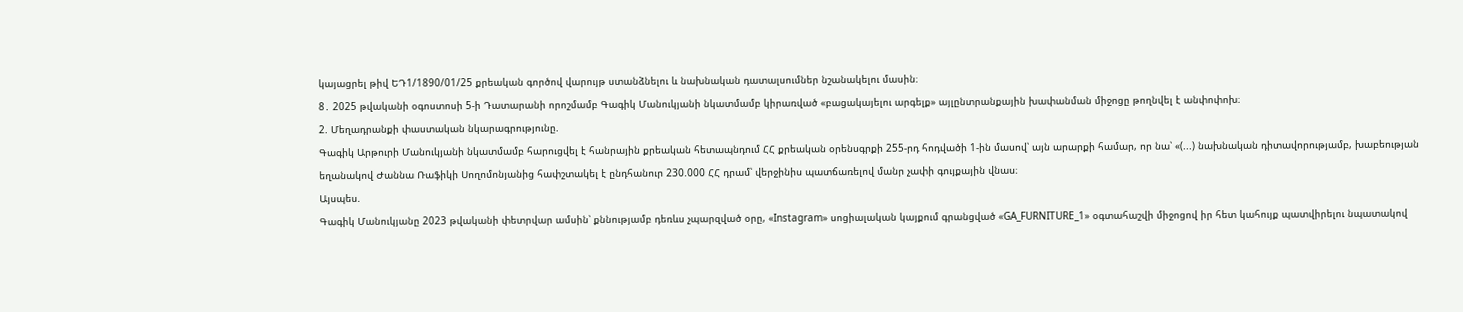կայացրել թիվ ԵԴ1/1890/01/25 քրեական գործով վարույթ ստանձնելու և նախնական դատալսումներ նշանակելու մասին։
8․ 2025 թվականի օգոստոսի 5-ի Դատարանի որոշմամբ Գագիկ Մանուկյանի նկատմամբ կիրառված «բացակայելու արգելք» այլընտրանքային խափանման միջոցը թողնվել է անփոփոխ։
2. Մեղադրանքի փաստական նկարագրությունը.
Գագիկ Արթուրի Մանուկյանի նկատմամբ հարուցվել է հանրային քրեական հետապնդում ՀՀ քրեական օրենսգրքի 255-րդ հոդվածի 1-ին մասով՝ այն արարքի համար, որ նա՝ «(...) նախնական դիտավորությամբ, խաբեության եղանակով Ժաննա Ռաֆիկի Սողոմոնյանից հափշտակել է ընդհանուր 230.000 ՀՀ դրամ՝ վերջինիս պատճառելով մանր չափի գույքային վնաս։
Այսպես.
Գագիկ Մանուկյանը 2023 թվականի փետրվար ամսին՝ քննությամբ դեռևս չպարզված օրը, «Instagram» սոցիալական կայքում գրանցված «GA_FURNITURE_1» օգտահաշվի միջոցով իր հետ կահույք պատվիրելու նպատակով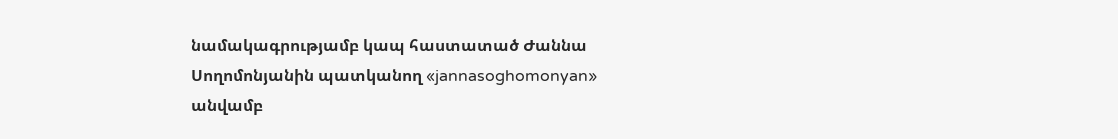նամակագրությամբ կապ հաստատած Ժաննա Սողոմոնյանին պատկանող «jannasoghomonyan» անվամբ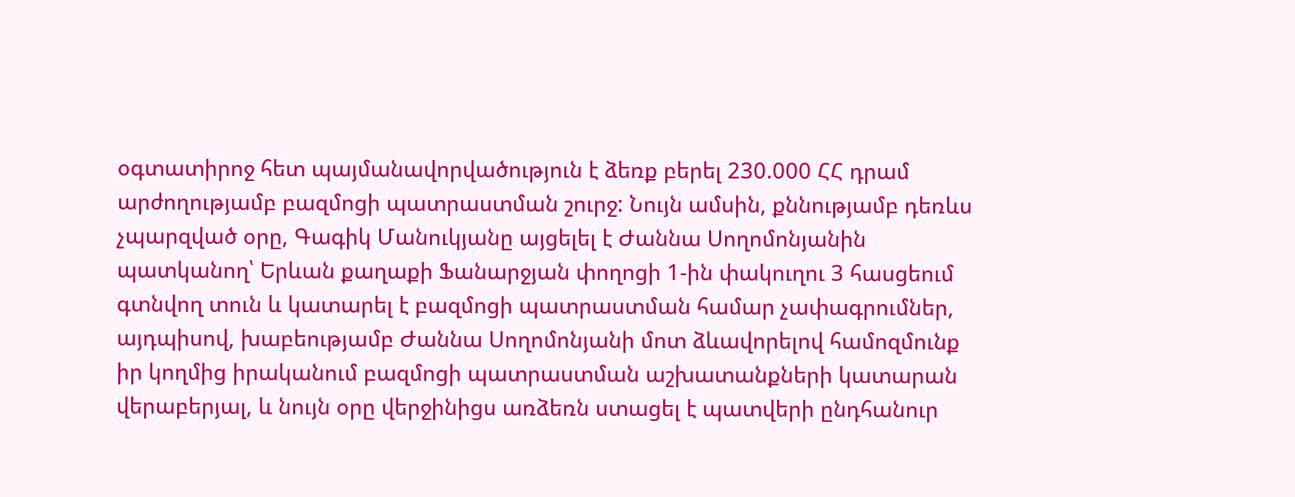օգտատիրոջ հետ պայմանավորվածություն է ձեռք բերել 230.000 ՀՀ դրամ արժողությամբ բազմոցի պատրաստման շուրջ: Նույն ամսին, քննությամբ դեռևս չպարզված օրը, Գագիկ Մանուկյանը այցելել է Ժաննա Սողոմոնյանին պատկանող՝ Երևան քաղաքի Ֆանարջյան փողոցի 1-ին փակուղու 3 հասցեում գտնվող տուն և կատարել է բազմոցի պատրաստման համար չափագրումներ, այդպիսով, խաբեությամբ Ժաննա Սողոմոնյանի մոտ ձևավորելով համոզմունք իր կողմից իրականում բազմոցի պատրաստման աշխատանքների կատարան վերաբերյալ, և նույն օրը վերջինիցս առձեռն ստացել է պատվերի ընդհանուր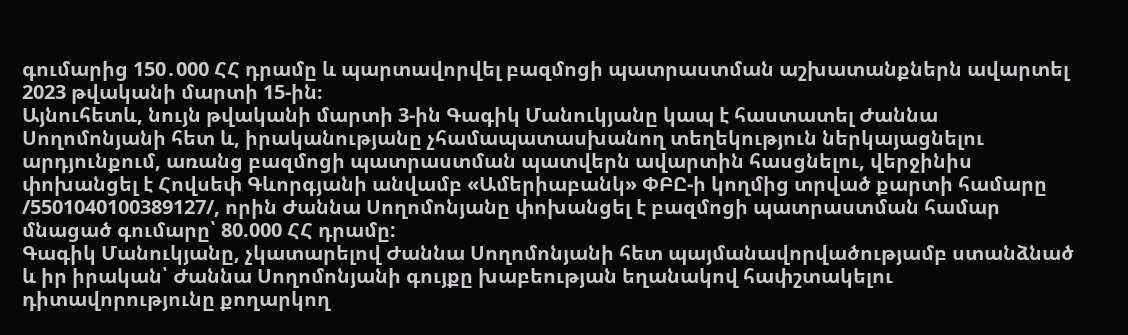գումարից 150․000 ՀՀ դրամը և պարտավորվել բազմոցի պատրաստման աշխատանքներն ավարտել 2023 թվականի մարտի 15-ին։
Այնուհետև, նույն թվականի մարտի 3-ին Գագիկ Մանուկյանը կապ է հաստատել Ժաննա Սողոմոնյանի հետ և, իրականությանը չհամապատասխանող տեղեկություն ներկայացնելու արդյունքում, առանց բազմոցի պատրաստման պատվերն ավարտին հասցնելու, վերջինիս փոխանցել է Հովսեփ Գևորգյանի անվամբ «Ամերիաբանկ» ՓԲԸ-ի կողմից տրված քարտի համարը /5501040100389127/, որին Ժաննա Սողոմոնյանը փոխանցել է բազմոցի պատրաստման համար մնացած գումարը՝ 80.000 ՀՀ դրամը:
Գագիկ Մանուկյանը, չկատարելով Ժաննա Սողոմոնյանի հետ պայմանավորվածությամբ ստանձնած և իր իրական՝ Ժաննա Սողոմոնյանի գույքը խաբեության եղանակով հափշտակելու դիտավորությունը քողարկող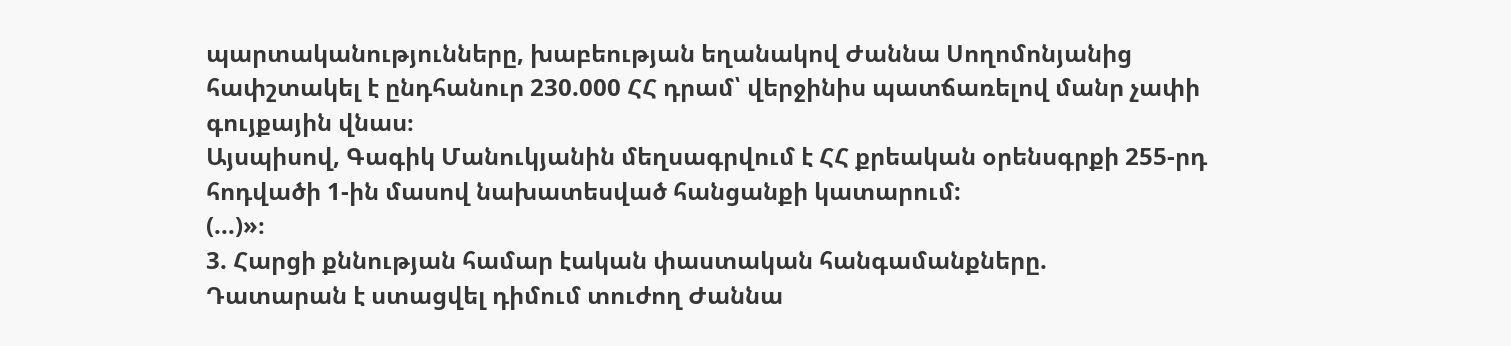պարտականությունները, խաբեության եղանակով Ժաննա Սողոմոնյանից հափշտակել է ընդհանուր 230.000 ՀՀ դրամ՝ վերջինիս պատճառելով մանր չափի գույքային վնաս։
Այսպիսով, Գագիկ Մանուկյանին մեղսագրվում է ՀՀ քրեական օրենսգրքի 255-րդ հոդվածի 1-ին մասով նախատեսված հանցանքի կատարում:
(...)»։
3. Հարցի քննության համար էական փաստական հանգամանքները.
Դատարան է ստացվել դիմում տուժող Ժաննա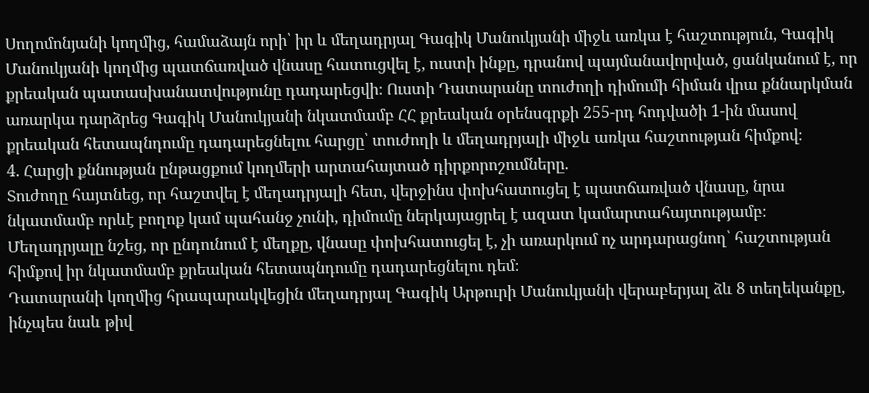Սողոմոնյանի կողմից, համաձայն որի՝ իր և մեղադրյալ Գագիկ Մանուկյանի միջև առկա է հաշտություն, Գագիկ Մանուկյանի կողմից պատճառված վնասը հատուցվել է, ուստի ինքը, դրանով պայմանավորված, ցանկանում է, որ քրեական պատասխանատվությունը դադարեցվի։ Ուստի Դատարանը տուժողի դիմումի հիման վրա քննարկման առարկա դարձրեց Գագիկ Մանուկյանի նկատմամբ ՀՀ քրեական օրենսգրքի 255-րդ հոդվածի 1-ին մասով քրեական հետապնդումը դադարեցնելու հարցը՝ տուժողի և մեղադրյալի միջև առկա հաշտության հիմքով։
4. Հարցի քննության ընթացքում կողմերի արտահայտած դիրքորոշումները.
Տուժողը հայտնեց, որ հաշտվել է մեղադրյալի հետ, վերջինս փոխհատուցել է պատճառված վնասը, նրա նկատմամբ որևէ բողոք կամ պահանջ չունի, դիմումը ներկայացրել է ազատ կամարտահայտությամբ։
Մեղադրյալը նշեց, որ ընդունում է մեղքը, վնասը փոխհատուցել է, չի առարկում ոչ արդարացնող՝ հաշտության հիմքով իր նկատմամբ քրեական հետապնդումը դադարեցնելու դեմ։
Դատարանի կողմից հրապարակվեցին մեղադրյալ Գագիկ Արթուրի Մանուկյանի վերաբերյալ ձև 8 տեղեկանքը, ինչպես նաև թիվ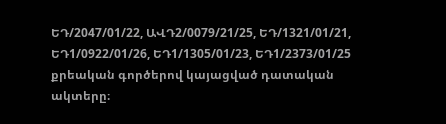ԵԴ/2047/01/22, ԱՎԴ2/0079/21/25, ԵԴ/1321/01/21, ԵԴ1/0922/01/26, ԵԴ1/1305/01/23, ԵԴ1/2373/01/25 քրեական գործերով կայացված դատական ակտերը։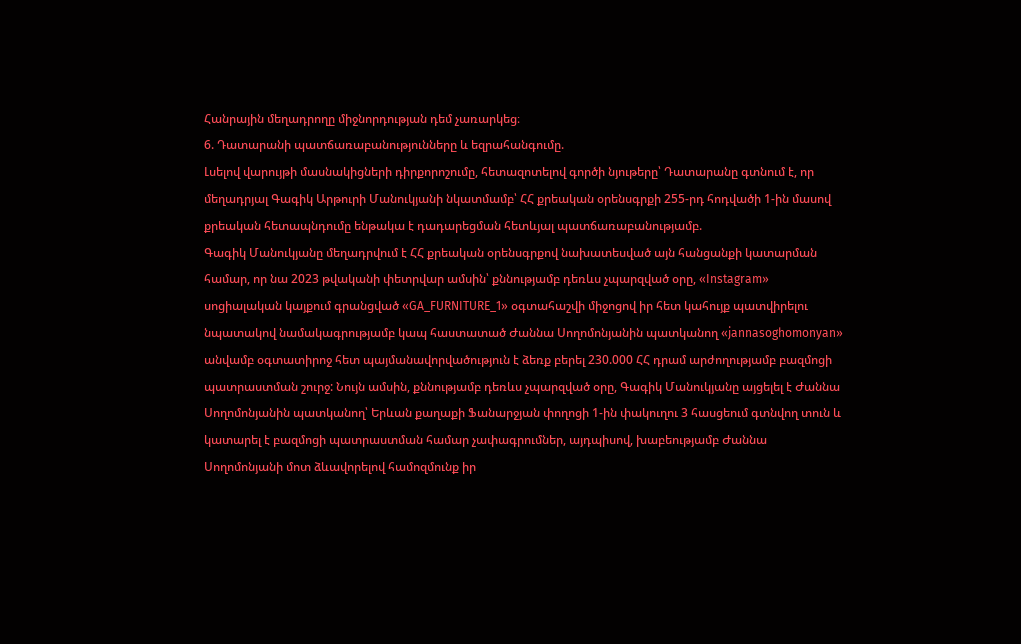Հանրային մեղադրողը միջնորդության դեմ չառարկեց։
6. Դատարանի պատճառաբանությունները և եզրահանգումը.
Լսելով վարույթի մասնակիցների դիրքորոշումը, հետազոտելով գործի նյութերը՝ Դատարանը գտնում է, որ մեղադրյալ Գագիկ Արթուրի Մանուկյանի նկատմամբ՝ ՀՀ քրեական օրենսգրքի 255-րդ հոդվածի 1-ին մասով քրեական հետապնդումը ենթակա է դադարեցման հետևյալ պատճառաբանությամբ.
Գագիկ Մանուկյանը մեղադրվում է ՀՀ քրեական օրենսգրքով նախատեսված այն հանցանքի կատարման համար, որ նա 2023 թվականի փետրվար ամսին՝ քննությամբ դեռևս չպարզված օրը, «Instagram» սոցիալական կայքում գրանցված «GA_FURNITURE_1» օգտահաշվի միջոցով իր հետ կահույք պատվիրելու նպատակով նամակագրությամբ կապ հաստատած Ժաննա Սողոմոնյանին պատկանող «jannasoghomonyan» անվամբ օգտատիրոջ հետ պայմանավորվածություն է ձեռք բերել 230.000 ՀՀ դրամ արժողությամբ բազմոցի պատրաստման շուրջ: Նույն ամսին, քննությամբ դեռևս չպարզված օրը, Գագիկ Մանուկյանը այցելել է Ժաննա Սողոմոնյանին պատկանող՝ Երևան քաղաքի Ֆանարջյան փողոցի 1-ին փակուղու 3 հասցեում գտնվող տուն և կատարել է բազմոցի պատրաստման համար չափագրումներ, այդպիսով, խաբեությամբ Ժաննա Սողոմոնյանի մոտ ձևավորելով համոզմունք իր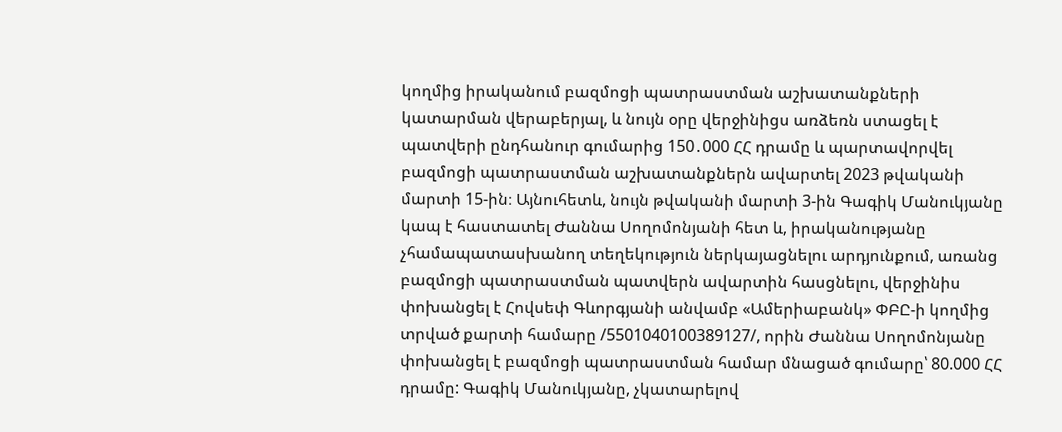կողմից իրականում բազմոցի պատրաստման աշխատանքների կատարման վերաբերյալ, և նույն օրը վերջինիցս առձեռն ստացել է պատվերի ընդհանուր գումարից 150․000 ՀՀ դրամը և պարտավորվել բազմոցի պատրաստման աշխատանքներն ավարտել 2023 թվականի մարտի 15-ին։ Այնուհետև, նույն թվականի մարտի 3-ին Գագիկ Մանուկյանը կապ է հաստատել Ժաննա Սողոմոնյանի հետ և, իրականությանը չհամապատասխանող տեղեկություն ներկայացնելու արդյունքում, առանց բազմոցի պատրաստման պատվերն ավարտին հասցնելու, վերջինիս փոխանցել է Հովսեփ Գևորգյանի անվամբ «Ամերիաբանկ» ՓԲԸ-ի կողմից տրված քարտի համարը /5501040100389127/, որին Ժաննա Սողոմոնյանը փոխանցել է բազմոցի պատրաստման համար մնացած գումարը՝ 80.000 ՀՀ դրամը: Գագիկ Մանուկյանը, չկատարելով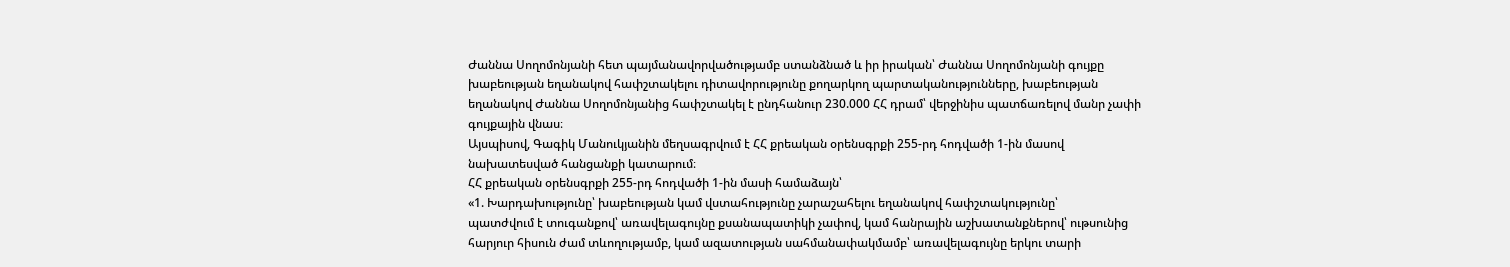Ժաննա Սողոմոնյանի հետ պայմանավորվածությամբ ստանձնած և իր իրական՝ Ժաննա Սողոմոնյանի գույքը խաբեության եղանակով հափշտակելու դիտավորությունը քողարկող պարտականությունները, խաբեության եղանակով Ժաննա Սողոմոնյանից հափշտակել է ընդհանուր 230.000 ՀՀ դրամ՝ վերջինիս պատճառելով մանր չափի գույքային վնաս։
Այսպիսով, Գագիկ Մանուկյանին մեղսագրվում է ՀՀ քրեական օրենսգրքի 255-րդ հոդվածի 1-ին մասով նախատեսված հանցանքի կատարում։
ՀՀ քրեական օրենսգրքի 255-րդ հոդվածի 1-ին մասի համաձայն՝
«1. Խարդախությունը՝ խաբեության կամ վստահությունը չարաշահելու եղանակով հափշտակությունը՝
պատժվում է տուգանքով՝ առավելագույնը քսանապատիկի չափով, կամ հանրային աշխատանքներով՝ ութսունից հարյուր հիսուն ժամ տևողությամբ, կամ ազատության սահմանափակմամբ՝ առավելագույնը երկու տարի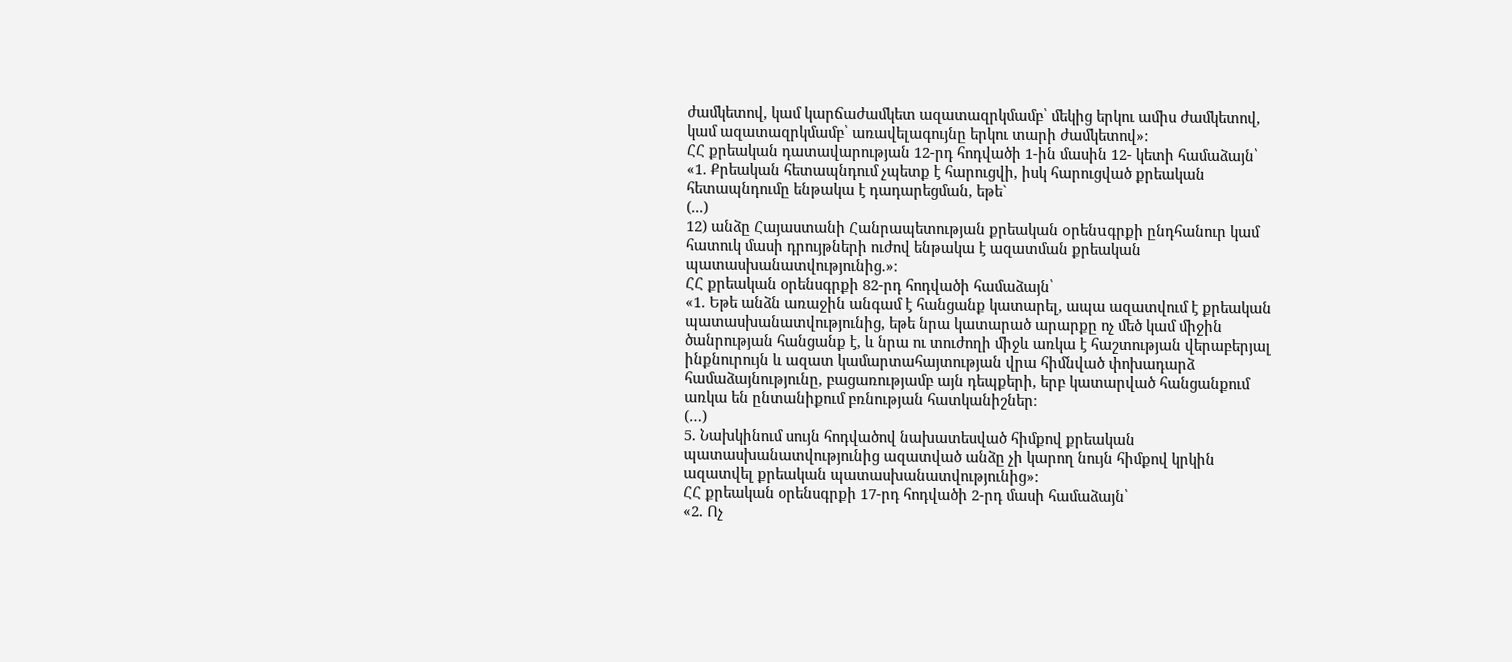ժամկետով, կամ կարճաժամկետ ազատազրկմամբ՝ մեկից երկու ամիս ժամկետով, կամ ազատազրկմամբ՝ առավելագույնը երկու տարի ժամկետով»:
ՀՀ քրեական դատավարության 12-րդ հոդվածի 1-ին մասին 12- կետի համաձայն՝
«1. Քրեական հետապնդում չպետք է հարուցվի, իսկ հարուցված քրեական հետապնդումը ենթակա է դադարեցման, եթե`
(...)
12) անձը Հայաստանի Հանրապետության քրեական oրենuգրքի ընդհանուր կամ հատուկ մասի դրույթների ուժով ենթակա է ազատման քրեական պատասխանատվությունից.»։
ՀՀ քրեական օրենսգրքի 82-րդ հոդվածի համաձայն՝
«1. Եթե անձն առաջին անգամ է հանցանք կատարել, ապա ազատվում է քրեական պատասխանատվությունից, եթե նրա կատարած արարքը ոչ մեծ կամ միջին ծանրության հանցանք է, և նրա ու տուժողի միջև առկա է հաշտության վերաբերյալ ինքնուրույն և ազատ կամարտահայտության վրա հիմնված փոխադարձ համաձայնությունը, բացառությամբ այն դեպքերի, երբ կատարված հանցանքում առկա են ընտանիքում բռնության հատկանիշներ։
(…)
5. Նախկինում սույն հոդվածով նախատեսված հիմքով քրեական պատասխանատվությունից ազատված անձը չի կարող նույն հիմքով կրկին ազատվել քրեական պատասխանատվությունից»:
ՀՀ քրեական օրենսգրքի 17-րդ հոդվածի 2-րդ մասի համաձայն՝
«2. Ոչ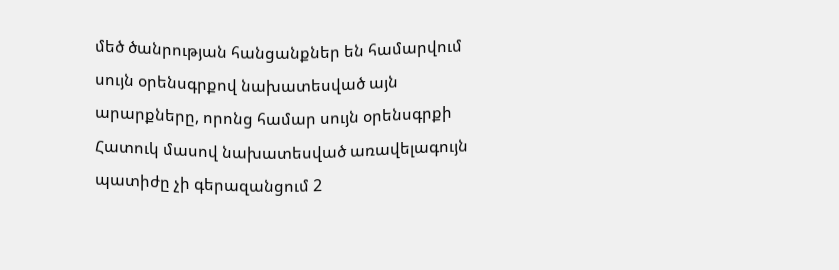մեծ ծանրության հանցանքներ են համարվում սույն օրենսգրքով նախատեսված այն արարքները, որոնց համար սույն օրենսգրքի Հատուկ մասով նախատեսված առավելագույն պատիժը չի գերազանցում 2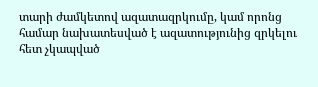տարի ժամկետով ազատազրկումը, կամ որոնց համար նախատեսված է ազատությունից զրկելու հետ չկապված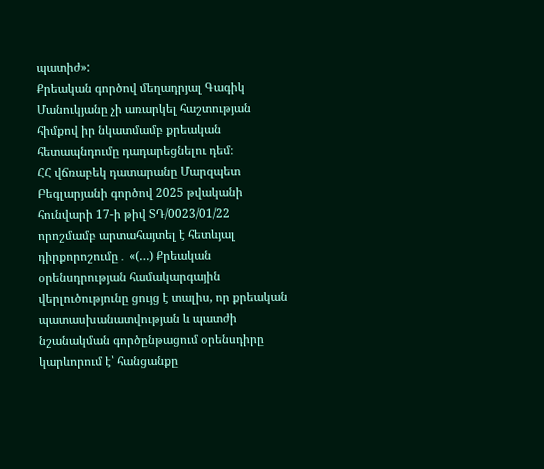պատիժ»:
Քրեական գործով մեղադրյալ Գագիկ Մանուկյանը չի առարկել հաշտության հիմքով իր նկատմամբ քրեական հետապնդումը դադարեցնելու դեմ։
ՀՀ վճռաբեկ դատարանը Մարզպետ Բեգլարյանի գործով 2025 թվականի հունվարի 17-ի թիվ ՏԴ/0023/01/22 որոշմամբ արտահայտել է հետևյալ դիրքորոշումը․ «(…) Քրեական օրենսդրության համակարգային վերլուծությունը ցույց է տալիս, որ քրեական պատասխանատվության և պատժի նշանակման գործընթացում օրենսդիրը կարևորում է՝ հանցանքը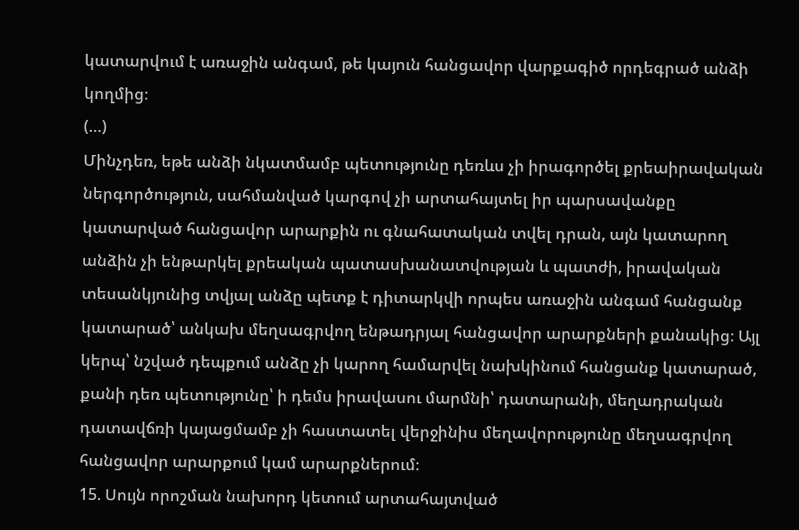կատարվում է առաջին անգամ, թե կայուն հանցավոր վարքագիծ որդեգրած անձի կողմից։
(…)
Մինչդեռ, եթե անձի նկատմամբ պետությունը դեռևս չի իրագործել քրեաիրավական ներգործություն, սահմանված կարգով չի արտահայտել իր պարսավանքը կատարված հանցավոր արարքին ու գնահատական տվել դրան, այն կատարող անձին չի ենթարկել քրեական պատասխանատվության և պատժի, իրավական տեսանկյունից տվյալ անձը պետք է դիտարկվի որպես առաջին անգամ հանցանք կատարած՝ անկախ մեղսագրվող ենթադրյալ հանցավոր արարքների քանակից։ Այլ կերպ՝ նշված դեպքում անձը չի կարող համարվել նախկինում հանցանք կատարած, քանի դեռ պետությունը՝ ի դեմս իրավասու մարմնի՝ դատարանի, մեղադրական դատավճռի կայացմամբ չի հաստատել վերջինիս մեղավորությունը մեղսագրվող հանցավոր արարքում կամ արարքներում։
15. Սույն որոշման նախորդ կետում արտահայտված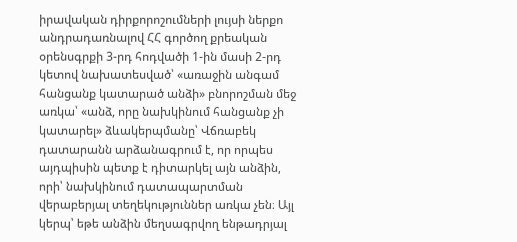իրավական դիրքորոշումների լույսի ներքո անդրադառնալով ՀՀ գործող քրեական օրենսգրքի 3-րդ հոդվածի 1-ին մասի 2-րդ կետով նախատեսված՝ «առաջին անգամ հանցանք կատարած անձի» բնորոշման մեջ առկա՝ «անձ, որը նախկինում հանցանք չի կատարել» ձևակերպմանը՝ Վճռաբեկ դատարանն արձանագրում է, որ որպես այդպիսին պետք է դիտարկել այն անձին, որի՝ նախկինում դատապարտման վերաբերյալ տեղեկություններ առկա չեն։ Այլ կերպ՝ եթե անձին մեղսագրվող ենթադրյալ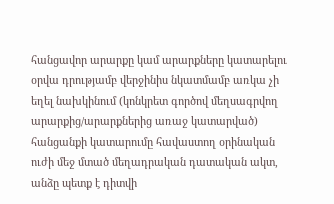հանցավոր արարքը կամ արարքները կատարելու օրվա դրությամբ վերջինիս նկատմամբ առկա չի եղել նախկինում (կոնկրետ գործով մեղսագրվող արարքից/արարքներից առաջ կատարված) հանցանքի կատարումը հավաստող օրինական ուժի մեջ մտած մեղադրական դատական ակտ, անձը պետք է դիտվի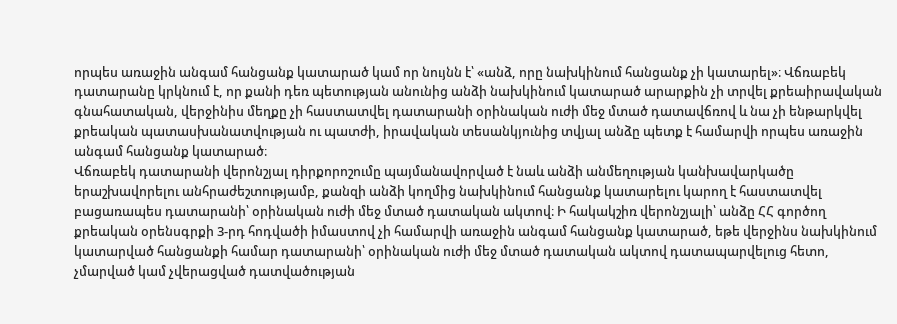որպես առաջին անգամ հանցանք կատարած կամ որ նույնն է՝ «անձ, որը նախկինում հանցանք չի կատարել»։ Վճռաբեկ դատարանը կրկնում է, որ քանի դեռ պետության անունից անձի նախկինում կատարած արարքին չի տրվել քրեաիրավական գնահատական, վերջինիս մեղքը չի հաստատվել դատարանի օրինական ուժի մեջ մտած դատավճռով և նա չի ենթարկվել քրեական պատասխանատվության ու պատժի, իրավական տեսանկյունից տվյալ անձը պետք է համարվի որպես առաջին անգամ հանցանք կատարած։
Վճռաբեկ դատարանի վերոնշյալ դիրքորոշումը պայմանավորված է նաև անձի անմեղության կանխավարկածը երաշխավորելու անհրաժեշտությամբ, քանզի անձի կողմից նախկինում հանցանք կատարելու կարող է հաստատվել բացառապես դատարանի՝ օրինական ուժի մեջ մտած դատական ակտով։ Ի հակակշիռ վերոնշյալի՝ անձը ՀՀ գործող քրեական օրենսգրքի 3-րդ հոդվածի իմաստով չի համարվի առաջին անգամ հանցանք կատարած, եթե վերջինս նախկինում կատարված հանցանքի համար դատարանի՝ օրինական ուժի մեջ մտած դատական ակտով դատապարվելուց հետո, չմարված կամ չվերացված դատվածության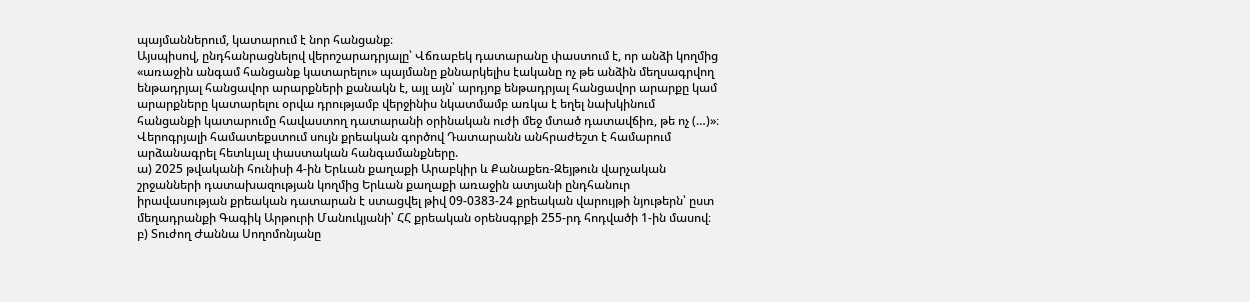պայմաններում, կատարում է նոր հանցանք։
Այսպիսով, ընդհանրացնելով վերոշարադրյալը՝ Վճռաբեկ դատարանը փաստում է, որ անձի կողմից «առաջին անգամ հանցանք կատարելու» պայմանը քննարկելիս էականը ոչ թե անձին մեղսագրվող ենթադրյալ հանցավոր արարքների քանակն է, այլ այն՝ արդյոք ենթադրյալ հանցավոր արարքը կամ արարքները կատարելու օրվա դրությամբ վերջինիս նկատմամբ առկա է եղել նախկինում հանցանքի կատարումը հավաստող դատարանի օրինական ուժի մեջ մտած դատավճիռ, թե ոչ (…)»։
Վերոգրյալի համատեքստում սույն քրեական գործով Դատարանն անհրաժեշտ է համարում արձանագրել հետևյալ փաստական հանգամանքները.
ա) 2025 թվականի հունիսի 4-ին Երևան քաղաքի Արաբկիր և Քանաքեռ-Զեյթուն վարչական շրջանների դատախազության կողմից Երևան քաղաքի առաջին ատյանի ընդհանուր իրավասության քրեական դատարան է ստացվել թիվ 09-0383-24 քրեական վարույթի նյութերն՝ ըստ մեղադրանքի Գագիկ Արթուրի Մանուկյանի՝ ՀՀ քրեական օրենսգրքի 255-րդ հոդվածի 1-ին մասով։
բ) Տուժող Ժաննա Սողոմոնյանը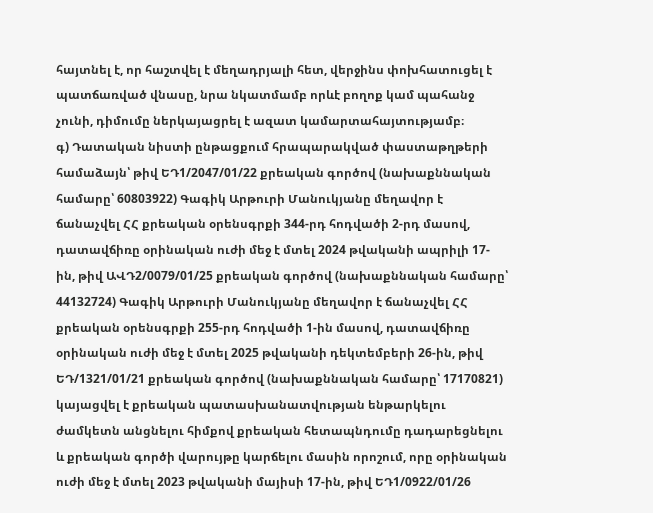հայտնել է, որ հաշտվել է մեղադրյալի հետ, վերջինս փոխհատուցել է պատճառված վնասը, նրա նկատմամբ որևէ բողոք կամ պահանջ չունի, դիմումը ներկայացրել է ազատ կամարտահայտությամբ։
գ) Դատական նիստի ընթացքում հրապարակված փաստաթղթերի համաձայն՝ թիվ ԵԴ1/2047/01/22 քրեական գործով (նախաքննական համարը՝ 60803922) Գագիկ Արթուրի Մանուկյանը մեղավոր է ճանաչվել ՀՀ քրեական օրենսգրքի 344-րդ հոդվածի 2-րդ մասով, դատավճիռը օրինական ուժի մեջ է մտել 2024 թվականի ապրիլի 17-ին, թիվ ԱՎԴ2/0079/01/25 քրեական գործով (նախաքննական համարը՝ 44132724) Գագիկ Արթուրի Մանուկյանը մեղավոր է ճանաչվել ՀՀ քրեական օրենսգրքի 255-րդ հոդվածի 1-ին մասով, դատավճիռը օրինական ուժի մեջ է մտել 2025 թվականի դեկտեմբերի 26-ին, թիվ ԵԴ/1321/01/21 քրեական գործով (նախաքննական համարը՝ 17170821) կայացվել է քրեական պատասխանատվության ենթարկելու ժամկետն անցնելու հիմքով քրեական հետապնդումը դադարեցնելու և քրեական գործի վարույթը կարճելու մասին որոշում, որը օրինական ուժի մեջ է մտել 2023 թվականի մայիսի 17-ին, թիվ ԵԴ1/0922/01/26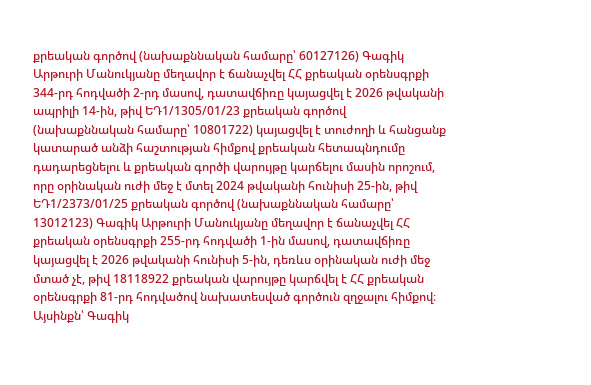քրեական գործով (նախաքննական համարը՝ 60127126) Գագիկ Արթուրի Մանուկյանը մեղավոր է ճանաչվել ՀՀ քրեական օրենսգրքի 344-րդ հոդվածի 2-րդ մասով, դատավճիռը կայացվել է 2026 թվականի ապրիլի 14-ին, թիվ ԵԴ1/1305/01/23 քրեական գործով (նախաքննական համարը՝ 10801722) կայացվել է տուժողի և հանցանք կատարած անձի հաշտության հիմքով քրեական հետապնդումը դադարեցնելու և քրեական գործի վարույթը կարճելու մասին որոշում, որը օրինական ուժի մեջ է մտել 2024 թվականի հունիսի 25-ին, թիվ ԵԴ1/2373/01/25 քրեական գործով (նախաքննական համարը՝ 13012123) Գագիկ Արթուրի Մանուկյանը մեղավոր է ճանաչվել ՀՀ քրեական օրենսգրքի 255-րդ հոդվածի 1-ին մասով, դատավճիռը կայացվել է 2026 թվականի հունիսի 5-ին, դեռևս օրինական ուժի մեջ մտած չէ, թիվ 18118922 քրեական վարույթը կարճվել է ՀՀ քրեական օրենսգրքի 81-րդ հոդվածով նախատեսված գործուն զղջալու հիմքով։
Այսինքն՝ Գագիկ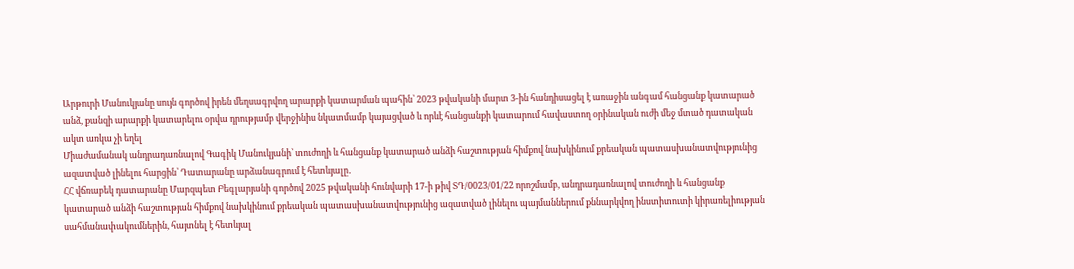Արթուրի Մանուկյանը սույն գործով իրեն մեղսագրվող արարքի կատարման պահին՝ 2023 թվականի մարտ 3-ին հանդիսացել է առաջին անգամ հանցանք կատարած անձ, քանզի արարքի կատարելու օրվա դրությամբ վերջինիս նկատմամբ կայացված և որևէ հանցանքի կատարում հավաստող օրինական ուժի մեջ մտած դատական ակտ առկա չի եղել
Միաժամանակ անդրադառնալով Գագիկ Մանուկյանի՝ տուժողի և հանցանք կատարած անձի հաշտության հիմքով նախկինում քրեական պատասխանատվությունից ազատված լինելու հարցին՝ Դատարանը արձանագրում է հետևյալը․
ՀՀ վճռաբեկ դատարանը Մարզպետ Բեգլարյանի գործով 2025 թվականի հունվարի 17-ի թիվ ՏԴ/0023/01/22 որոշմամբ, անդրադառնալով տուժողի և հանցանք կատարած անձի հաշտության հիմքով նախկինում քրեական պատասխանատվությունից ազատված լինելու պայմաններում քննարկվող ինստիտուտի կիրառելիության սահմանափակումներին, հայտնել է հետևյալ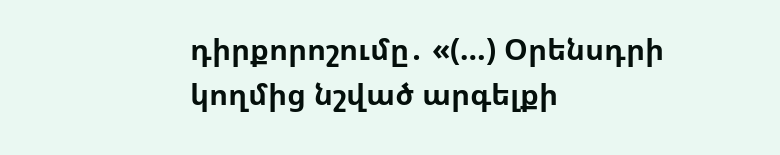դիրքորոշումը․ «(…) Օրենսդրի կողմից նշված արգելքի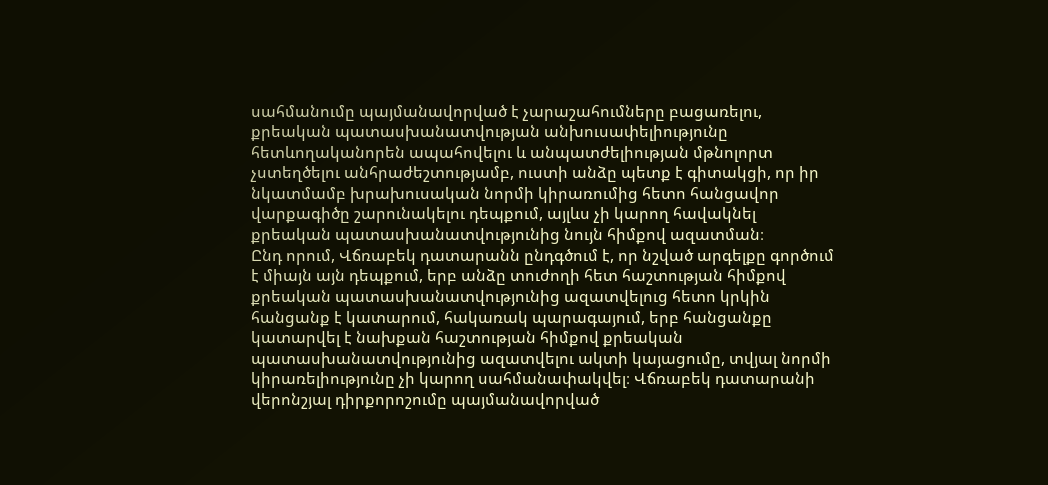սահմանումը պայմանավորված է չարաշահումները բացառելու, քրեական պատասխանատվության անխուսափելիությունը հետևողականորեն ապահովելու և անպատժելիության մթնոլորտ չստեղծելու անհրաժեշտությամբ, ուստի անձը պետք է գիտակցի, որ իր նկատմամբ խրախուսական նորմի կիրառումից հետո հանցավոր վարքագիծը շարունակելու դեպքում, այլևս չի կարող հավակնել քրեական պատասխանատվությունից նույն հիմքով ազատման։
Ընդ որում, Վճռաբեկ դատարանն ընդգծում է, որ նշված արգելքը գործում է միայն այն դեպքում, երբ անձը տուժողի հետ հաշտության հիմքով քրեական պատասխանատվությունից ազատվելուց հետո կրկին հանցանք է կատարում, հակառակ պարագայում, երբ հանցանքը կատարվել է նախքան հաշտության հիմքով քրեական պատասխանատվությունից ազատվելու ակտի կայացումը, տվյալ նորմի կիրառելիությունը չի կարող սահմանափակվել։ Վճռաբեկ դատարանի վերոնշյալ դիրքորոշումը պայմանավորված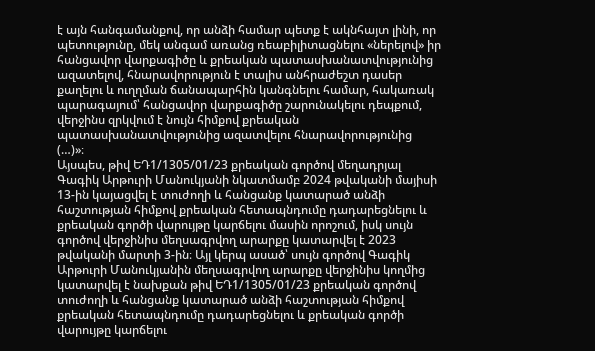է այն հանգամանքով, որ անձի համար պետք է ակնհայտ լինի, որ պետությունը, մեկ անգամ առանց ռեաբիլիտացնելու «ներելով» իր հանցավոր վարքագիծը և քրեական պատասխանատվությունից ազատելով, հնարավորություն է տալիս անհրաժեշտ դասեր քաղելու և ուղղման ճանապարհին կանգնելու համար, հակառակ պարագայում՝ հանցավոր վարքագիծը շարունակելու դեպքում, վերջինս զրկվում է նույն հիմքով քրեական պատասխանատվությունից ազատվելու հնարավորությունից (…)»։
Այսպես, թիվ ԵԴ1/1305/01/23 քրեական գործով մեղադրյալ Գագիկ Արթուրի Մանուկյանի նկատմամբ 2024 թվականի մայիսի 13-ին կայացվել է տուժողի և հանցանք կատարած անձի հաշտության հիմքով քրեական հետապնդումը դադարեցնելու և քրեական գործի վարույթը կարճելու մասին որոշում, իսկ սույն գործով վերջինիս մեղսագրվող արարքը կատարվել է 2023 թվականի մարտի 3-ին։ Այլ կերպ ասած՝ սույն գործով Գագիկ Արթուրի Մանուկյանին մեղսագրվող արարքը վերջինիս կողմից կատարվել է նախքան թիվ ԵԴ1/1305/01/23 քրեական գործով տուժողի և հանցանք կատարած անձի հաշտության հիմքով քրեական հետապնդումը դադարեցնելու և քրեական գործի վարույթը կարճելու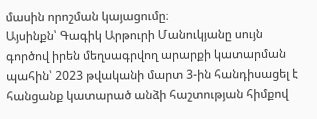մասին որոշման կայացումը։
Այսինքն՝ Գագիկ Արթուրի Մանուկյանը սույն գործով իրեն մեղսագրվող արարքի կատարման պահին՝ 2023 թվականի մարտ 3-ին հանդիսացել է հանցանք կատարած անձի հաշտության հիմքով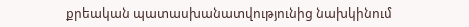քրեական պատասխանատվությունից նախկինում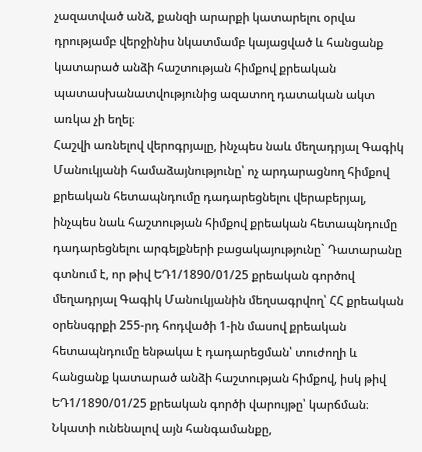չազատված անձ, քանզի արարքի կատարելու օրվա դրությամբ վերջինիս նկատմամբ կայացված և հանցանք կատարած անձի հաշտության հիմքով քրեական պատասխանատվությունից ազատող դատական ակտ առկա չի եղել։
Հաշվի առնելով վերոգրյալը, ինչպես նաև մեղադրյալ Գագիկ Մանուկյանի համաձայնությունը՝ ոչ արդարացնող հիմքով քրեական հետապնդումը դադարեցնելու վերաբերյալ, ինչպես նաև հաշտության հիմքով քրեական հետապնդումը դադարեցնելու արգելքների բացակայությունը` Դատարանը գտնում է, որ թիվ ԵԴ1/1890/01/25 քրեական գործով մեղադրյալ Գագիկ Մանուկյանին մեղսագրվող՝ ՀՀ քրեական օրենսգրքի 255-րդ հոդվածի 1-ին մասով քրեական հետապնդումը ենթակա է դադարեցման՝ տուժողի և հանցանք կատարած անձի հաշտության հիմքով, իսկ թիվ ԵԴ1/1890/01/25 քրեական գործի վարույթը՝ կարճման։
Նկատի ունենալով այն հանգամանքը,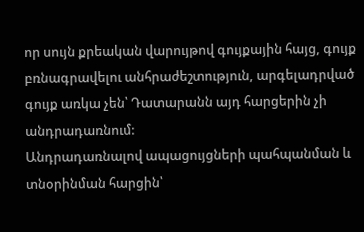որ սույն քրեական վարույթով գույքային հայց, գույք բռնագրավելու անհրաժեշտություն, արգելադրված գույք առկա չեն՝ Դատարանն այդ հարցերին չի անդրադառնում:
Անդրադառնալով ապացույցների պահպանման և տնօրինման հարցին՝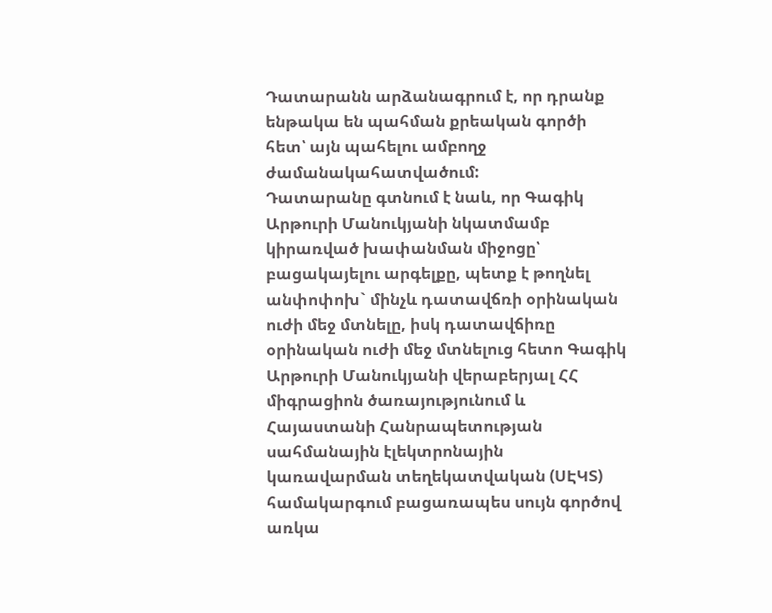Դատարանն արձանագրում է, որ դրանք ենթակա են պահման քրեական գործի հետ՝ այն պահելու ամբողջ ժամանակահատվածում:
Դատարանը գտնում է նաև, որ Գագիկ Արթուրի Մանուկյանի նկատմամբ կիրառված խափանման միջոցը՝ բացակայելու արգելքը, պետք է թողնել անփոփոխ` մինչև դատավճռի օրինական ուժի մեջ մտնելը, իսկ դատավճիռը օրինական ուժի մեջ մտնելուց հետո Գագիկ Արթուրի Մանուկյանի վերաբերյալ ՀՀ միգրացիոն ծառայությունում և Հայաստանի Հանրապետության սահմանային էլեկտրոնային կառավարման տեղեկատվական (ՍԷԿՏ) համակարգում բացառապես սույն գործով առկա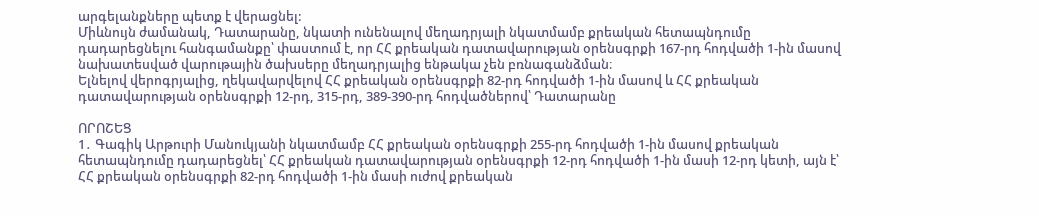արգելանքները պետք է վերացնել:
Միևնույն ժամանակ, Դատարանը, նկատի ունենալով մեղադրյալի նկատմամբ քրեական հետապնդումը դադարեցնելու հանգամանքը՝ փաստում է, որ ՀՀ քրեական դատավարության օրենսգրքի 167-րդ հոդվածի 1-ին մասով նախատեսված վարութային ծախսերը մեղադրյալից ենթակա չեն բռնագանձման։
Ելնելով վերոգրյալից, ղեկավարվելով ՀՀ քրեական օրենսգրքի 82-րդ հոդվածի 1-ին մասով և ՀՀ քրեական դատավարության օրենսգրքի 12-րդ, 315-րդ, 389-390-րդ հոդվածներով՝ Դատարանը

ՈՐՈՇԵՑ
1․ Գագիկ Արթուրի Մանուկյանի նկատմամբ ՀՀ քրեական օրենսգրքի 255-րդ հոդվածի 1-ին մասով քրեական հետապնդումը դադարեցնել՝ ՀՀ քրեական դատավարության օրենսգրքի 12-րդ հոդվածի 1-ին մասի 12-րդ կետի, այն է՝ ՀՀ քրեական օրենսգրքի 82-րդ հոդվածի 1-ին մասի ուժով քրեական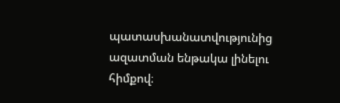պատասխանատվությունից ազատման ենթակա լինելու հիմքով։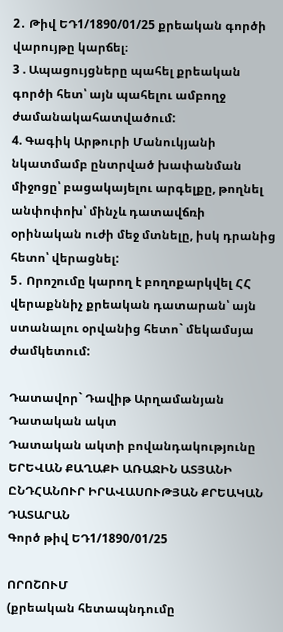2․ Թիվ ԵԴ1/1890/01/25 քրեական գործի վարույթը կարճել։
3 . Ապացույցները պահել քրեական գործի հետ՝ այն պահելու ամբողջ ժամանակահատվածում:
4. Գագիկ Արթուրի Մանուկյանի նկատմամբ ընտրված խափանման միջոցը՝ բացակայելու արգելքը, թողնել անփոփոխ՝ մինչև դատավճռի օրինական ուժի մեջ մտնելը, իսկ դրանից հետո՝ վերացնել:
5․ Որոշումը կարող է բողոքարկվել ՀՀ վերաքննիչ քրեական դատարան՝ այն ստանալու օրվանից հետո` մեկամսյա ժամկետում:

Դատավոր` Դավիթ Արղամանյան
Դատական ակտ
Դատական ակտի բովանդակությունը ԵՐԵՎԱՆ ՔԱՂԱՔԻ ԱՌԱՋԻՆ ԱՏՅԱՆԻ ԸՆԴՀԱՆՈՒՐ ԻՐԱՎԱՍՈՒԹՅԱՆ ՔՐԵԱԿԱՆ ԴԱՏԱՐԱՆ
Գործ թիվ ԵԴ1/1890/01/25

ՈՐՈՇՈՒՄ
(քրեական հետապնդումը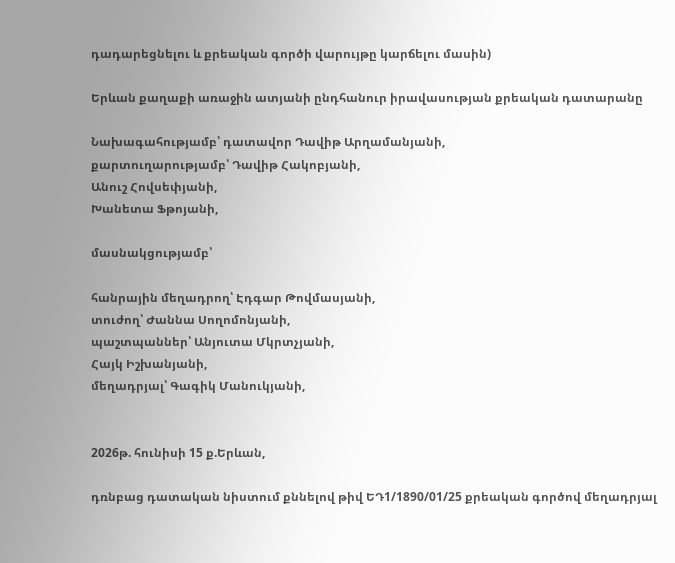դադարեցնելու և քրեական գործի վարույթը կարճելու մասին)

Երևան քաղաքի առաջին ատյանի ընդհանուր իրավասության քրեական դատարանը

Նախագահությամբ՝ դատավոր Դավիթ Արղամանյանի,
քարտուղարությամբ՝ Դավիթ Հակոբյանի,
Անուշ Հովսեփյանի,
Խանետա Ֆթոյանի,

մասնակցությամբ՝

հանրային մեղադրող՝ Էդգար Թովմասյանի,
տուժող՝ Ժաննա Սողոմոնյանի,
պաշտպաններ՝ Անյուտա Մկրտչյանի,
Հայկ Իշխանյանի,
մեղադրյալ՝ Գագիկ Մանուկյանի,


2026թ. հունիսի 15 ք.Երևան,

դռնբաց դատական նիստում քննելով թիվ ԵԴ1/1890/01/25 քրեական գործով մեղադրյալ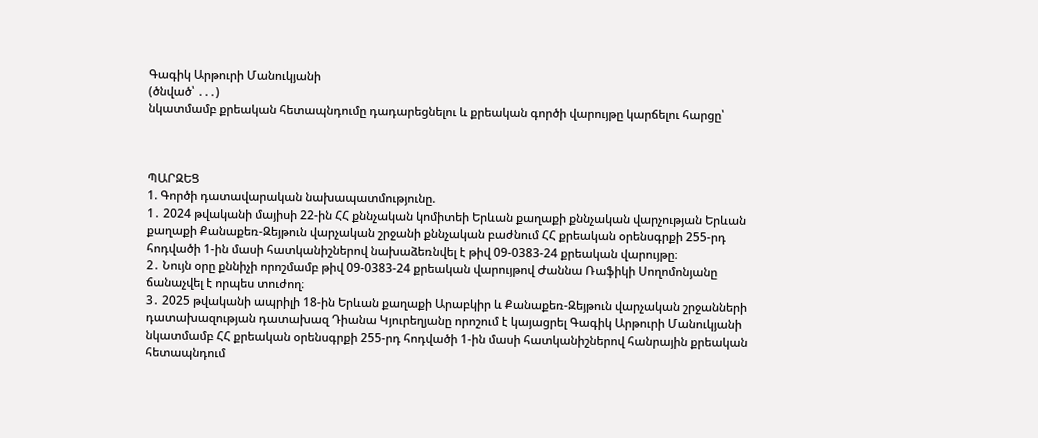Գագիկ Արթուրի Մանուկյանի
(ծնված՝ ․․․)
նկատմամբ քրեական հետապնդումը դադարեցնելու և քրեական գործի վարույթը կարճելու հարցը՝



ՊԱՐԶԵՑ
1. Գործի դատավարական նախապատմությունը.
1․ 2024 թվականի մայիսի 22-ին ՀՀ քննչական կոմիտեի Երևան քաղաքի քննչական վարչության Երևան քաղաքի Քանաքեռ-Զեյթուն վարչական շրջանի քննչական բաժնում ՀՀ քրեական օրենսգրքի 255-րդ հոդվածի 1-ին մասի հատկանիշներով նախաձեռնվել է թիվ 09-0383-24 քրեական վարույթը։
2․ Նույն օրը քննիչի որոշմամբ թիվ 09-0383-24 քրեական վարույթով Ժաննա Ռաֆիկի Սողոմոնյանը ճանաչվել է որպես տուժող։
3․ 2025 թվականի ապրիլի 18-ին Երևան քաղաքի Արաբկիր և Քանաքեռ-Զեյթուն վարչական շրջանների դատախազության դատախազ Դիանա Կյուրեղյանը որոշում է կայացրել Գագիկ Արթուրի Մանուկյանի նկատմամբ ՀՀ քրեական օրենսգրքի 255-րդ հոդվածի 1-ին մասի հատկանիշներով հանրային քրեական հետապնդում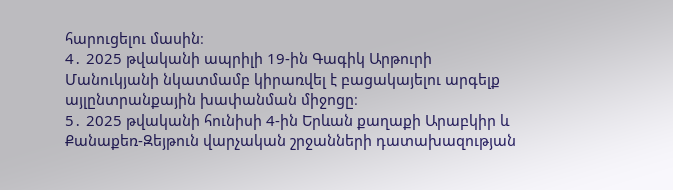հարուցելու մասին։
4․ 2025 թվականի ապրիլի 19-ին Գագիկ Արթուրի Մանուկյանի նկատմամբ կիրառվել է բացակայելու արգելք այլընտրանքային խափանման միջոցը։
5․ 2025 թվականի հունիսի 4-ին Երևան քաղաքի Արաբկիր և Քանաքեռ-Զեյթուն վարչական շրջանների դատախազության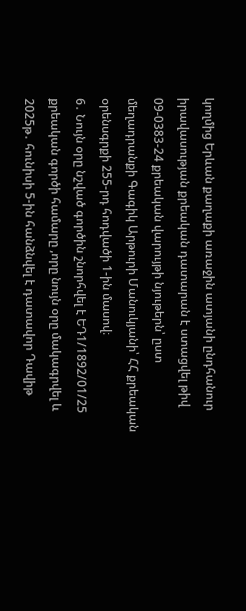կողմից Երևան քաղաքի առաջին ատյանի ընդհանուր իրավասության քրեական դատարան է ստացվել թիվ 09-0383-24 քրեական վարույթի նյութերն՝ ըստ մեղադրանքի Գագիկ Արթուրի Մանուկյանի՝ ՀՀ քրեական օրենսգրքի 255-րդ հոդվածի 1-ին մասով։
6․ Նույն օրը նշված գործին շնորհվել է ԵԴ1/1892/01/25 քրեական գործի համարը ,որը նույն օրը մակագրվել և 2025թ․ հունիսի 5-ին հանձնվել է դատավոր Դավիթ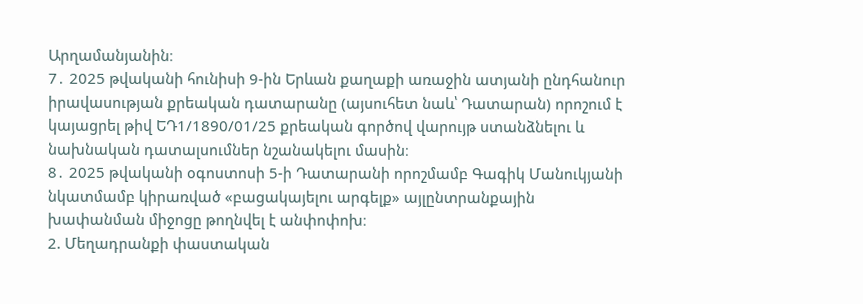Արղամանյանին։
7․ 2025 թվականի հունիսի 9-ին Երևան քաղաքի առաջին ատյանի ընդհանուր իրավասության քրեական դատարանը (այսուհետ նաև՝ Դատարան) որոշում է կայացրել թիվ ԵԴ1/1890/01/25 քրեական գործով վարույթ ստանձնելու և նախնական դատալսումներ նշանակելու մասին։
8․ 2025 թվականի օգոստոսի 5-ի Դատարանի որոշմամբ Գագիկ Մանուկյանի նկատմամբ կիրառված «բացակայելու արգելք» այլընտրանքային խափանման միջոցը թողնվել է անփոփոխ։
2. Մեղադրանքի փաստական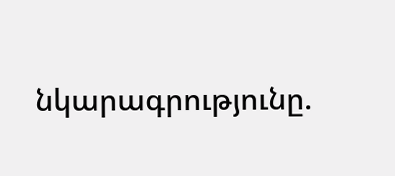նկարագրությունը.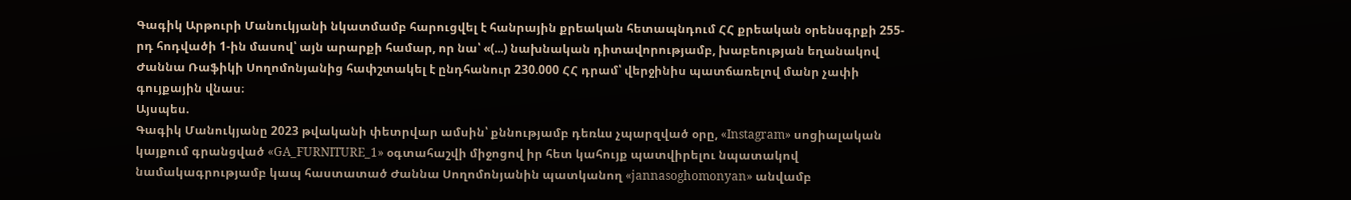Գագիկ Արթուրի Մանուկյանի նկատմամբ հարուցվել է հանրային քրեական հետապնդում ՀՀ քրեական օրենսգրքի 255-րդ հոդվածի 1-ին մասով՝ այն արարքի համար, որ նա՝ «(...) նախնական դիտավորությամբ, խաբեության եղանակով Ժաննա Ռաֆիկի Սողոմոնյանից հափշտակել է ընդհանուր 230.000 ՀՀ դրամ՝ վերջինիս պատճառելով մանր չափի գույքային վնաս։
Այսպես.
Գագիկ Մանուկյանը 2023 թվականի փետրվար ամսին՝ քննությամբ դեռևս չպարզված օրը, «Instagram» սոցիալական կայքում գրանցված «GA_FURNITURE_1» օգտահաշվի միջոցով իր հետ կահույք պատվիրելու նպատակով նամակագրությամբ կապ հաստատած Ժաննա Սողոմոնյանին պատկանող «jannasoghomonyan» անվամբ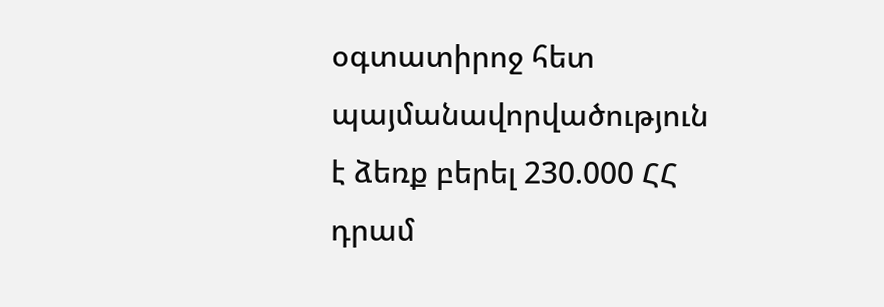օգտատիրոջ հետ պայմանավորվածություն է ձեռք բերել 230.000 ՀՀ դրամ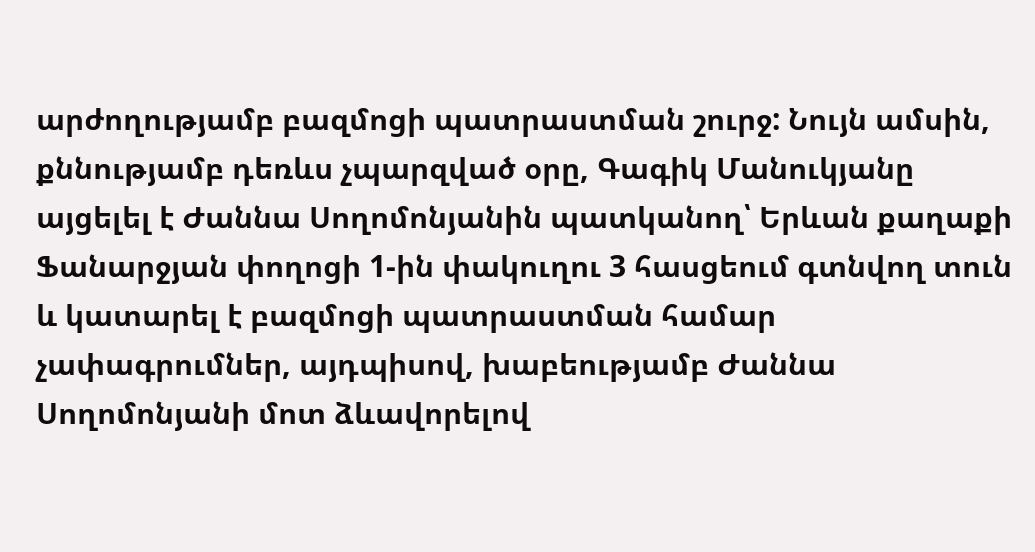արժողությամբ բազմոցի պատրաստման շուրջ: Նույն ամսին, քննությամբ դեռևս չպարզված օրը, Գագիկ Մանուկյանը այցելել է Ժաննա Սողոմոնյանին պատկանող՝ Երևան քաղաքի Ֆանարջյան փողոցի 1-ին փակուղու 3 հասցեում գտնվող տուն և կատարել է բազմոցի պատրաստման համար չափագրումներ, այդպիսով, խաբեությամբ Ժաննա Սողոմոնյանի մոտ ձևավորելով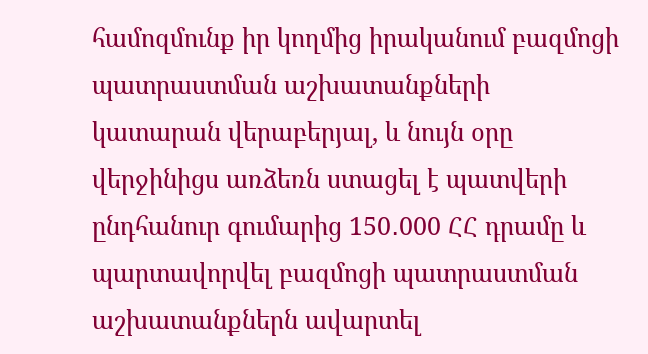համոզմունք իր կողմից իրականում բազմոցի պատրաստման աշխատանքների կատարան վերաբերյալ, և նույն օրը վերջինիցս առձեռն ստացել է պատվերի ընդհանուր գումարից 150․000 ՀՀ դրամը և պարտավորվել բազմոցի պատրաստման աշխատանքներն ավարտել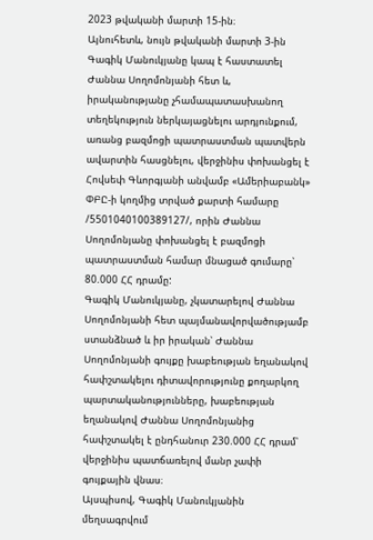2023 թվականի մարտի 15-ին։
Այնուհետև, նույն թվականի մարտի 3-ին Գագիկ Մանուկյանը կապ է հաստատել Ժաննա Սողոմոնյանի հետ և, իրականությանը չհամապատասխանող տեղեկություն ներկայացնելու արդյունքում, առանց բազմոցի պատրաստման պատվերն ավարտին հասցնելու, վերջինիս փոխանցել է Հովսեփ Գևորգյանի անվամբ «Ամերիաբանկ» ՓԲԸ-ի կողմից տրված քարտի համարը /5501040100389127/, որին Ժաննա Սողոմոնյանը փոխանցել է բազմոցի պատրաստման համար մնացած գումարը՝ 80.000 ՀՀ դրամը:
Գագիկ Մանուկյանը, չկատարելով Ժաննա Սողոմոնյանի հետ պայմանավորվածությամբ ստանձնած և իր իրական՝ Ժաննա Սողոմոնյանի գույքը խաբեության եղանակով հափշտակելու դիտավորությունը քողարկող պարտականությունները, խաբեության եղանակով Ժաննա Սողոմոնյանից հափշտակել է ընդհանուր 230.000 ՀՀ դրամ՝ վերջինիս պատճառելով մանր չափի գույքային վնաս։
Այսպիսով, Գագիկ Մանուկյանին մեղսագրվում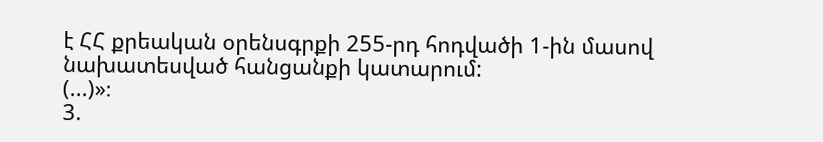է ՀՀ քրեական օրենսգրքի 255-րդ հոդվածի 1-ին մասով նախատեսված հանցանքի կատարում:
(...)»։
3.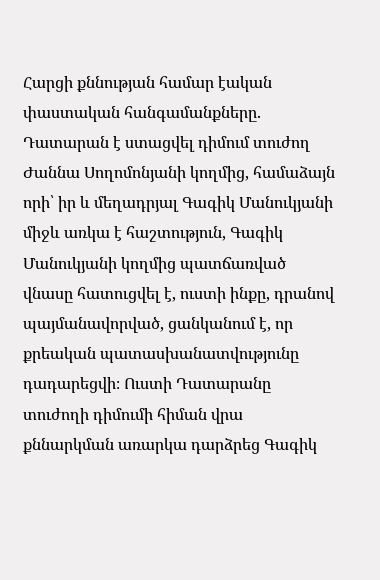Հարցի քննության համար էական փաստական հանգամանքները.
Դատարան է ստացվել դիմում տուժող Ժաննա Սողոմոնյանի կողմից, համաձայն որի՝ իր և մեղադրյալ Գագիկ Մանուկյանի միջև առկա է հաշտություն, Գագիկ Մանուկյանի կողմից պատճառված վնասը հատուցվել է, ուստի ինքը, դրանով պայմանավորված, ցանկանում է, որ քրեական պատասխանատվությունը դադարեցվի։ Ուստի Դատարանը տուժողի դիմումի հիման վրա քննարկման առարկա դարձրեց Գագիկ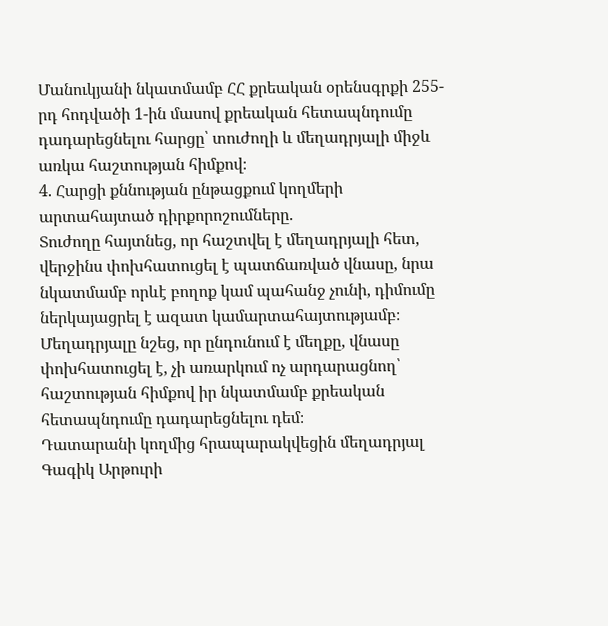Մանուկյանի նկատմամբ ՀՀ քրեական օրենսգրքի 255-րդ հոդվածի 1-ին մասով քրեական հետապնդումը դադարեցնելու հարցը՝ տուժողի և մեղադրյալի միջև առկա հաշտության հիմքով։
4. Հարցի քննության ընթացքում կողմերի արտահայտած դիրքորոշումները.
Տուժողը հայտնեց, որ հաշտվել է մեղադրյալի հետ, վերջինս փոխհատուցել է պատճառված վնասը, նրա նկատմամբ որևէ բողոք կամ պահանջ չունի, դիմումը ներկայացրել է ազատ կամարտահայտությամբ։
Մեղադրյալը նշեց, որ ընդունում է մեղքը, վնասը փոխհատուցել է, չի առարկում ոչ արդարացնող՝ հաշտության հիմքով իր նկատմամբ քրեական հետապնդումը դադարեցնելու դեմ։
Դատարանի կողմից հրապարակվեցին մեղադրյալ Գագիկ Արթուրի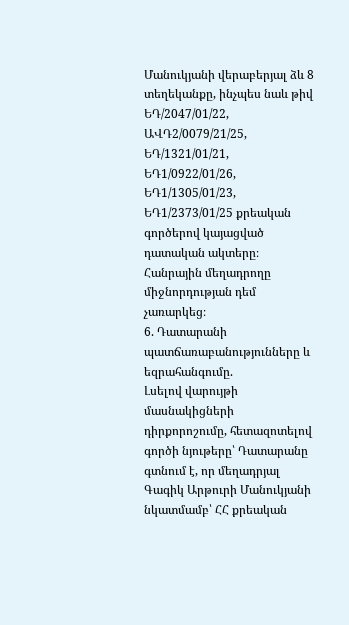Մանուկյանի վերաբերյալ ձև 8 տեղեկանքը, ինչպես նաև թիվ ԵԴ/2047/01/22, ԱՎԴ2/0079/21/25, ԵԴ/1321/01/21, ԵԴ1/0922/01/26, ԵԴ1/1305/01/23, ԵԴ1/2373/01/25 քրեական գործերով կայացված դատական ակտերը։
Հանրային մեղադրողը միջնորդության դեմ չառարկեց։
6. Դատարանի պատճառաբանությունները և եզրահանգումը.
Լսելով վարույթի մասնակիցների դիրքորոշումը, հետազոտելով գործի նյութերը՝ Դատարանը գտնում է, որ մեղադրյալ Գագիկ Արթուրի Մանուկյանի նկատմամբ՝ ՀՀ քրեական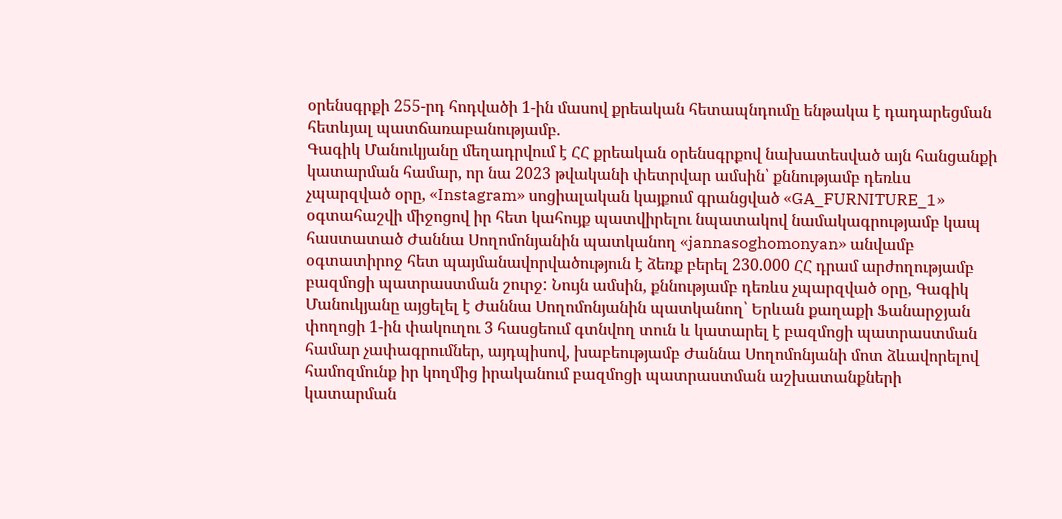օրենսգրքի 255-րդ հոդվածի 1-ին մասով քրեական հետապնդումը ենթակա է դադարեցման հետևյալ պատճառաբանությամբ.
Գագիկ Մանուկյանը մեղադրվում է ՀՀ քրեական օրենսգրքով նախատեսված այն հանցանքի կատարման համար, որ նա 2023 թվականի փետրվար ամսին՝ քննությամբ դեռևս չպարզված օրը, «Instagram» սոցիալական կայքում գրանցված «GA_FURNITURE_1» օգտահաշվի միջոցով իր հետ կահույք պատվիրելու նպատակով նամակագրությամբ կապ հաստատած Ժաննա Սողոմոնյանին պատկանող «jannasoghomonyan» անվամբ օգտատիրոջ հետ պայմանավորվածություն է ձեռք բերել 230.000 ՀՀ դրամ արժողությամբ բազմոցի պատրաստման շուրջ: Նույն ամսին, քննությամբ դեռևս չպարզված օրը, Գագիկ Մանուկյանը այցելել է Ժաննա Սողոմոնյանին պատկանող՝ Երևան քաղաքի Ֆանարջյան փողոցի 1-ին փակուղու 3 հասցեում գտնվող տուն և կատարել է բազմոցի պատրաստման համար չափագրումներ, այդպիսով, խաբեությամբ Ժաննա Սողոմոնյանի մոտ ձևավորելով համոզմունք իր կողմից իրականում բազմոցի պատրաստման աշխատանքների կատարման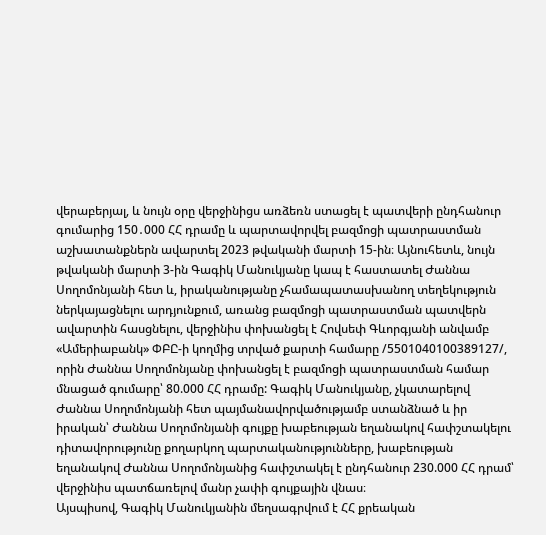վերաբերյալ, և նույն օրը վերջինիցս առձեռն ստացել է պատվերի ընդհանուր գումարից 150․000 ՀՀ դրամը և պարտավորվել բազմոցի պատրաստման աշխատանքներն ավարտել 2023 թվականի մարտի 15-ին։ Այնուհետև, նույն թվականի մարտի 3-ին Գագիկ Մանուկյանը կապ է հաստատել Ժաննա Սողոմոնյանի հետ և, իրականությանը չհամապատասխանող տեղեկություն ներկայացնելու արդյունքում, առանց բազմոցի պատրաստման պատվերն ավարտին հասցնելու, վերջինիս փոխանցել է Հովսեփ Գևորգյանի անվամբ «Ամերիաբանկ» ՓԲԸ-ի կողմից տրված քարտի համարը /5501040100389127/, որին Ժաննա Սողոմոնյանը փոխանցել է բազմոցի պատրաստման համար մնացած գումարը՝ 80.000 ՀՀ դրամը: Գագիկ Մանուկյանը, չկատարելով Ժաննա Սողոմոնյանի հետ պայմանավորվածությամբ ստանձնած և իր իրական՝ Ժաննա Սողոմոնյանի գույքը խաբեության եղանակով հափշտակելու դիտավորությունը քողարկող պարտականությունները, խաբեության եղանակով Ժաննա Սողոմոնյանից հափշտակել է ընդհանուր 230.000 ՀՀ դրամ՝ վերջինիս պատճառելով մանր չափի գույքային վնաս։
Այսպիսով, Գագիկ Մանուկյանին մեղսագրվում է ՀՀ քրեական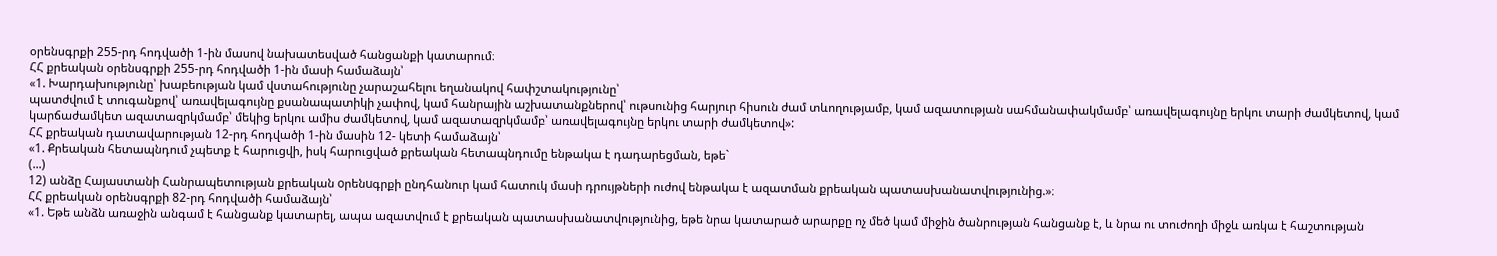օրենսգրքի 255-րդ հոդվածի 1-ին մասով նախատեսված հանցանքի կատարում։
ՀՀ քրեական օրենսգրքի 255-րդ հոդվածի 1-ին մասի համաձայն՝
«1. Խարդախությունը՝ խաբեության կամ վստահությունը չարաշահելու եղանակով հափշտակությունը՝
պատժվում է տուգանքով՝ առավելագույնը քսանապատիկի չափով, կամ հանրային աշխատանքներով՝ ութսունից հարյուր հիսուն ժամ տևողությամբ, կամ ազատության սահմանափակմամբ՝ առավելագույնը երկու տարի ժամկետով, կամ կարճաժամկետ ազատազրկմամբ՝ մեկից երկու ամիս ժամկետով, կամ ազատազրկմամբ՝ առավելագույնը երկու տարի ժամկետով»:
ՀՀ քրեական դատավարության 12-րդ հոդվածի 1-ին մասին 12- կետի համաձայն՝
«1. Քրեական հետապնդում չպետք է հարուցվի, իսկ հարուցված քրեական հետապնդումը ենթակա է դադարեցման, եթե`
(...)
12) անձը Հայաստանի Հանրապետության քրեական oրենuգրքի ընդհանուր կամ հատուկ մասի դրույթների ուժով ենթակա է ազատման քրեական պատասխանատվությունից.»։
ՀՀ քրեական օրենսգրքի 82-րդ հոդվածի համաձայն՝
«1. Եթե անձն առաջին անգամ է հանցանք կատարել, ապա ազատվում է քրեական պատասխանատվությունից, եթե նրա կատարած արարքը ոչ մեծ կամ միջին ծանրության հանցանք է, և նրա ու տուժողի միջև առկա է հաշտության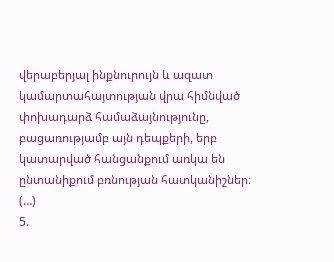վերաբերյալ ինքնուրույն և ազատ կամարտահայտության վրա հիմնված փոխադարձ համաձայնությունը, բացառությամբ այն դեպքերի, երբ կատարված հանցանքում առկա են ընտանիքում բռնության հատկանիշներ։
(…)
5.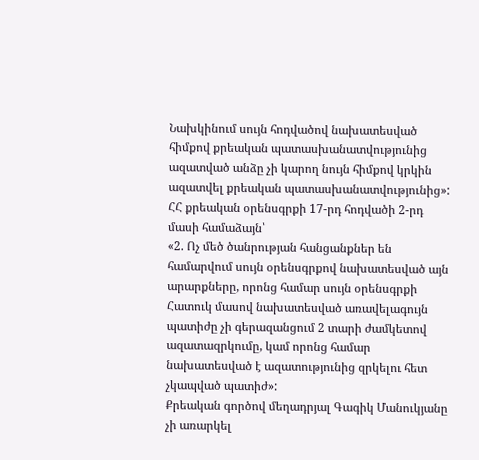Նախկինում սույն հոդվածով նախատեսված հիմքով քրեական պատասխանատվությունից ազատված անձը չի կարող նույն հիմքով կրկին ազատվել քրեական պատասխանատվությունից»:
ՀՀ քրեական օրենսգրքի 17-րդ հոդվածի 2-րդ մասի համաձայն՝
«2. Ոչ մեծ ծանրության հանցանքներ են համարվում սույն օրենսգրքով նախատեսված այն արարքները, որոնց համար սույն օրենսգրքի Հատուկ մասով նախատեսված առավելագույն պատիժը չի գերազանցում 2 տարի ժամկետով ազատազրկումը, կամ որոնց համար նախատեսված է ազատությունից զրկելու հետ չկապված պատիժ»:
Քրեական գործով մեղադրյալ Գագիկ Մանուկյանը չի առարկել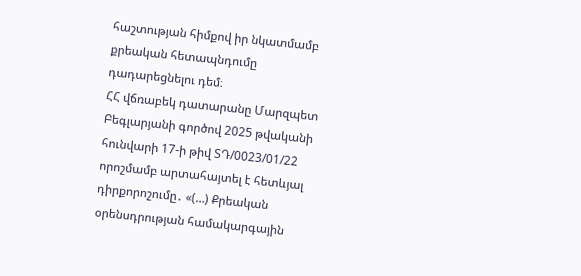հաշտության հիմքով իր նկատմամբ քրեական հետապնդումը դադարեցնելու դեմ։
ՀՀ վճռաբեկ դատարանը Մարզպետ Բեգլարյանի գործով 2025 թվականի հունվարի 17-ի թիվ ՏԴ/0023/01/22 որոշմամբ արտահայտել է հետևյալ դիրքորոշումը․ «(…) Քրեական օրենսդրության համակարգային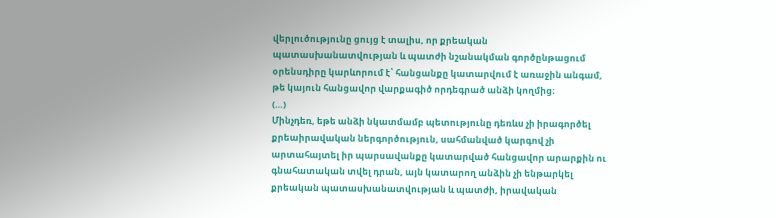վերլուծությունը ցույց է տալիս, որ քրեական պատասխանատվության և պատժի նշանակման գործընթացում օրենսդիրը կարևորում է՝ հանցանքը կատարվում է առաջին անգամ, թե կայուն հանցավոր վարքագիծ որդեգրած անձի կողմից։
(…)
Մինչդեռ, եթե անձի նկատմամբ պետությունը դեռևս չի իրագործել քրեաիրավական ներգործություն, սահմանված կարգով չի արտահայտել իր պարսավանքը կատարված հանցավոր արարքին ու գնահատական տվել դրան, այն կատարող անձին չի ենթարկել քրեական պատասխանատվության և պատժի, իրավական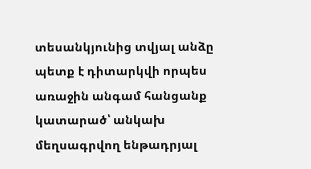տեսանկյունից տվյալ անձը պետք է դիտարկվի որպես առաջին անգամ հանցանք կատարած՝ անկախ մեղսագրվող ենթադրյալ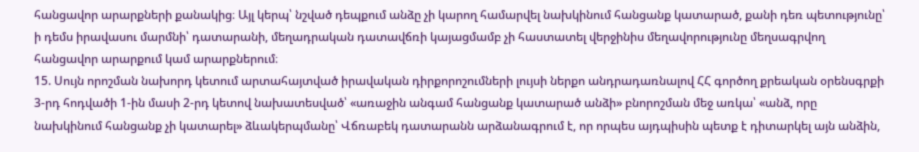հանցավոր արարքների քանակից։ Այլ կերպ՝ նշված դեպքում անձը չի կարող համարվել նախկինում հանցանք կատարած, քանի դեռ պետությունը՝ ի դեմս իրավասու մարմնի՝ դատարանի, մեղադրական դատավճռի կայացմամբ չի հաստատել վերջինիս մեղավորությունը մեղսագրվող հանցավոր արարքում կամ արարքներում։
15. Սույն որոշման նախորդ կետում արտահայտված իրավական դիրքորոշումների լույսի ներքո անդրադառնալով ՀՀ գործող քրեական օրենսգրքի 3-րդ հոդվածի 1-ին մասի 2-րդ կետով նախատեսված՝ «առաջին անգամ հանցանք կատարած անձի» բնորոշման մեջ առկա՝ «անձ, որը նախկինում հանցանք չի կատարել» ձևակերպմանը՝ Վճռաբեկ դատարանն արձանագրում է, որ որպես այդպիսին պետք է դիտարկել այն անձին,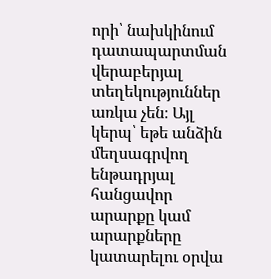որի՝ նախկինում դատապարտման վերաբերյալ տեղեկություններ առկա չեն։ Այլ կերպ՝ եթե անձին մեղսագրվող ենթադրյալ հանցավոր արարքը կամ արարքները կատարելու օրվա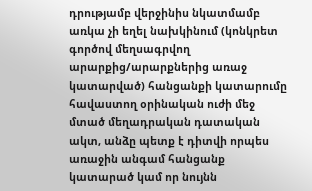դրությամբ վերջինիս նկատմամբ առկա չի եղել նախկինում (կոնկրետ գործով մեղսագրվող արարքից/արարքներից առաջ կատարված) հանցանքի կատարումը հավաստող օրինական ուժի մեջ մտած մեղադրական դատական ակտ, անձը պետք է դիտվի որպես առաջին անգամ հանցանք կատարած կամ որ նույնն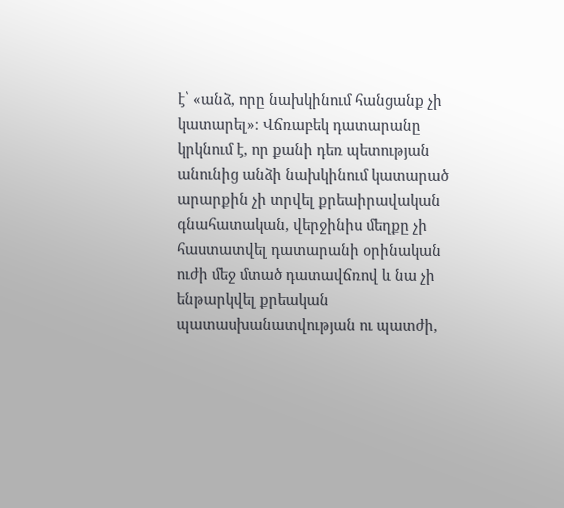է՝ «անձ, որը նախկինում հանցանք չի կատարել»։ Վճռաբեկ դատարանը կրկնում է, որ քանի դեռ պետության անունից անձի նախկինում կատարած արարքին չի տրվել քրեաիրավական գնահատական, վերջինիս մեղքը չի հաստատվել դատարանի օրինական ուժի մեջ մտած դատավճռով և նա չի ենթարկվել քրեական պատասխանատվության ու պատժի,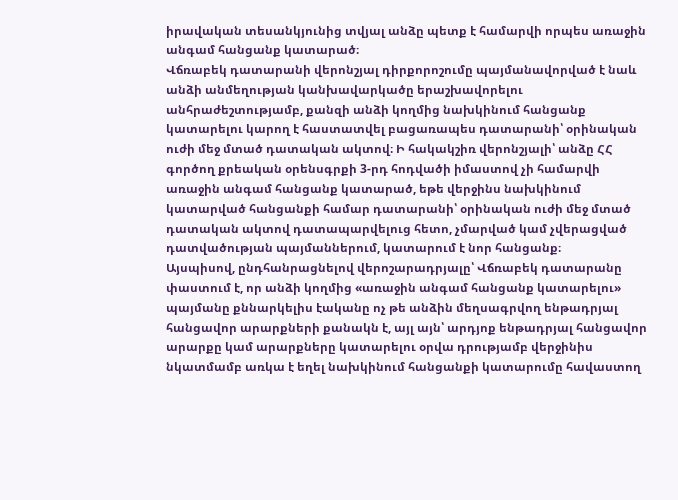իրավական տեսանկյունից տվյալ անձը պետք է համարվի որպես առաջին անգամ հանցանք կատարած։
Վճռաբեկ դատարանի վերոնշյալ դիրքորոշումը պայմանավորված է նաև անձի անմեղության կանխավարկածը երաշխավորելու անհրաժեշտությամբ, քանզի անձի կողմից նախկինում հանցանք կատարելու կարող է հաստատվել բացառապես դատարանի՝ օրինական ուժի մեջ մտած դատական ակտով։ Ի հակակշիռ վերոնշյալի՝ անձը ՀՀ գործող քրեական օրենսգրքի 3-րդ հոդվածի իմաստով չի համարվի առաջին անգամ հանցանք կատարած, եթե վերջինս նախկինում կատարված հանցանքի համար դատարանի՝ օրինական ուժի մեջ մտած դատական ակտով դատապարվելուց հետո, չմարված կամ չվերացված դատվածության պայմաններում, կատարում է նոր հանցանք։
Այսպիսով, ընդհանրացնելով վերոշարադրյալը՝ Վճռաբեկ դատարանը փաստում է, որ անձի կողմից «առաջին անգամ հանցանք կատարելու» պայմանը քննարկելիս էականը ոչ թե անձին մեղսագրվող ենթադրյալ հանցավոր արարքների քանակն է, այլ այն՝ արդյոք ենթադրյալ հանցավոր արարքը կամ արարքները կատարելու օրվա դրությամբ վերջինիս նկատմամբ առկա է եղել նախկինում հանցանքի կատարումը հավաստող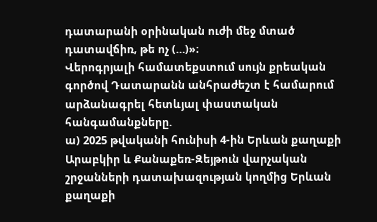դատարանի օրինական ուժի մեջ մտած դատավճիռ, թե ոչ (…)»։
Վերոգրյալի համատեքստում սույն քրեական գործով Դատարանն անհրաժեշտ է համարում արձանագրել հետևյալ փաստական հանգամանքները.
ա) 2025 թվականի հունիսի 4-ին Երևան քաղաքի Արաբկիր և Քանաքեռ-Զեյթուն վարչական շրջանների դատախազության կողմից Երևան քաղաքի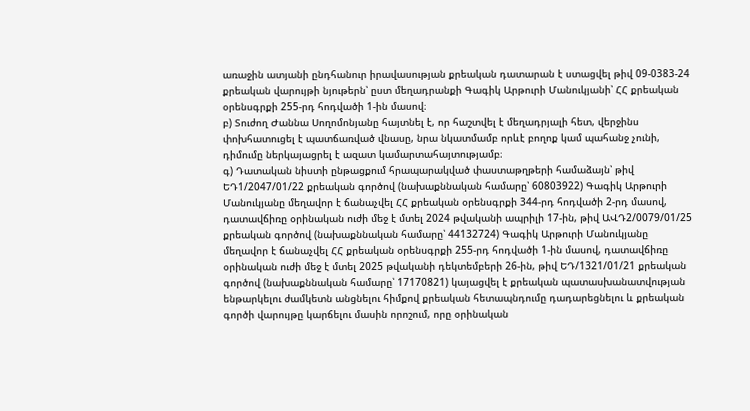առաջին ատյանի ընդհանուր իրավասության քրեական դատարան է ստացվել թիվ 09-0383-24 քրեական վարույթի նյութերն՝ ըստ մեղադրանքի Գագիկ Արթուրի Մանուկյանի՝ ՀՀ քրեական օրենսգրքի 255-րդ հոդվածի 1-ին մասով։
բ) Տուժող Ժաննա Սողոմոնյանը հայտնել է, որ հաշտվել է մեղադրյալի հետ, վերջինս փոխհատուցել է պատճառված վնասը, նրա նկատմամբ որևէ բողոք կամ պահանջ չունի, դիմումը ներկայացրել է ազատ կամարտահայտությամբ։
գ) Դատական նիստի ընթացքում հրապարակված փաստաթղթերի համաձայն՝ թիվ ԵԴ1/2047/01/22 քրեական գործով (նախաքննական համարը՝ 60803922) Գագիկ Արթուրի Մանուկյանը մեղավոր է ճանաչվել ՀՀ քրեական օրենսգրքի 344-րդ հոդվածի 2-րդ մասով, դատավճիռը օրինական ուժի մեջ է մտել 2024 թվականի ապրիլի 17-ին, թիվ ԱՎԴ2/0079/01/25 քրեական գործով (նախաքննական համարը՝ 44132724) Գագիկ Արթուրի Մանուկյանը մեղավոր է ճանաչվել ՀՀ քրեական օրենսգրքի 255-րդ հոդվածի 1-ին մասով, դատավճիռը օրինական ուժի մեջ է մտել 2025 թվականի դեկտեմբերի 26-ին, թիվ ԵԴ/1321/01/21 քրեական գործով (նախաքննական համարը՝ 17170821) կայացվել է քրեական պատասխանատվության ենթարկելու ժամկետն անցնելու հիմքով քրեական հետապնդումը դադարեցնելու և քրեական գործի վարույթը կարճելու մասին որոշում, որը օրինական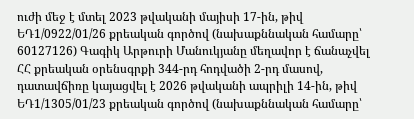ուժի մեջ է մտել 2023 թվականի մայիսի 17-ին, թիվ ԵԴ1/0922/01/26 քրեական գործով (նախաքննական համարը՝ 60127126) Գագիկ Արթուրի Մանուկյանը մեղավոր է ճանաչվել ՀՀ քրեական օրենսգրքի 344-րդ հոդվածի 2-րդ մասով, դատավճիռը կայացվել է 2026 թվականի ապրիլի 14-ին, թիվ ԵԴ1/1305/01/23 քրեական գործով (նախաքննական համարը՝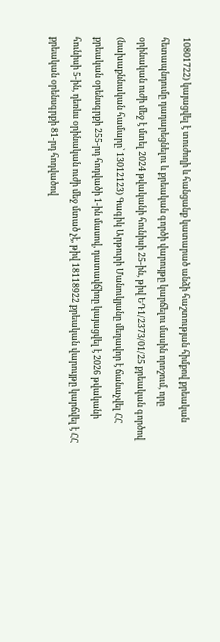10801722) կայացվել է տուժողի և հանցանք կատարած անձի հաշտության հիմքով քրեական հետապնդումը դադարեցնելու և քրեական գործի վարույթը կարճելու մասին որոշում, որը օրինական ուժի մեջ է մտել 2024 թվականի հունիսի 25-ին, թիվ ԵԴ1/2373/01/25 քրեական գործով (նախաքննական համարը՝ 13012123) Գագիկ Արթուրի Մանուկյանը մեղավոր է ճանաչվել ՀՀ քրեական օրենսգրքի 255-րդ հոդվածի 1-ին մասով, դատավճիռը կայացվել է 2026 թվականի հունիսի 5-ին, դեռևս օրինական ուժի մեջ մտած չէ, թիվ 18118922 քրեական վարույթը կարճվել է ՀՀ քրեական օրենսգրքի 81-րդ հոդվածով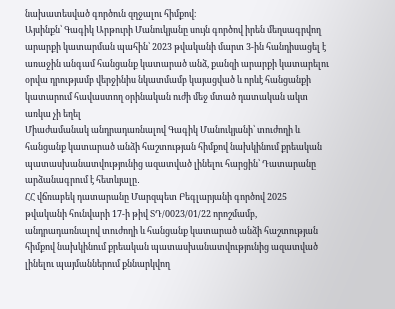նախատեսված գործուն զղջալու հիմքով։
Այսինքն՝ Գագիկ Արթուրի Մանուկյանը սույն գործով իրեն մեղսագրվող արարքի կատարման պահին՝ 2023 թվականի մարտ 3-ին հանդիսացել է առաջին անգամ հանցանք կատարած անձ, քանզի արարքի կատարելու օրվա դրությամբ վերջինիս նկատմամբ կայացված և որևէ հանցանքի կատարում հավաստող օրինական ուժի մեջ մտած դատական ակտ առկա չի եղել
Միաժամանակ անդրադառնալով Գագիկ Մանուկյանի՝ տուժողի և հանցանք կատարած անձի հաշտության հիմքով նախկինում քրեական պատասխանատվությունից ազատված լինելու հարցին՝ Դատարանը արձանագրում է հետևյալը․
ՀՀ վճռաբեկ դատարանը Մարզպետ Բեգլարյանի գործով 2025 թվականի հունվարի 17-ի թիվ ՏԴ/0023/01/22 որոշմամբ, անդրադառնալով տուժողի և հանցանք կատարած անձի հաշտության հիմքով նախկինում քրեական պատասխանատվությունից ազատված լինելու պայմաններում քննարկվող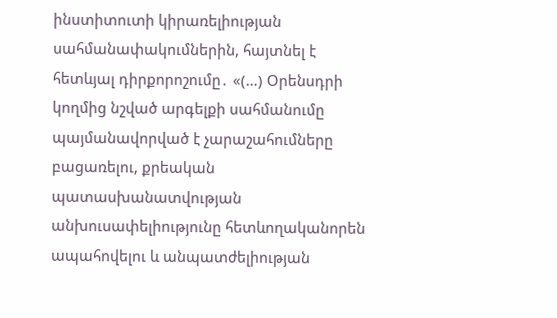ինստիտուտի կիրառելիության սահմանափակումներին, հայտնել է հետևյալ դիրքորոշումը․ «(…) Օրենսդրի կողմից նշված արգելքի սահմանումը պայմանավորված է չարաշահումները բացառելու, քրեական պատասխանատվության անխուսափելիությունը հետևողականորեն ապահովելու և անպատժելիության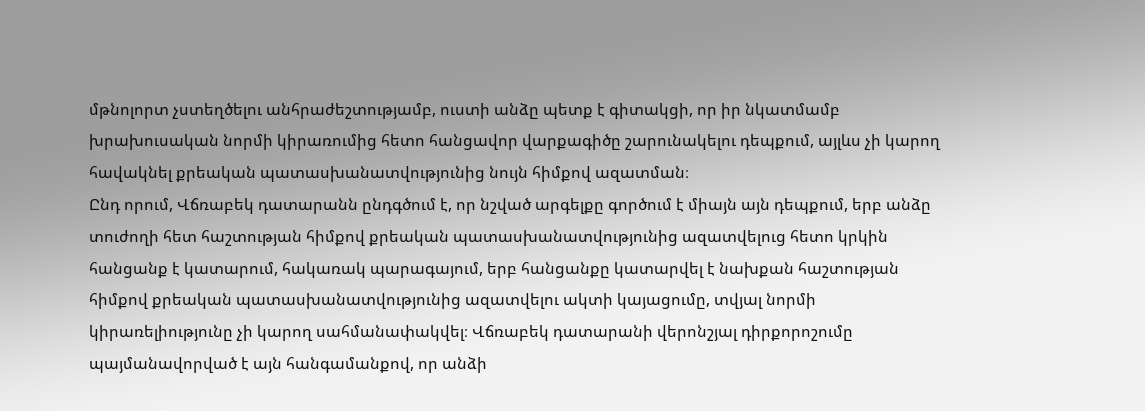մթնոլորտ չստեղծելու անհրաժեշտությամբ, ուստի անձը պետք է գիտակցի, որ իր նկատմամբ խրախուսական նորմի կիրառումից հետո հանցավոր վարքագիծը շարունակելու դեպքում, այլևս չի կարող հավակնել քրեական պատասխանատվությունից նույն հիմքով ազատման։
Ընդ որում, Վճռաբեկ դատարանն ընդգծում է, որ նշված արգելքը գործում է միայն այն դեպքում, երբ անձը տուժողի հետ հաշտության հիմքով քրեական պատասխանատվությունից ազատվելուց հետո կրկին հանցանք է կատարում, հակառակ պարագայում, երբ հանցանքը կատարվել է նախքան հաշտության հիմքով քրեական պատասխանատվությունից ազատվելու ակտի կայացումը, տվյալ նորմի կիրառելիությունը չի կարող սահմանափակվել։ Վճռաբեկ դատարանի վերոնշյալ դիրքորոշումը պայմանավորված է այն հանգամանքով, որ անձի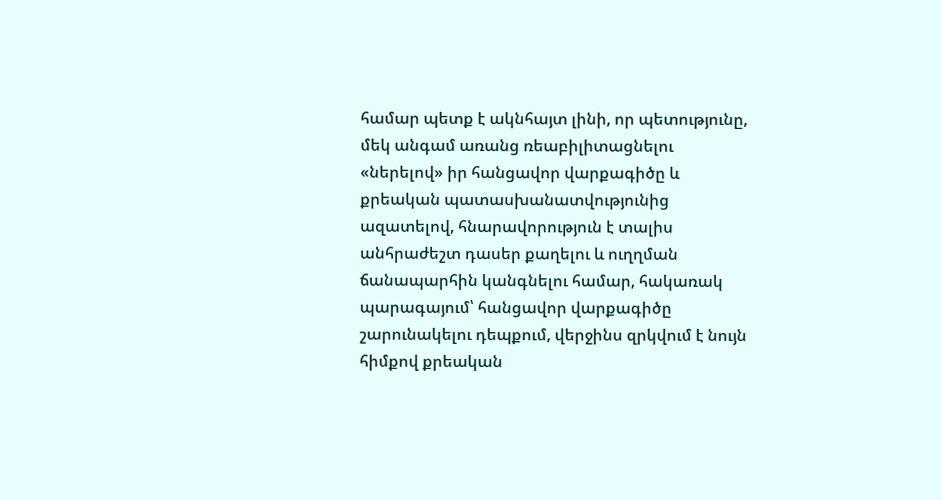համար պետք է ակնհայտ լինի, որ պետությունը, մեկ անգամ առանց ռեաբիլիտացնելու «ներելով» իր հանցավոր վարքագիծը և քրեական պատասխանատվությունից ազատելով, հնարավորություն է տալիս անհրաժեշտ դասեր քաղելու և ուղղման ճանապարհին կանգնելու համար, հակառակ պարագայում՝ հանցավոր վարքագիծը շարունակելու դեպքում, վերջինս զրկվում է նույն հիմքով քրեական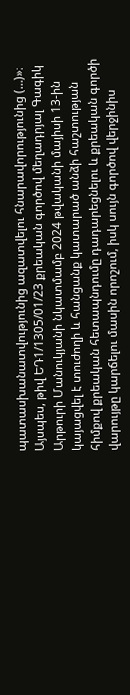պատասխանատվությունից ազատվելու հնարավորությունից (…)»։
Այսպես, թիվ ԵԴ1/1305/01/23 քրեական գործով մեղադրյալ Գագիկ Արթուրի Մանուկյանի նկատմամբ 2024 թվականի մայիսի 13-ին կայացվել է տուժողի և հանցանք կատարած անձի հաշտության հիմքով քրեական հետապնդումը դադարեցնելու և քրեական գործի վարույթը կարճելու մասին որոշում, իսկ սույն գործով վերջինիս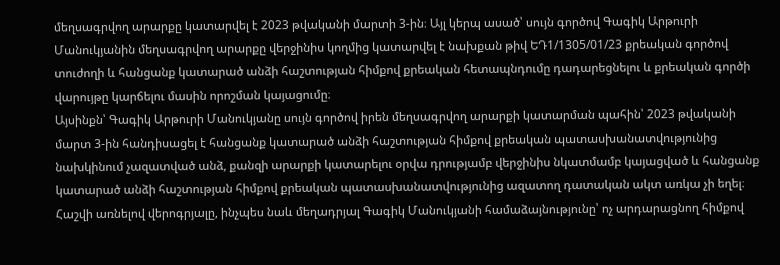մեղսագրվող արարքը կատարվել է 2023 թվականի մարտի 3-ին։ Այլ կերպ ասած՝ սույն գործով Գագիկ Արթուրի Մանուկյանին մեղսագրվող արարքը վերջինիս կողմից կատարվել է նախքան թիվ ԵԴ1/1305/01/23 քրեական գործով տուժողի և հանցանք կատարած անձի հաշտության հիմքով քրեական հետապնդումը դադարեցնելու և քրեական գործի վարույթը կարճելու մասին որոշման կայացումը։
Այսինքն՝ Գագիկ Արթուրի Մանուկյանը սույն գործով իրեն մեղսագրվող արարքի կատարման պահին՝ 2023 թվականի մարտ 3-ին հանդիսացել է հանցանք կատարած անձի հաշտության հիմքով քրեական պատասխանատվությունից նախկինում չազատված անձ, քանզի արարքի կատարելու օրվա դրությամբ վերջինիս նկատմամբ կայացված և հանցանք կատարած անձի հաշտության հիմքով քրեական պատասխանատվությունից ազատող դատական ակտ առկա չի եղել։
Հաշվի առնելով վերոգրյալը, ինչպես նաև մեղադրյալ Գագիկ Մանուկյանի համաձայնությունը՝ ոչ արդարացնող հիմքով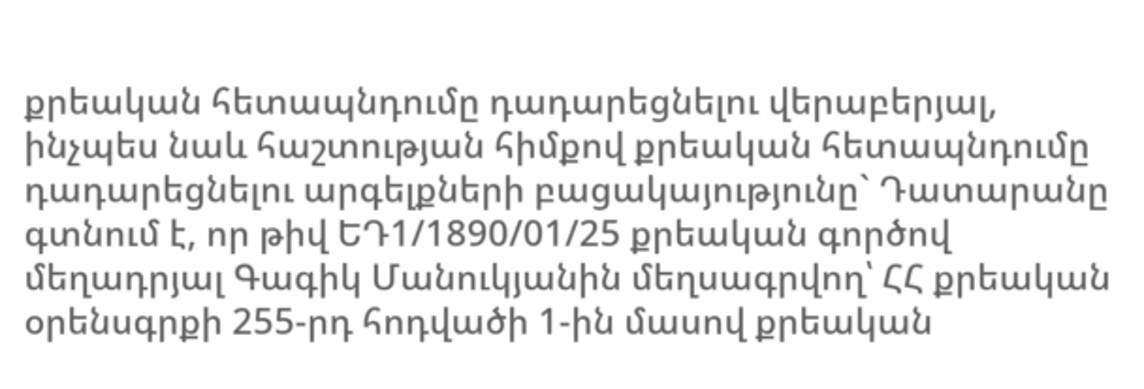քրեական հետապնդումը դադարեցնելու վերաբերյալ, ինչպես նաև հաշտության հիմքով քրեական հետապնդումը դադարեցնելու արգելքների բացակայությունը` Դատարանը գտնում է, որ թիվ ԵԴ1/1890/01/25 քրեական գործով մեղադրյալ Գագիկ Մանուկյանին մեղսագրվող՝ ՀՀ քրեական օրենսգրքի 255-րդ հոդվածի 1-ին մասով քրեական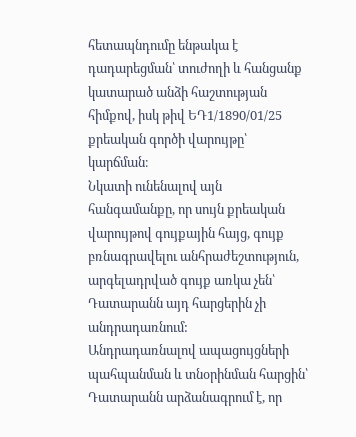հետապնդումը ենթակա է դադարեցման՝ տուժողի և հանցանք կատարած անձի հաշտության հիմքով, իսկ թիվ ԵԴ1/1890/01/25 քրեական գործի վարույթը՝ կարճման։
Նկատի ունենալով այն հանգամանքը, որ սույն քրեական վարույթով գույքային հայց, գույք բռնագրավելու անհրաժեշտություն, արգելադրված գույք առկա չեն՝ Դատարանն այդ հարցերին չի անդրադառնում:
Անդրադառնալով ապացույցների պահպանման և տնօրինման հարցին՝ Դատարանն արձանագրում է, որ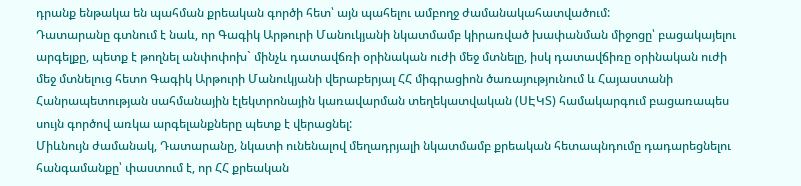դրանք ենթակա են պահման քրեական գործի հետ՝ այն պահելու ամբողջ ժամանակահատվածում:
Դատարանը գտնում է նաև, որ Գագիկ Արթուրի Մանուկյանի նկատմամբ կիրառված խափանման միջոցը՝ բացակայելու արգելքը, պետք է թողնել անփոփոխ` մինչև դատավճռի օրինական ուժի մեջ մտնելը, իսկ դատավճիռը օրինական ուժի մեջ մտնելուց հետո Գագիկ Արթուրի Մանուկյանի վերաբերյալ ՀՀ միգրացիոն ծառայությունում և Հայաստանի Հանրապետության սահմանային էլեկտրոնային կառավարման տեղեկատվական (ՍԷԿՏ) համակարգում բացառապես սույն գործով առկա արգելանքները պետք է վերացնել:
Միևնույն ժամանակ, Դատարանը, նկատի ունենալով մեղադրյալի նկատմամբ քրեական հետապնդումը դադարեցնելու հանգամանքը՝ փաստում է, որ ՀՀ քրեական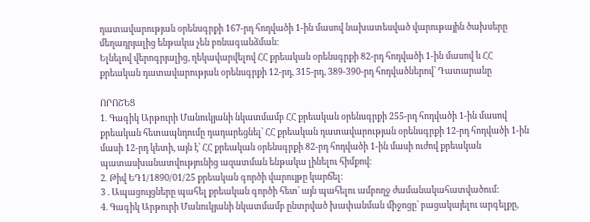դատավարության օրենսգրքի 167-րդ հոդվածի 1-ին մասով նախատեսված վարութային ծախսերը մեղադրյալից ենթակա չեն բռնագանձման։
Ելնելով վերոգրյալից, ղեկավարվելով ՀՀ քրեական օրենսգրքի 82-րդ հոդվածի 1-ին մասով և ՀՀ քրեական դատավարության օրենսգրքի 12-րդ, 315-րդ, 389-390-րդ հոդվածներով՝ Դատարանը

ՈՐՈՇԵՑ
1․ Գագիկ Արթուրի Մանուկյանի նկատմամբ ՀՀ քրեական օրենսգրքի 255-րդ հոդվածի 1-ին մասով քրեական հետապնդումը դադարեցնել՝ ՀՀ քրեական դատավարության օրենսգրքի 12-րդ հոդվածի 1-ին մասի 12-րդ կետի, այն է՝ ՀՀ քրեական օրենսգրքի 82-րդ հոդվածի 1-ին մասի ուժով քրեական պատասխանատվությունից ազատման ենթակա լինելու հիմքով։
2․ Թիվ ԵԴ1/1890/01/25 քրեական գործի վարույթը կարճել։
3 . Ապացույցները պահել քրեական գործի հետ՝ այն պահելու ամբողջ ժամանակահատվածում:
4. Գագիկ Արթուրի Մանուկյանի նկատմամբ ընտրված խափանման միջոցը՝ բացակայելու արգելքը,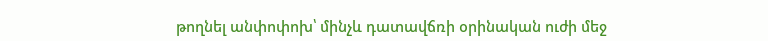թողնել անփոփոխ՝ մինչև դատավճռի օրինական ուժի մեջ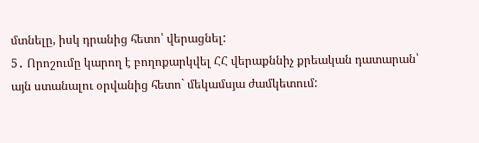մտնելը, իսկ դրանից հետո՝ վերացնել:
5․ Որոշումը կարող է բողոքարկվել ՀՀ վերաքննիչ քրեական դատարան՝ այն ստանալու օրվանից հետո` մեկամսյա ժամկետում: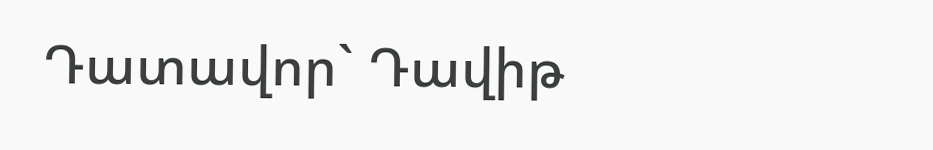Դատավոր` Դավիթ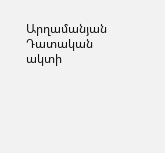Արղամանյան
Դատական ակտի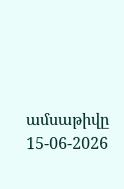ամսաթիվը 15-06-2026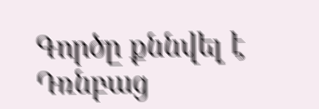Գործը քննվել է Դռնբաց